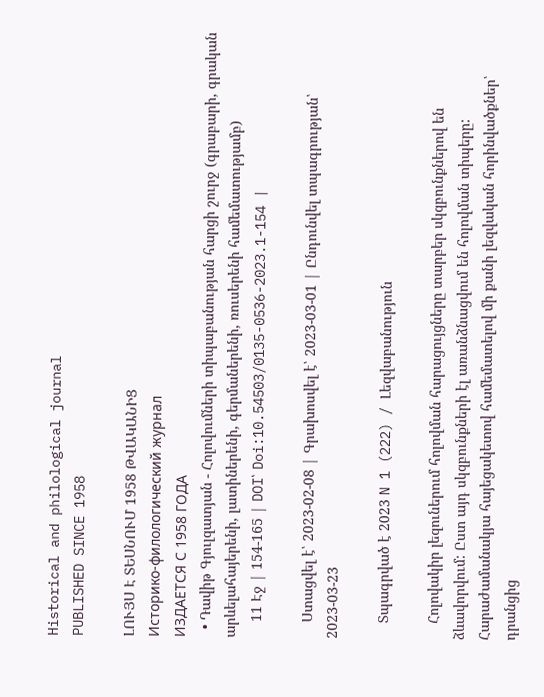Historical and philological journal
PUBLISHED SINCE 1958

ԼՈՒՅՍ Է ՏԵՍՆՈՒՄ 1958 ԹՎԱԿԱՆԻՑ
Историко-филологический журнал
ИЗДАЕТСЯ С 1958 ГОДА
  • Դավիթ Գյուլզատյան - Հոլովումների տիպաբանության հարցի շուրջ (գրաբարի, գրական արևելահայերենի, լատիներենի, գերմաներենի, ռուսերենի համեմատությամբ)
    11 Էջ | 154-165 | DOI՝ Doi:10.54503/0135-0536-2023.1-154 |

    Ստացվել է՝ 2023-02-08 | Գրախոսվել է՝ 2023-03-01 | Ընդունվել տպագրության՝ 2023-03-23

    Տպագրված է 2023 N 1 (222) / Լեզվաբանություն

    Հոլովակիր լեզուներում հոլովման հարացույցները տարբեր սկզբունքներով են ձևավորվում: Ըստ այդ սկզբունքների էլ առանձնացվում են հոլովման տիպերը: Հարաժամանակյա հայեցակետով համեմատելով մի քանի լեզվական հորինվածքներ՝ դրանցից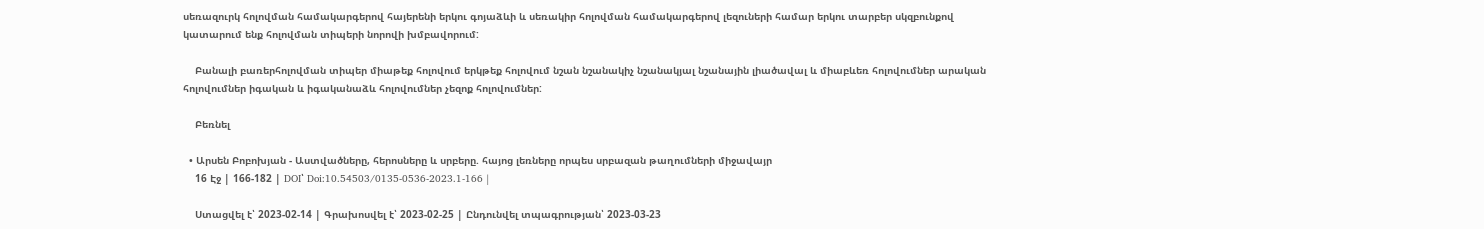սեռազուրկ հոլովման համակարգերով հայերենի երկու գոյաձևի և սեռակիր հոլովման համակարգերով լեզուների համար երկու տարբեր սկզբունքով կատարում ենք հոլովման տիպերի նորովի խմբավորում:

    Բանալի բառերհոլովման տիպեր միաթեք հոլովում երկթեք հոլովում նշան նշանակիչ նշանակյալ նշանային լիածավալ և միաբևեռ հոլովումներ արական հոլովումներ իգական և իգականաձև հոլովումներ չեզոք հոլովումներ:

    Բեռնել

  • Արսեն Բոբոխյան - Աստվածները, հերոսները և սրբերը. հայոց լեռները որպես սրբազան թաղումների միջավայր
    16 Էջ | 166-182 | DOI՝ Doi:10.54503/0135-0536-2023.1-166 |

    Ստացվել է՝ 2023-02-14 | Գրախոսվել է՝ 2023-02-25 | Ընդունվել տպագրության՝ 2023-03-23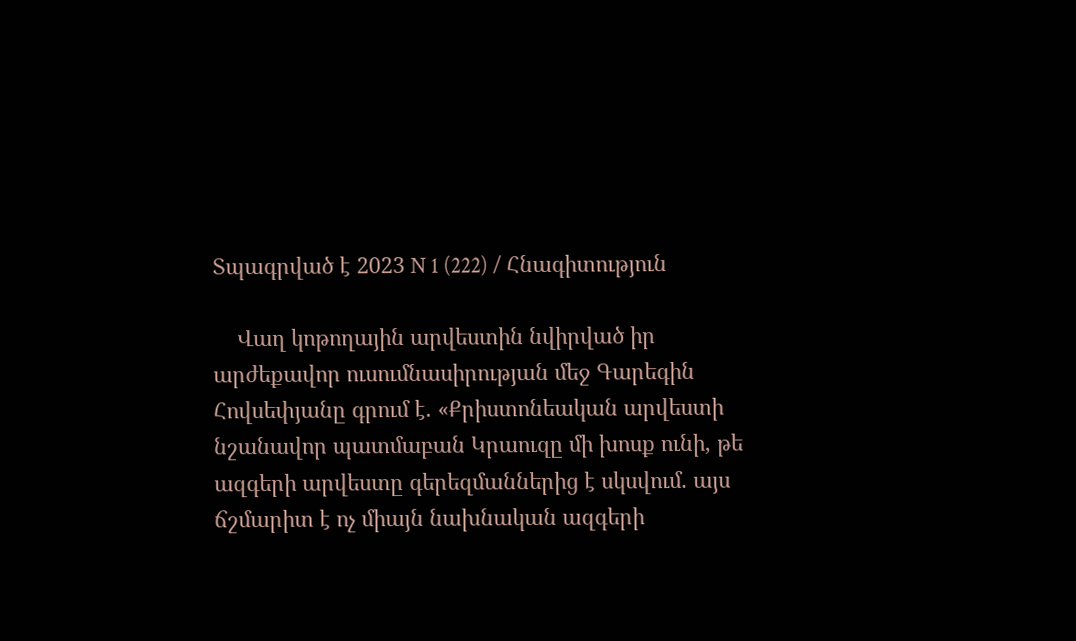Տպագրված է 2023 N 1 (222) / Հնագիտություն

    Վաղ կոթողային արվեստին նվիրված իր արժեքավոր ուսումնասիրության մեջ Գարեգին Հովսեփյանը գրում է. «Քրիստոնեական արվեստի նշանավոր պատմաբան Կրաուզը մի խոսք ունի, թե ազգերի արվեստը գերեզմաններից է սկսվում. այս ճշմարիտ է ոչ միայն նախնական ազգերի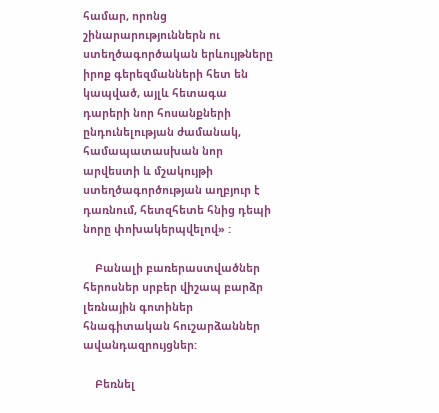համար, որոնց շինարարություններն ու ստեղծագործական երևույթները իրոք գերեզմանների հետ են կապված, այլև հետագա դարերի նոր հոսանքների ընդունելության ժամանակ, համապատասխան նոր արվեստի և մշակույթի ստեղծագործության աղբյուր է դառնում, հետզհետե հնից դեպի նորը փոխակերպվելով» :

    Բանալի բառերաստվածներ հերոսներ սրբեր վիշապ բարձր լեռնային գոտիներ հնագիտական հուշարձաններ ավանդազրույցներ:

    Բեռնել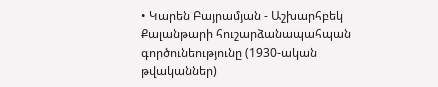• Կարեն Բայրամյան - Աշխարհբեկ Քալանթարի հուշարձանապահպան գործունեությունը (1930-ական թվականներ)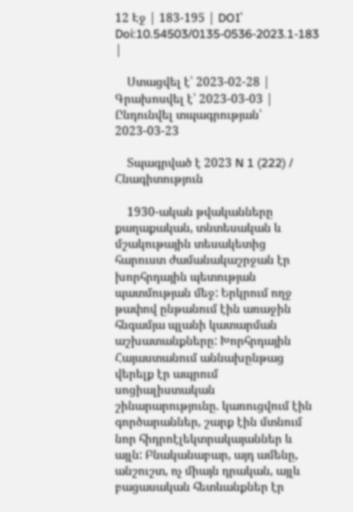12 Էջ | 183-195 | DOI՝ Doi:10.54503/0135-0536-2023.1-183 |

    Ստացվել է՝ 2023-02-28 | Գրախոսվել է՝ 2023-03-03 | Ընդունվել տպագրության՝ 2023-03-23

    Տպագրված է 2023 N 1 (222) / Հնագիտություն

    1930-ական թվականները քաղաքական, տնտեսական և մշակութային տեսակետից հարուստ ժամանակաշրջան էր խորհրդային պետության պատմության մեջ: Երկրում ողջ թափով ընթանում էին առաջին հնգամյա պլանի կատարման աշխատանքները: Խորհրդային Հայաստանում աննախընթաց վերելք էր ապրում սոցիալիստական շինարարությունը. կառուցվում էին գործարաններ, շարք էին մտնում նոր հիդրոէլեկտրակայաններ և այլն: Բնականաբար, այդ ամենը, անշուշտ, ոչ միայն դրական, այլև բացասական հետևանքներ էր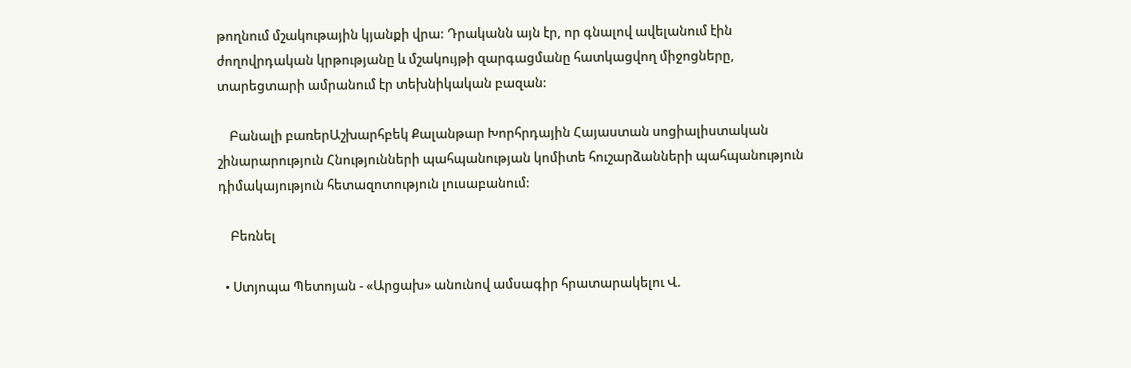թողնում մշակութային կյանքի վրա: Դրականն այն էր, որ գնալով ավելանում էին ժողովրդական կրթությանը և մշակույթի զարգացմանը հատկացվող միջոցները, տարեցտարի ամրանում էր տեխնիկական բազան:

    Բանալի բառերԱշխարհբեկ Քալանթար Խորհրդային Հայաստան սոցիալիստական շինարարություն Հնությունների պահպանության կոմիտե հուշարձանների պահպանություն դիմակայություն հետազոտություն լուսաբանում:

    Բեռնել

  • Ստյոպա Պետոյան - «Արցախ» անունով ամսագիր հրատարակելու Վ.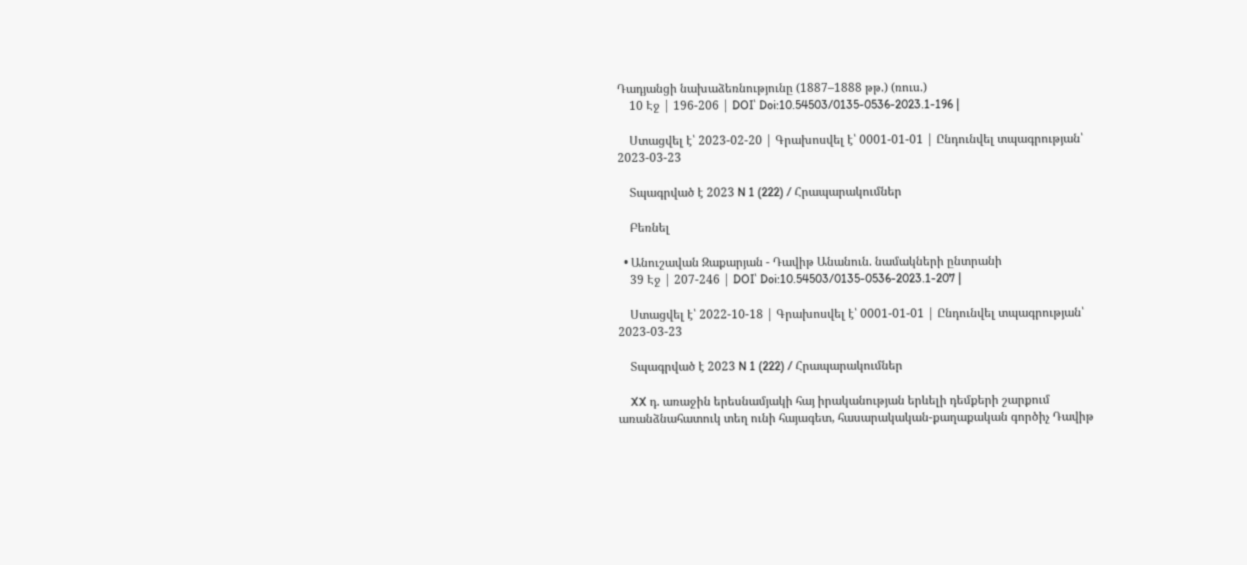Դադյանցի նախաձեռնությունը (1887–1888 թթ.) (ռուս.)
    10 Էջ | 196-206 | DOI՝ Doi:10.54503/0135-0536-2023.1-196 |

    Ստացվել է՝ 2023-02-20 | Գրախոսվել է՝ 0001-01-01 | Ընդունվել տպագրության՝ 2023-03-23

    Տպագրված է 2023 N 1 (222) / Հրապարակումներ

    Բեռնել

  • Անուշավան Զաքարյան - Դավիթ Անանուն. նամակների ընտրանի
    39 Էջ | 207-246 | DOI՝ Doi:10.54503/0135-0536-2023.1-207 |

    Ստացվել է՝ 2022-10-18 | Գրախոսվել է՝ 0001-01-01 | Ընդունվել տպագրության՝ 2023-03-23

    Տպագրված է 2023 N 1 (222) / Հրապարակումներ

    XX դ. առաջին երեսնամյակի հայ իրականության երևելի դեմքերի շարքում առանձնահատուկ տեղ ունի հայագետ, հասարակական-քաղաքական գործիչ Դավիթ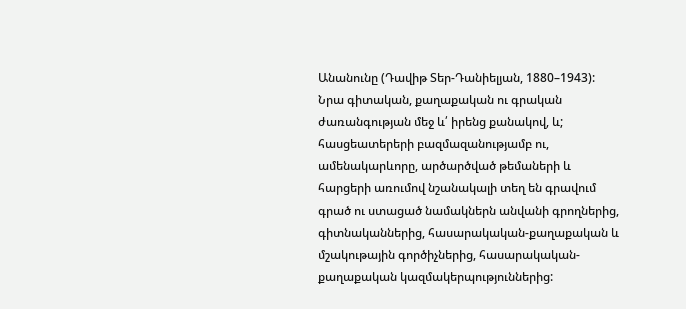Անանունը (Դավիթ Տեր-Դանիելյան, 1880–1943): Նրա գիտական, քաղաքական ու գրական ժառանգության մեջ և՛ իրենց քանակով, և; հասցեատերերի բազմազանությամբ ու, ամենակարևորը, արծարծված թեմաների և հարցերի առումով նշանակալի տեղ են գրավում գրած ու ստացած նամակներն անվանի գրողներից, գիտնականներից, հասարակական-քաղաքական և մշակութային գործիչներից, հասարակական-քաղաքական կազմակերպություններից: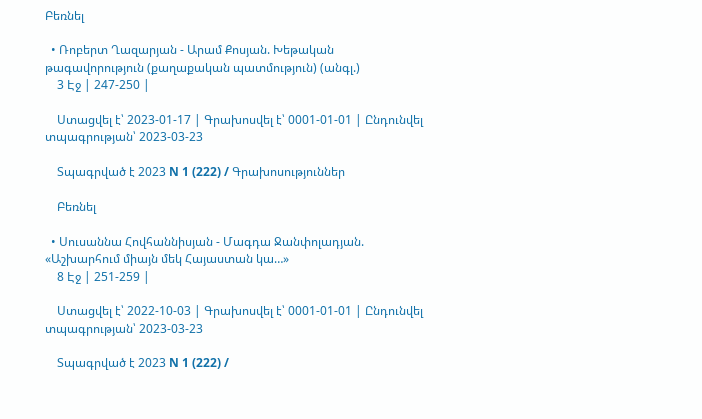Բեռնել

  • Ռոբերտ Ղազարյան - Արամ Քոսյան. Խեթական թագավորություն (քաղաքական պատմություն) (անգլ.)
    3 Էջ | 247-250 |

    Ստացվել է՝ 2023-01-17 | Գրախոսվել է՝ 0001-01-01 | Ընդունվել տպագրության՝ 2023-03-23

    Տպագրված է 2023 N 1 (222) / Գրախոսություններ

    Բեռնել

  • Սուսաննա Հովհաննիսյան - Մագդա Ջանփոլադյան. «Աշխարհում միայն մեկ Հայաստան կա…»
    8 Էջ | 251-259 |

    Ստացվել է՝ 2022-10-03 | Գրախոսվել է՝ 0001-01-01 | Ընդունվել տպագրության՝ 2023-03-23

    Տպագրված է 2023 N 1 (222) /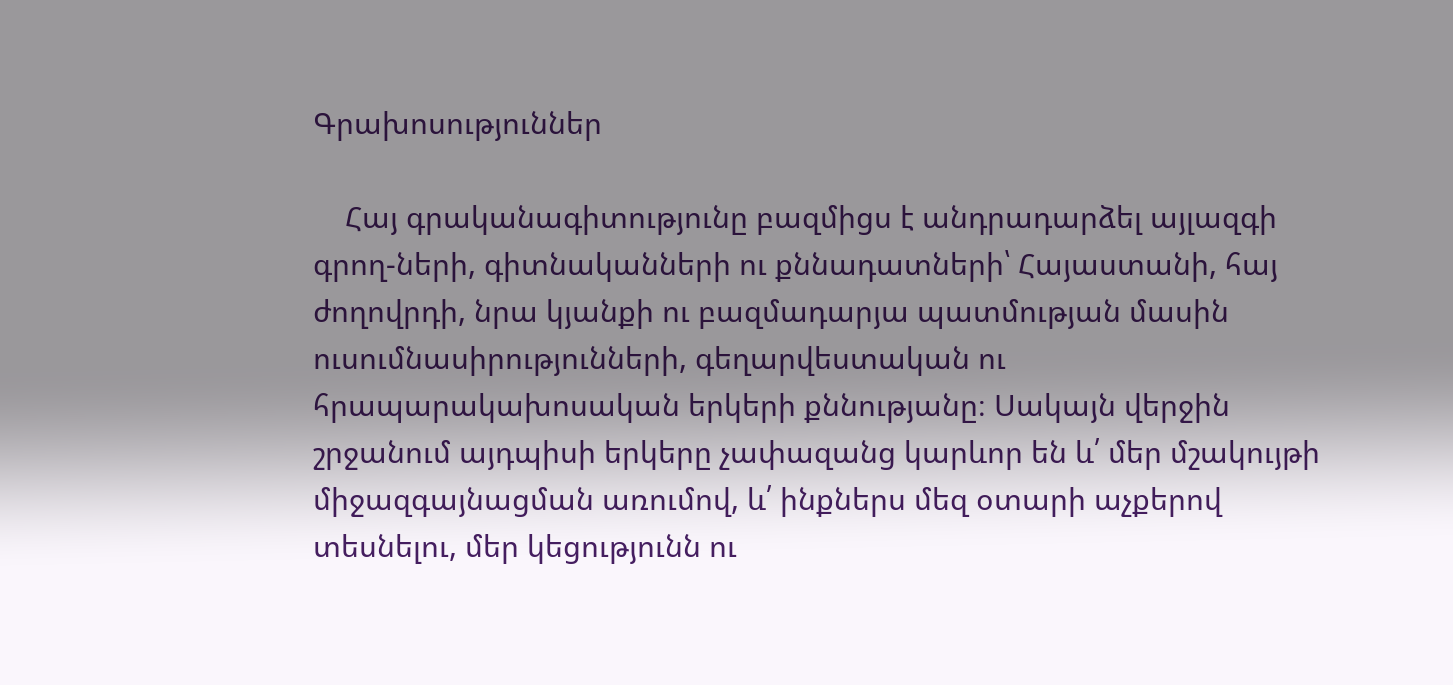Գրախոսություններ

    Հայ գրականագիտությունը բազմիցս է անդրադարձել այլազգի գրող-ների, գիտնականների ու քննադատների՝ Հայաստանի, հայ ժողովրդի, նրա կյանքի ու բազմադարյա պատմության մասին ուսումնասիրությունների, գեղարվեստական ու հրապարակախոսական երկերի քննությանը։ Սակայն վերջին շրջանում այդպիսի երկերը չափազանց կարևոր են և՛ մեր մշակույթի միջազգայնացման առումով, և՛ ինքներս մեզ օտարի աչքերով տեսնելու, մեր կեցությունն ու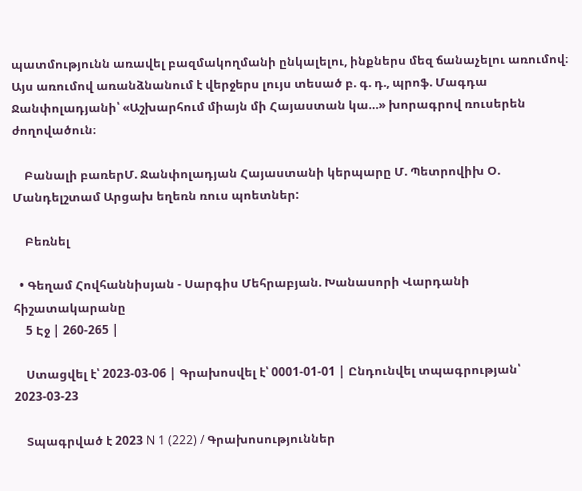պատմությունն առավել բազմակողմանի ընկալելու, ինքներս մեզ ճանաչելու առումով։ Այս առումով առանձնանում է վերջերս լույս տեսած բ. գ. դ., պրոֆ. Մագդա Ջանփոլադյանի՝ «Աշխարհում միայն մի Հայաստան կա…» խորագրով ռուսերեն ժողովածուն։

    Բանալի բառերՄ. Ջանփոլադյան Հայաստանի կերպարը Մ. Պետրովիխ Օ. Մանդելշտամ Արցախ եղեռն ռուս պոետներ:

    Բեռնել

  • Գեղամ Հովհաննիսյան - Սարգիս Մեհրաբյան. Խանասորի Վարդանի հիշատակարանը
    5 Էջ | 260-265 |

    Ստացվել է՝ 2023-03-06 | Գրախոսվել է՝ 0001-01-01 | Ընդունվել տպագրության՝ 2023-03-23

    Տպագրված է 2023 N 1 (222) / Գրախոսություններ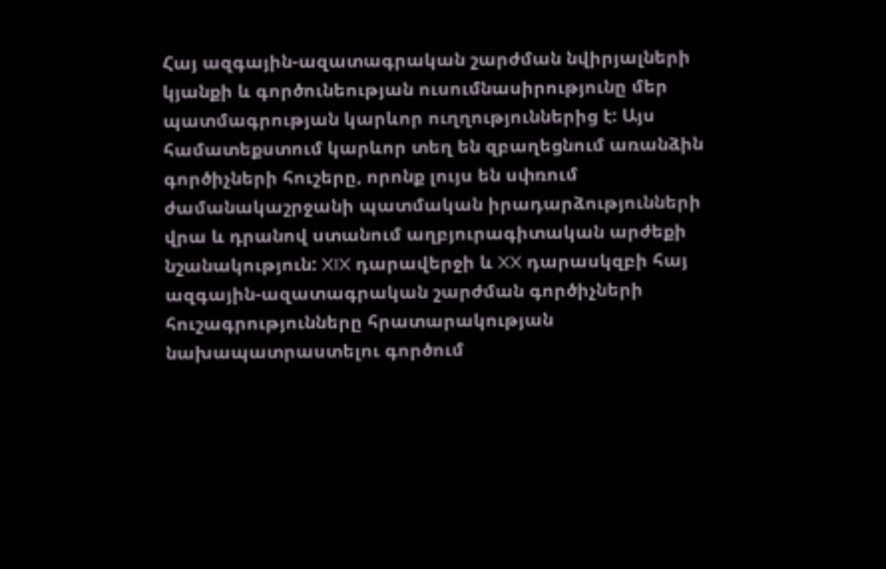Հայ ազգային-ազատագրական շարժման նվիրյալների կյանքի և գործունեության ուսումնասիրությունը մեր պատմագրության կարևոր ուղղություններից է: Այս համատեքստում կարևոր տեղ են զբաղեցնում առանձին գործիչների հուշերը, որոնք լույս են սփռում ժամանակաշրջանի պատմական իրադարձությունների վրա և դրանով ստանում աղբյուրագիտական արժեքի նշանակություն: XIX դարավերջի և XX դարասկզբի հայ ազգային-ազատագրական շարժման գործիչների հուշագրությունները հրատարակության նախապատրաստելու գործում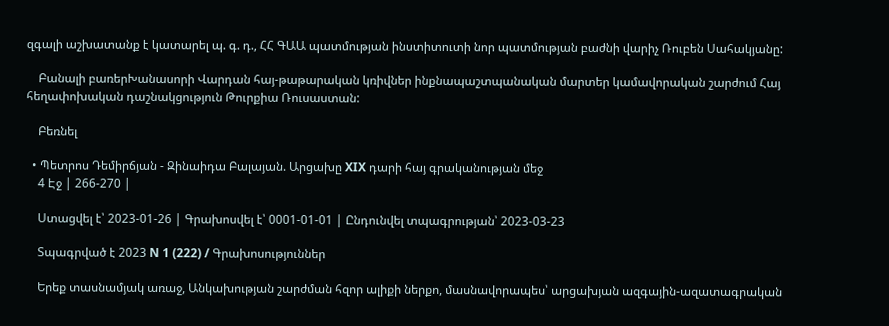զգալի աշխատանք է կատարել պ. գ. դ., ՀՀ ԳԱԱ պատմության ինստիտուտի նոր պատմության բաժնի վարիչ Ռուբեն Սահակյանը:

    Բանալի բառերԽանասորի Վարդան հայ-թաթարական կռիվներ ինքնապաշտպանական մարտեր կամավորական շարժում Հայ հեղափոխական դաշնակցություն Թուրքիա Ռուսաստան:

    Բեռնել

  • Պետրոս Դեմիրճյան - Զինաիդա Բալայան. Արցախը XIX դարի հայ գրականության մեջ
    4 Էջ | 266-270 |

    Ստացվել է՝ 2023-01-26 | Գրախոսվել է՝ 0001-01-01 | Ընդունվել տպագրության՝ 2023-03-23

    Տպագրված է 2023 N 1 (222) / Գրախոսություններ

    Երեք տասնամյակ առաջ, Անկախության շարժման հզոր ալիքի ներքո, մասնավորապես՝ արցախյան ազգային-ազատագրական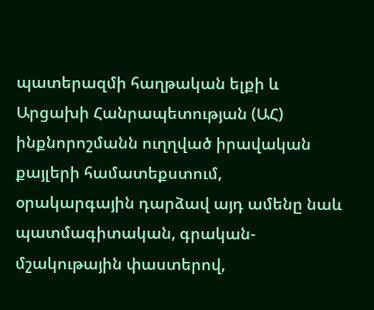պատերազմի հաղթական ելքի և Արցախի Հանրապետության (ԱՀ) ինքնորոշմանն ուղղված իրավական քայլերի համատեքստում, օրակարգային դարձավ այդ ամենը նաև պատմագիտական, գրական-մշակութային փաստերով,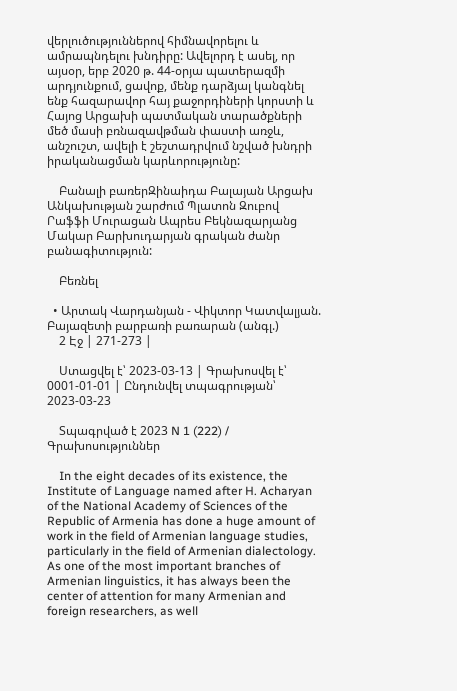վերլուծություններով հիմնավորելու և ամրապնդելու խնդիրը: Ավելորդ է ասել, որ այսօր, երբ 2020 թ. 44-օրյա պատերազմի արդյունքում, ցավոք, մենք դարձյալ կանգնել ենք հազարավոր հայ քաջորդիների կորստի և Հայոց Արցախի պատմական տարածքների մեծ մասի բռնազավթման փաստի առջև, անշուշտ, ավելի է շեշտադրվում նշված խնդրի իրականացման կարևորությունը:

    Բանալի բառերԶինաիդա Բալայան Արցախ Անկախության շարժում Պլատոն Զուբով Րաֆֆի Մուրացան Ապրես Բեկնազարյանց Մակար Բարխուդարյան գրական ժանր բանագիտություն:

    Բեռնել

  • Արտակ Վարդանյան - Վիկտոր Կատվալյան. Բայազետի բարբառի բառարան (անգլ.)
    2 Էջ | 271-273 |

    Ստացվել է՝ 2023-03-13 | Գրախոսվել է՝ 0001-01-01 | Ընդունվել տպագրության՝ 2023-03-23

    Տպագրված է 2023 N 1 (222) / Գրախոսություններ

    In the eight decades of its existence, the Institute of Language named after H. Acharyan of the National Academy of Sciences of the Republic of Armenia has done a huge amount of work in the field of Armenian language studies, particularly in the field of Armenian dialectology. As one of the most important branches of Armenian linguistics, it has always been the center of attention for many Armenian and foreign researchers, as well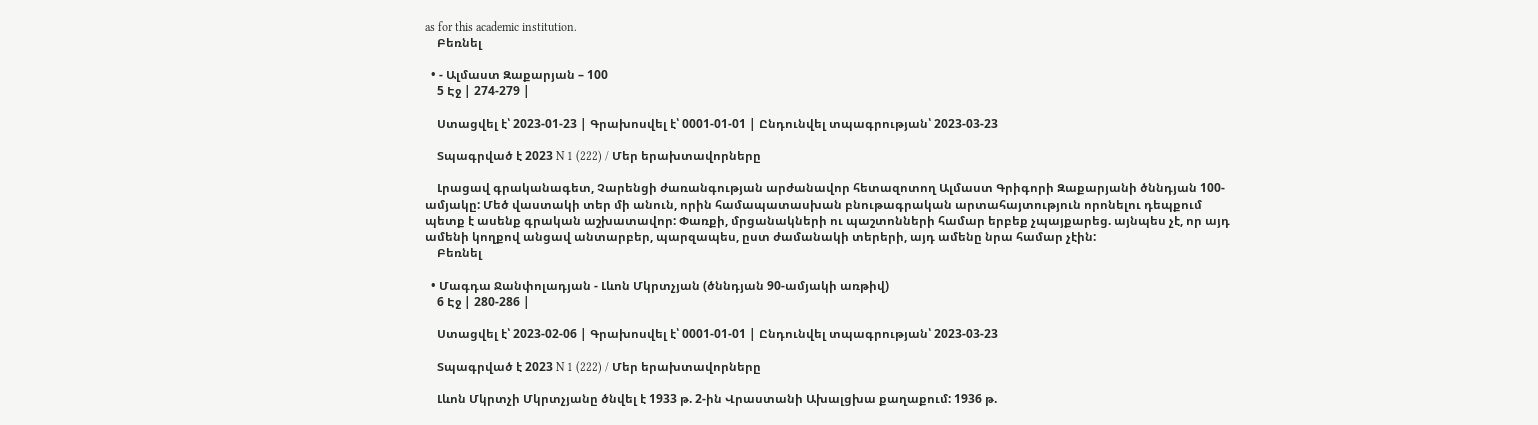as for this academic institution.
    Բեռնել

  • - Ալմաստ Զաքարյան – 100
    5 Էջ | 274-279 |

    Ստացվել է՝ 2023-01-23 | Գրախոսվել է՝ 0001-01-01 | Ընդունվել տպագրության՝ 2023-03-23

    Տպագրված է 2023 N 1 (222) / Մեր երախտավորները

    Լրացավ գրականագետ, Չարենցի ժառանգության արժանավոր հետազոտող Ալմաստ Գրիգորի Զաքարյանի ծննդյան 100-ամյակը: Մեծ վաստակի տեր մի անուն, որին համապատասխան բնութագրական արտահայտություն որոնելու դեպքում պետք է ասենք գրական աշխատավոր: Փառքի, մրցանակների ու պաշտոնների համար երբեք չպայքարեց. այնպես չէ, որ այդ ամենի կողքով անցավ անտարբեր, պարզապես, ըստ ժամանակի տերերի, այդ ամենը նրա համար չէին:
    Բեռնել

  • Մագդա Ջանփոլադյան - Լևոն Մկրտչյան (ծննդյան 90-ամյակի առթիվ)
    6 Էջ | 280-286 |

    Ստացվել է՝ 2023-02-06 | Գրախոսվել է՝ 0001-01-01 | Ընդունվել տպագրության՝ 2023-03-23

    Տպագրված է 2023 N 1 (222) / Մեր երախտավորները

    Լևոն Մկրտչի Մկրտչյանը ծնվել է 1933 թ. 2-ին Վրաստանի Ախալցխա քաղաքում: 1936 թ.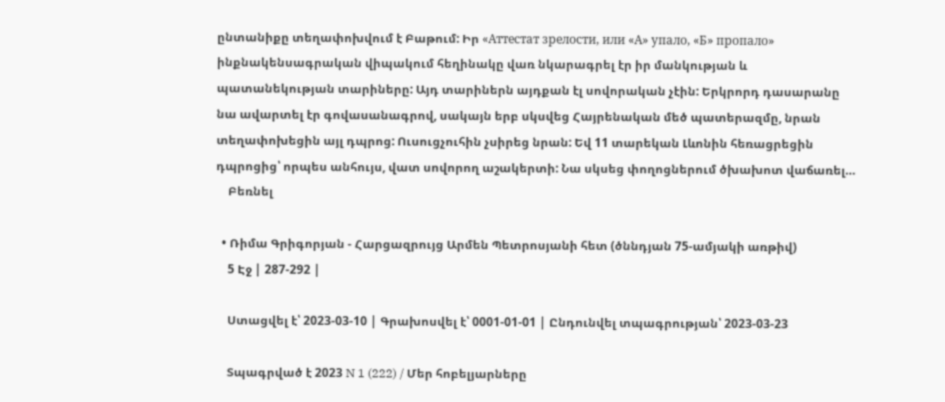ընտանիքը տեղափոխվում է Բաթում: Իր «Аттестат зрелости, или «А» упало, «Б» пропало» ինքնակենսագրական վիպակում հեղինակը վառ նկարագրել էր իր մանկության և պատանեկության տարիները: Այդ տարիներն այդքան էլ սովորական չէին: Երկրորդ դասարանը նա ավարտել էր գովասանագրով, սակայն երբ սկսվեց Հայրենական մեծ պատերազմը, նրան տեղափոխեցին այլ դպրոց: Ուսուցչուհին չսիրեց նրան: Եվ 11 տարեկան Լևոնին հեռացրեցին դպրոցից՝ որպես անհույս, վատ սովորող աշակերտի: Նա սկսեց փողոցներում ծխախոտ վաճառել…
    Բեռնել

  • Ռիմա Գրիգորյան - Հարցազրույց Արմեն Պետրոսյանի հետ (ծննդյան 75-ամյակի առթիվ)
    5 Էջ | 287-292 |

    Ստացվել է՝ 2023-03-10 | Գրախոսվել է՝ 0001-01-01 | Ընդունվել տպագրության՝ 2023-03-23

    Տպագրված է 2023 N 1 (222) / Մեր հոբելյարները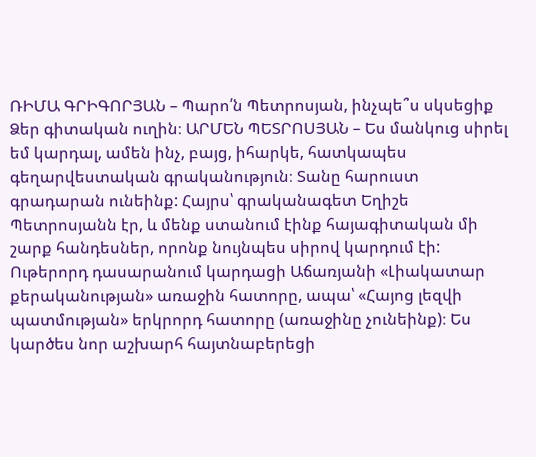ՌԻՄԱ ԳՐԻԳՈՐՅԱՆ – Պարո՛ն Պետրոսյան, ինչպե՞ս սկսեցիք Ձեր գիտական ուղին։ ԱՐՄԵՆ ՊԵՏՐՈՍՅԱՆ – Ես մանկուց սիրել եմ կարդալ, ամեն ինչ, բայց, իհարկե, հատկապես գեղարվեստական գրականություն։ Տանը հարուստ գրադարան ունեինք: Հայրս՝ գրականագետ Եղիշե Պետրոսյանն էր, և մենք ստանում էինք հայագիտական մի շարք հանդեսներ, որոնք նույնպես սիրով կարդում էի: Ութերորդ դասարանում կարդացի Աճառյանի «Լիակատար քերականության» առաջին հատորը, ապա՝ «Հայոց լեզվի պատմության» երկրորդ հատորը (առաջինը չունեինք)։ Ես կարծես նոր աշխարհ հայտնաբերեցի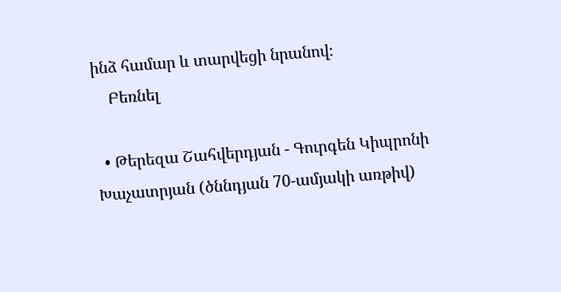ինձ համար և տարվեցի նրանով։
    Բեռնել

  • Թերեզա Շահվերդյան - Գուրգեն Կիպրոնի Խաչատրյան (ծննդյան 70-ամյակի առթիվ)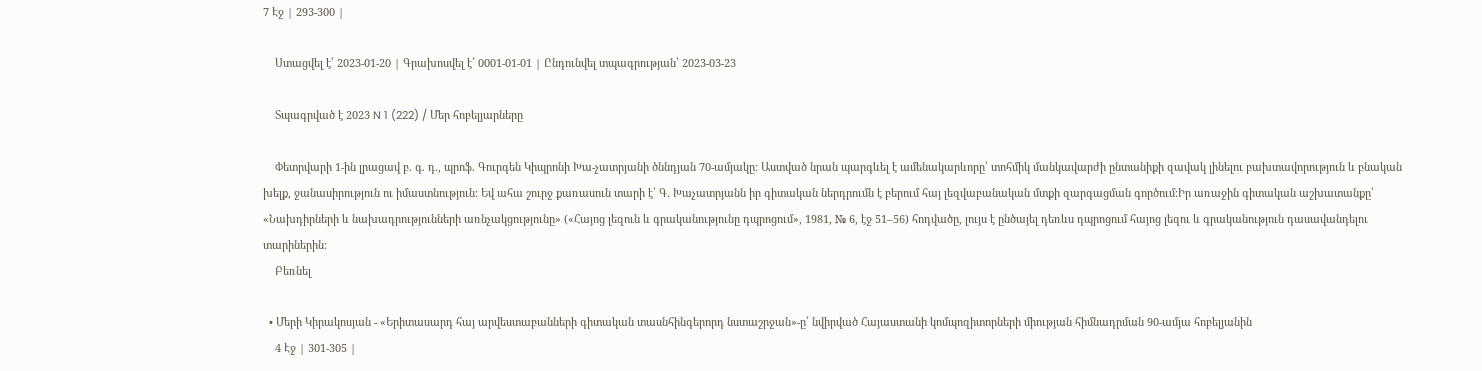7 Էջ | 293-300 |

    Ստացվել է՝ 2023-01-20 | Գրախոսվել է՝ 0001-01-01 | Ընդունվել տպագրության՝ 2023-03-23

    Տպագրված է 2023 N 1 (222) / Մեր հոբելյարները

    Փետրվարի 1-ին լրացավ բ. գ. դ., պրոֆ. Գուրգեն Կիպրոնի Խա-չատրյանի ծննդյան 70-ամյակը: Աստված նրան պարգևել է ամենակարևորը՝ տոհմիկ մանկավարժի ընտանիքի զավակ լինելու բախտավորություն և բնական խելք, ջանասիրություն ու իմաստնություն: Եվ ահա շուրջ քառասուն տարի է՝ Գ. Խաչատրյանն իր գիտական ներդրումն է բերում հայ լեզվաբանական մտքի զարգացման գործում:Իր առաջին գիտական աշխատանքը՝ «Նախդիրների և նախադրությունների առնչակցությունը» («Հայոց լեզուն և գրականությունը դպրոցում», 1981, № 6, էջ 51–56) հոդվածը, լույս է ընծայել դեռևս դպրոցում հայոց լեզու և գրականություն դասավանդելու տարիներին:
    Բեռնել

  • Մերի Կիրակոսյան - «Երիտասարդ հայ արվեստաբանների գիտական տասնհինգերորդ նստաշրջան»-ը՝ նվիրված Հայաստանի կոմպոզիտորների միության հիմնադրման 90-ամյա հոբելյանին
    4 Էջ | 301-305 |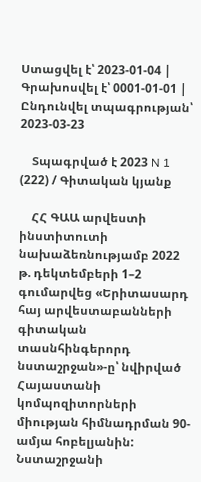Ստացվել է՝ 2023-01-04 | Գրախոսվել է՝ 0001-01-01 | Ընդունվել տպագրության՝ 2023-03-23

    Տպագրված է 2023 N 1 (222) / Գիտական կյանք

    ՀՀ ԳԱԱ արվեստի ինստիտուտի նախաձեռնությամբ 2022 թ. դեկտեմբերի 1–2 գումարվեց «Երիտասարդ հայ արվեստաբանների գիտական տասնհինգերորդ նստաշրջան»-ը՝ նվիրված Հայաստանի կոմպոզիտորների միության հիմնադրման 90-ամյա հոբելյանին: Նստաշրջանի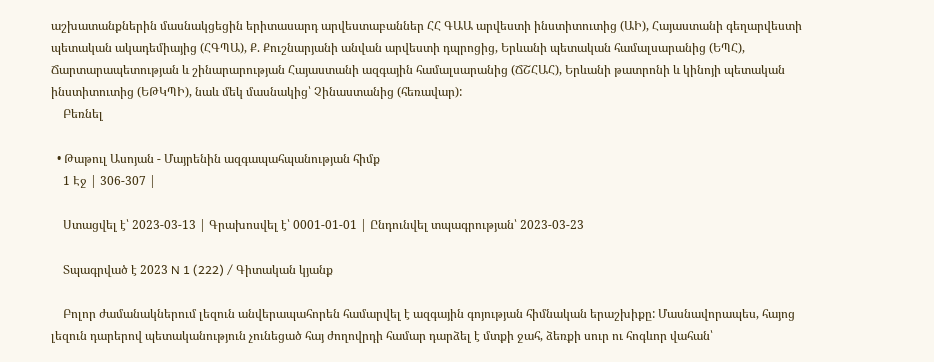աշխատանքներին մասնակցեցին երիտասարդ արվեստաբաններ ՀՀ ԳԱԱ արվեստի ինստիտուտից (ԱԻ), Հայաստանի գեղարվեստի պետական ակադեմիայից (ՀԳՊԱ), Ք. Քուշնարյանի անվան արվեստի դպրոցից, Երևանի պետական համալսարանից (ԵՊՀ), Ճարտարապետության և շինարարության Հայաստանի ազգային համալսարանից (ՃՇՀԱՀ), Երևանի թատրոնի և կինոյի պետական ինստիտուտից (ԵԹԿՊԻ), նաև մեկ մասնակից՝ Չինաստանից (հեռավար):
    Բեռնել

  • Թաթուլ Ասոյան - Մայրենին ազգապահպանության հիմք
    1 Էջ | 306-307 |

    Ստացվել է՝ 2023-03-13 | Գրախոսվել է՝ 0001-01-01 | Ընդունվել տպագրության՝ 2023-03-23

    Տպագրված է 2023 N 1 (222) / Գիտական կյանք

    Բոլոր ժամանակներում լեզուն անվերապահորեն համարվել է ազգային գոյության հիմնական երաշխիքը: Մասնավորապես, հայոց լեզուն դարերով պետականություն չունեցած հայ ժողովրդի համար դարձել է մտքի ջահ, ձեռքի սուր ու հոգևոր վահան՝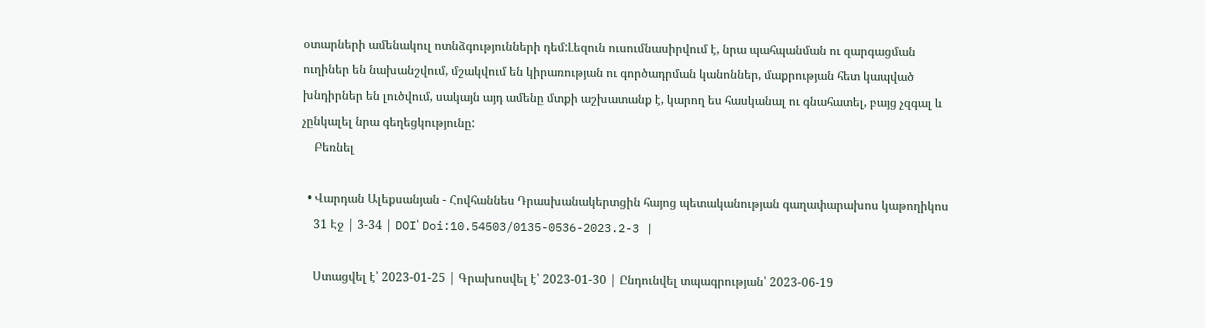օտարների ամենակուլ ոտնձգությունների դեմ:Լեզուն ուսումնասիրվում է, նրա պահպանման ու զարգացման ուղիներ են նախանշվում, մշակվում են կիրառության ու գործադրման կանոններ, մաքրության հետ կապված խնդիրներ են լուծվում, սակայն այդ ամենը մտքի աշխատանք է, կարող ես հասկանալ ու գնահատել, բայց չզգալ և չընկալել նրա գեղեցկությունը:
    Բեռնել

  • Վարդան Ալեքսանյան - Հովհաննես Դրասխանակերտցին հայոց պետականության գաղափարախոս կաթողիկոս
    31 Էջ | 3-34 | DOI՝ Doi:10.54503/0135-0536-2023.2-3 |

    Ստացվել է՝ 2023-01-25 | Գրախոսվել է՝ 2023-01-30 | Ընդունվել տպագրության՝ 2023-06-19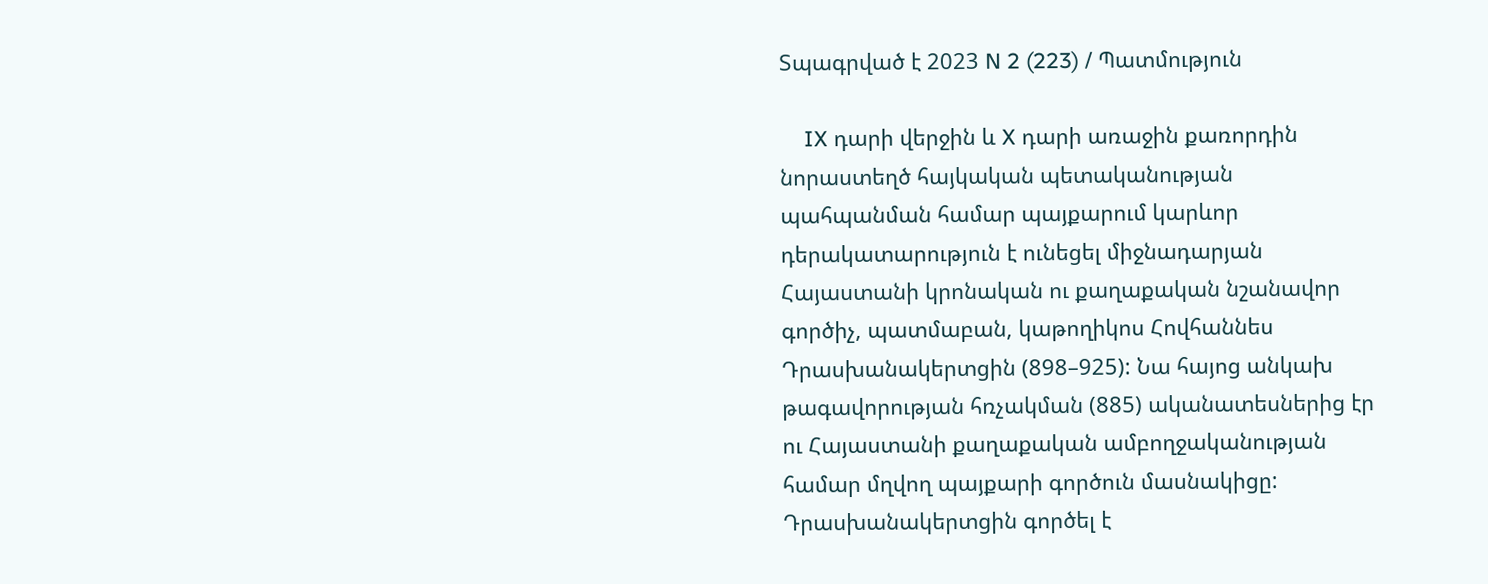Տպագրված է 2023 N 2 (223) / Պատմություն

    IX դարի վերջին և X դարի առաջին քառորդին նորաստեղծ հայկական պետականության պահպանման համար պայքարում կարևոր դերակատարություն է ունեցել միջնադարյան Հայաստանի կրոնական ու քաղաքական նշանավոր գործիչ, պատմաբան, կաթողիկոս Հովհաննես Դրասխանակերտցին (898–925): Նա հայոց անկախ թագավորության հռչակման (885) ականատեսներից էր ու Հայաստանի քաղաքական ամբողջականության համար մղվող պայքարի գործուն մասնակիցը: Դրասխանակերտցին գործել է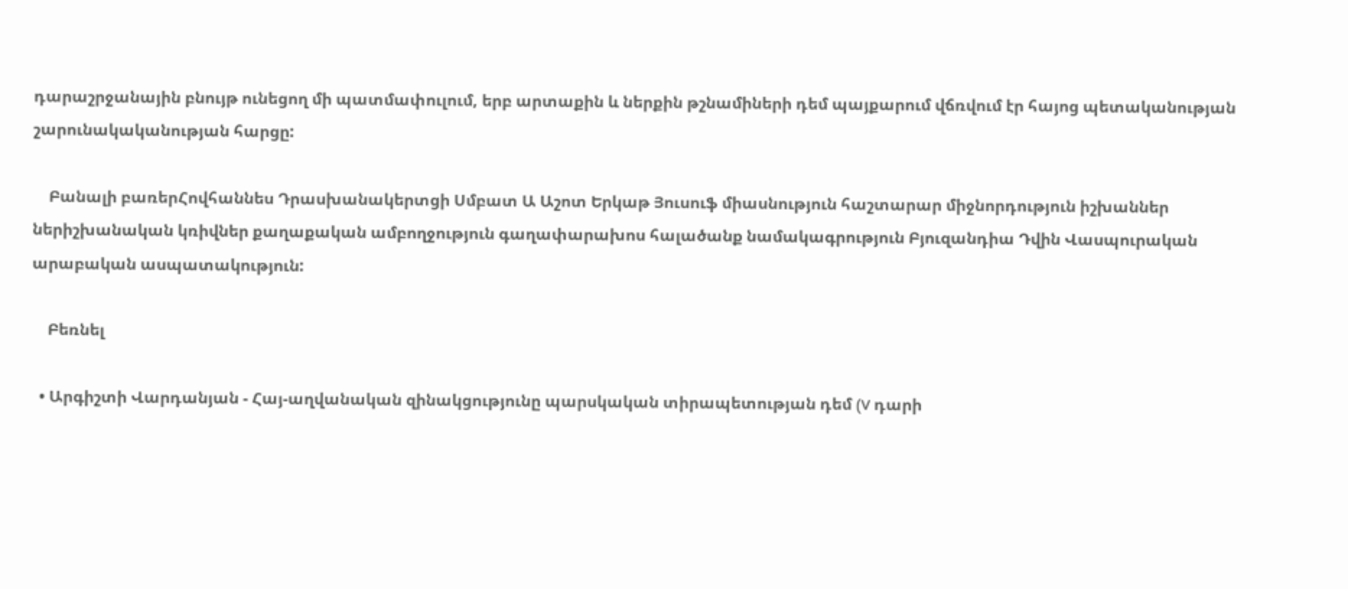դարաշրջանային բնույթ ունեցող մի պատմափուլում, երբ արտաքին և ներքին թշնամիների դեմ պայքարում վճռվում էր հայոց պետականության շարունակականության հարցը:

    Բանալի բառերՀովհաննես Դրասխանակերտցի Սմբատ Ա Աշոտ Երկաթ Յուսուֆ միասնություն հաշտարար միջնորդություն իշխաններ ներիշխանական կռիվներ քաղաքական ամբողջություն գաղափարախոս հալածանք նամակագրություն Բյուզանդիա Դվին Վասպուրական արաբական ասպատակություն:

    Բեռնել

  • Արգիշտի Վարդանյան - Հայ-աղվանական զինակցությունը պարսկական տիրապետության դեմ (V դարի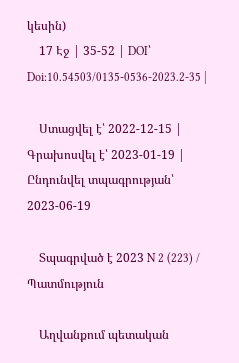կեսին)
    17 Էջ | 35-52 | DOI՝ Doi:10.54503/0135-0536-2023.2-35 |

    Ստացվել է՝ 2022-12-15 | Գրախոսվել է՝ 2023-01-19 | Ընդունվել տպագրության՝ 2023-06-19

    Տպագրված է 2023 N 2 (223) / Պատմություն

    Աղվանքում պետական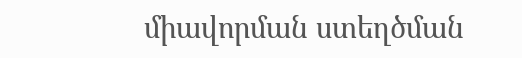միավորման ստեղծման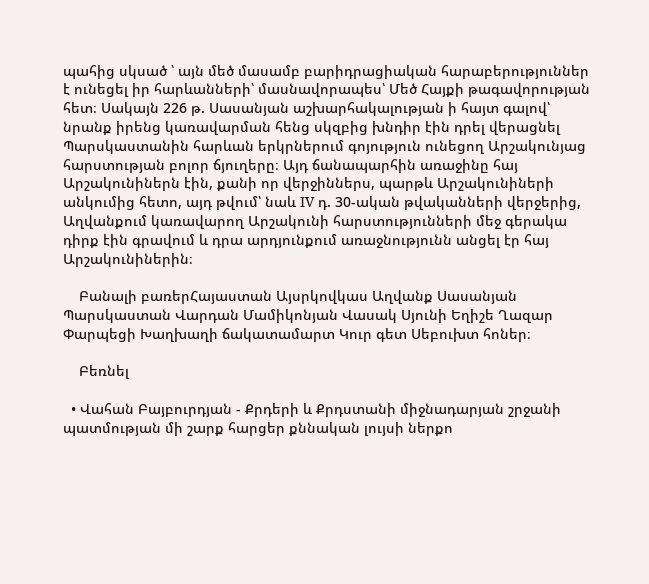պահից սկսած ՝ այն մեծ մասամբ բարիդրացիական հարաբերություններ է ունեցել իր հարևանների՝ մասնավորապես՝ Մեծ Հայքի թագավորության հետ։ Սակայն 226 թ. Սասանյան աշխարհակալության ի հայտ գալով՝ նրանք իրենց կառավարման հենց սկզբից խնդիր էին դրել վերացնել Պարսկաստանին հարևան երկրներում գոյություն ունեցող Արշակունյաց հարստության բոլոր ճյուղերը։ Այդ ճանապարհին առաջինը հայ Արշակունիներն էին, քանի որ վերջիններս, պարթև Արշակունիների անկումից հետո, այդ թվում՝ նաև IV դ. 30-ական թվականների վերջերից, Աղվանքում կառավարող Արշակունի հարստությունների մեջ գերակա դիրք էին գրավում և դրա արդյունքում առաջնությունն անցել էր հայ Արշակունիներին։

    Բանալի բառերՀայաստան Այսրկովկաս Աղվանք Սասանյան Պարսկաստան Վարդան Մամիկոնյան Վասակ Սյունի Եղիշե Ղազար Փարպեցի Խաղխաղի ճակատամարտ Կուր գետ Սեբուխտ հոներ։

    Բեռնել

  • Վահան Բայբուրդյան - Քրդերի և Քրդստանի միջնադարյան շրջանի պատմության մի շարք հարցեր քննական լույսի ներքո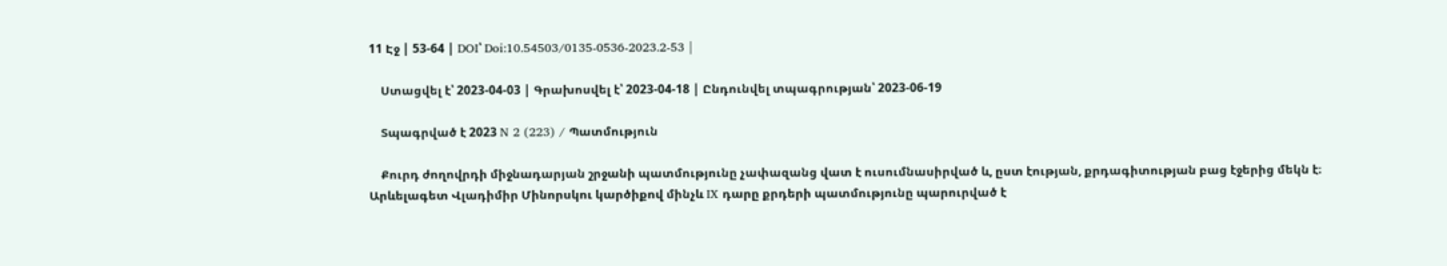11 Էջ | 53-64 | DOI՝ Doi:10.54503/0135-0536-2023.2-53 |

    Ստացվել է՝ 2023-04-03 | Գրախոսվել է՝ 2023-04-18 | Ընդունվել տպագրության՝ 2023-06-19

    Տպագրված է 2023 N 2 (223) / Պատմություն

    Քուրդ ժողովրդի միջնադարյան շրջանի պատմությունը չափազանց վատ է ուսումնասիրված և, ըստ էության, քրդագիտության բաց էջերից մեկն է։ Արևելագետ Վլադիմիր Մինորսկու կարծիքով մինչև IX դարը քրդերի պատմությունը պարուրված է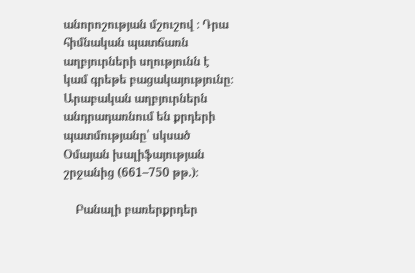անորոշության մշուշով ։ Դրա հիմնական պատճառն աղբյուրների սղությունն է կամ գրեթե բացակայությունը։ Արաբական աղբյուրներն անդրադառնում են քրդերի պատմությանը՝ սկսած Օմայան խալիֆայության շրջանից (661–750 թթ.)։

    Բանալի բառերքրդեր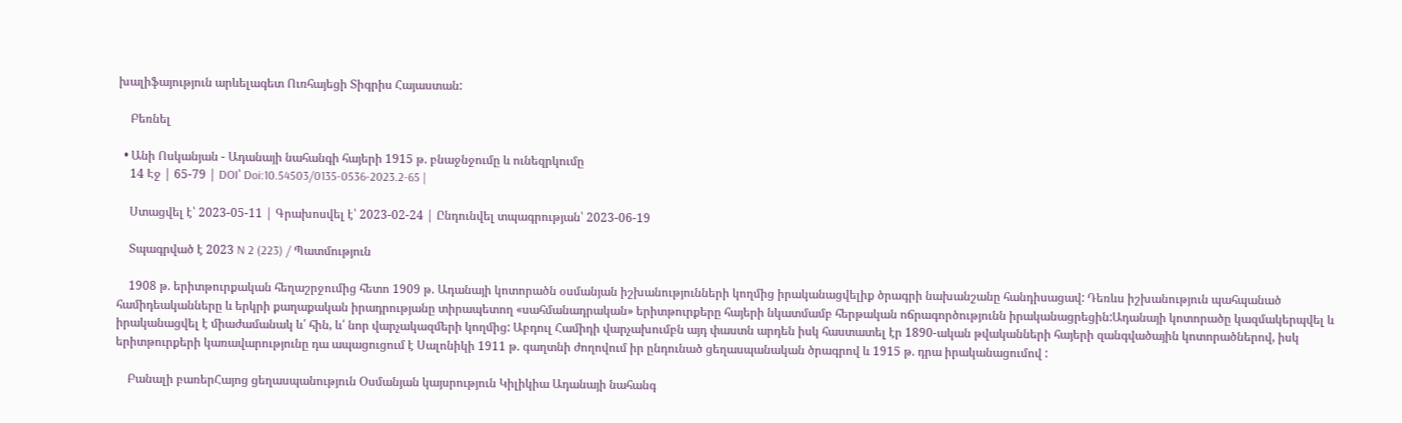խալիֆայություն արևելագետ Ուռհայեցի Տիգրիս Հայաստան:

    Բեռնել

  • Անի Ոսկանյան - Ադանայի նահանգի հայերի 1915 թ. բնաջնջումը և ունեզրկումը
    14 Էջ | 65-79 | DOI՝ Doi:10.54503/0135-0536-2023.2-65 |

    Ստացվել է՝ 2023-05-11 | Գրախոսվել է՝ 2023-02-24 | Ընդունվել տպագրության՝ 2023-06-19

    Տպագրված է 2023 N 2 (223) / Պատմություն

    1908 թ. երիտթուրքական հեղաշրջումից հետո 1909 թ. Ադանայի կոտորածն օսմանյան իշխանությունների կողմից իրականացվելիք ծրագրի նախանշանը հանդիսացավ: Դեռևս իշխանություն պահպանած համիդեականները և երկրի քաղաքական իրադրությանը տիրապետող «սահմանադրական» երիտթուրքերը հայերի նկատմամբ հերթական ոճրագործությունն իրականացրեցին:Ադանայի կոտորածը կազմակերպվել և իրականացվել է միաժամանակ և՛ հին, և՛ նոր վարչակազմերի կողմից: Աբդուլ Համիդի վարչախումբն այդ փաստն արդեն իսկ հաստատել էր 1890-ական թվականների հայերի զանգվածային կոտորածներով, իսկ երիտթուրքերի կառավարությունը դա ապացուցում է Սալոնիկի 1911 թ. գաղտնի ժողովում իր ընդունած ցեղասպանական ծրագրով և 1915 թ. դրա իրականացումով :

    Բանալի բառերՀայոց ցեղասպանություն Օսմանյան կայսրություն Կիլիկիա Ադանայի նահանգ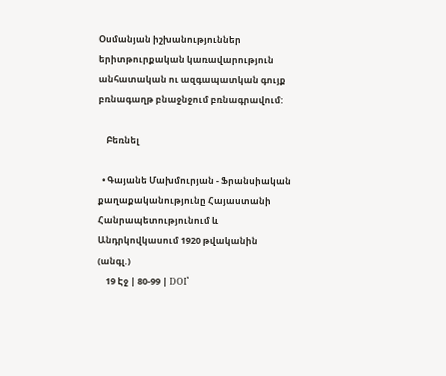Օսմանյան իշխանություններ երիտթուրքական կառավարություն անհատական ու ազգապատկան գույք բռնագաղթ բնաջնջում բռնագրավում:

    Բեռնել

  • Գայանե Մախմուրյան - Ֆրանսիական քաղաքականությունը Հայաստանի Հանրապետությունում և Անդրկովկասում 1920 թվականին (անգլ.)
    19 Էջ | 80-99 | DOI՝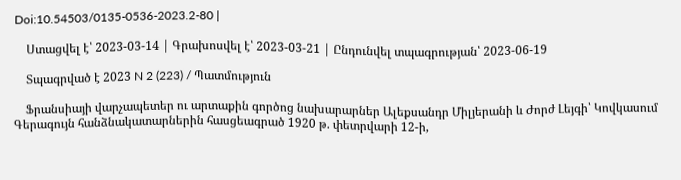Doi:10.54503/0135-0536-2023.2-80 |

    Ստացվել է՝ 2023-03-14 | Գրախոսվել է՝ 2023-03-21 | Ընդունվել տպագրության՝ 2023-06-19

    Տպագրված է 2023 N 2 (223) / Պատմություն

    Ֆրանսիայի վարչապետեր ու արտաքին գործոց նախարարներ Ալեքսանդր Միլյերանի և Ժորժ Լեյգի՝ Կովկասում Գերագույն հանձնակատարներին հասցեագրած 1920 թ. փետրվարի 12-ի,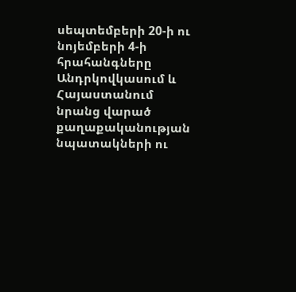սեպտեմբերի 20-ի ու նոյեմբերի 4-ի հրահանգները Անդրկովկասում և Հայաստանում նրանց վարած քաղաքականության նպատակների ու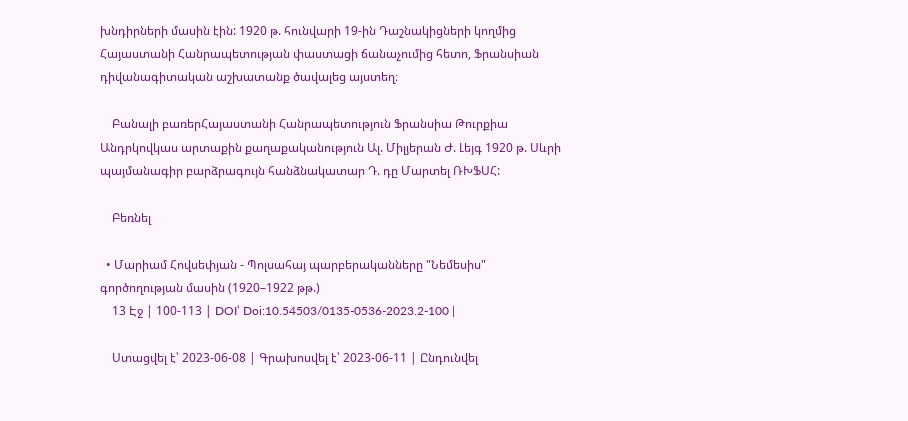խնդիրների մասին էին: 1920 թ. հունվարի 19-ին Դաշնակիցների կողմից Հայաստանի Հանրապետության փաստացի ճանաչումից հետո, Ֆրանսիան դիվանագիտական աշխատանք ծավալեց այստեղ։

    Բանալի բառերՀայաստանի Հանրապետություն Ֆրանսիա Թուրքիա Անդրկովկաս արտաքին քաղաքականություն Ալ. Միլյերան Ժ. Լեյգ 1920 թ. Սևրի պայմանագիր բարձրագույն հանձնակատար Դ. դը Մարտել ՌԽՖՍՀ:

    Բեռնել

  • Մարիամ Հովսեփյան - Պոլսահայ պարբերականները "Նեմեսիս" գործողության մասին (1920–1922 թթ.)
    13 Էջ | 100-113 | DOI՝ Doi:10.54503/0135-0536-2023.2-100 |

    Ստացվել է՝ 2023-06-08 | Գրախոսվել է՝ 2023-06-11 | Ընդունվել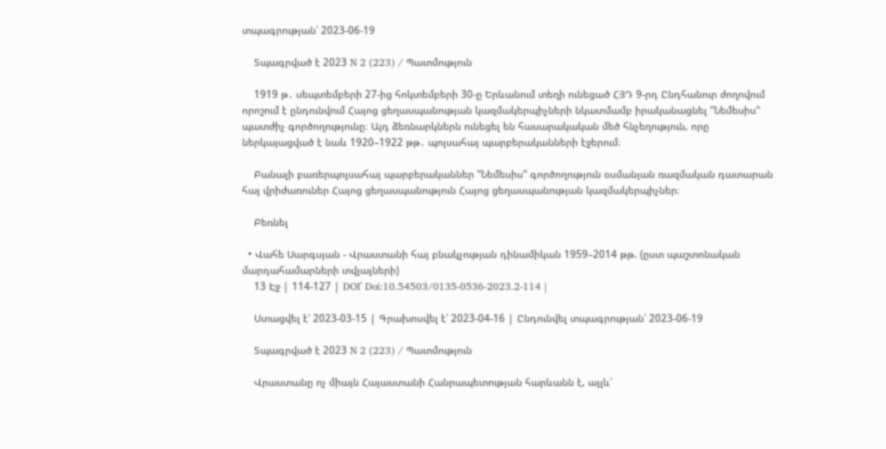տպագրության՝ 2023-06-19

    Տպագրված է 2023 N 2 (223) / Պատմություն

    1919 թ․ սեպտեմբերի 27-ից հոկտեմբերի 30-ը Երևանում տեղի ունեցած ՀՅԴ 9-րդ Ընդհանուր ժողովում որոշում է ընդունվում Հայոց ցեղասպանության կազմակերպիչների նկատմամբ իրականացնել "Նեմեսիս" պատժիչ գործողությունը։ Այդ ձեռնարկներն ունեցել են հասարակական մեծ հնչեղություն, որը ներկայացված է նաև 1920–1922 թթ․ պոլսահայ պարբերականների էջերում։

    Բանալի բառերպոլսահայ պարբերականներ "Նեմեսիս" գործողություն օսմանյան ռազմական դատարան հայ վրիժառուներ Հայոց ցեղասպանություն Հայոց ցեղասպանության կազմակերպիչներ։

    Բեռնել

  • Վահե Սարգսյան - Վրաստանի հայ բնակչության դինամիկան 1959–2014 թթ. (ըստ պաշտոնական մարդահամարների տվյալների)
    13 Էջ | 114-127 | DOI՝ Doi:10.54503/0135-0536-2023.2-114 |

    Ստացվել է՝ 2023-03-15 | Գրախոսվել է՝ 2023-04-16 | Ընդունվել տպագրության՝ 2023-06-19

    Տպագրված է 2023 N 2 (223) / Պատմություն

    Վրաստանը ոչ միայն Հայաստանի Հանրապետության հարևանն է, այլև՝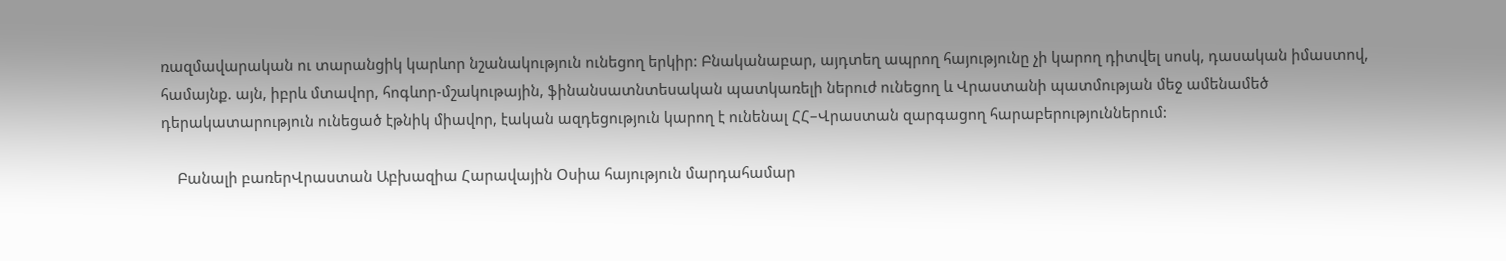ռազմավարական ու տարանցիկ կարևոր նշանակություն ունեցող երկիր: Բնականաբար, այդտեղ ապրող հայությունը չի կարող դիտվել սոսկ, դասական իմաստով, համայնք. այն, իբրև մտավոր, հոգևոր-մշակութային, ֆինանսատնտեսական պատկառելի ներուժ ունեցող և Վրաստանի պատմության մեջ ամենամեծ դերակատարություն ունեցած էթնիկ միավոր, էական ազդեցություն կարող է ունենալ ՀՀ–Վրաստան զարգացող հարաբերություններում:

    Բանալի բառերՎրաստան Աբխազիա Հարավային Օսիա հայություն մարդահամար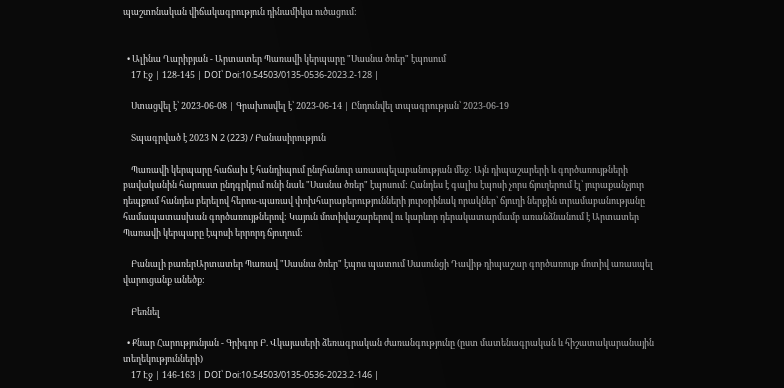պաշտոնական վիճակագրություն դինամիկա ուծացում:


  • Ալինա Ղարիբյան - Արտատեր Պառավի կերպարը "Սասնա ծռեր" էպոսում
    17 Էջ | 128-145 | DOI՝ Doi:10.54503/0135-0536-2023.2-128 |

    Ստացվել է՝ 2023-06-08 | Գրախոսվել է՝ 2023-06-14 | Ընդունվել տպագրության՝ 2023-06-19

    Տպագրված է 2023 N 2 (223) / Բանասիրություն

    Պառավի կերպարը հաճախ է հանդիպում ընդհանուր առասպելաբանության մեջ: Այն դիպաշարերի և գործառույթների բավականին հարուստ ընդգրկում ունի նաև "Սասնա ծռեր" էպոսում: Հանդես է գալիս էպոսի չորս ճյուղերում էլ՝ յուրաքանչյուր դեպքում հանդես բերելով հերոս-պառավ փոխհարաբերությունների յուրօրինակ որակներ՝ ճյուղի ներքին տրամաբանությանը համապատասխան գործառույթներով: Կայուն մոտիվաշարերով ու կարևոր դերակատարմամբ առանձնանում է Արտատեր Պառավի կերպարը էպոսի երրորդ ճյուղում:

    Բանալի բառերԱրտատեր Պառավ "Սասնա ծռեր" էպոս պատում Սասունցի Դավիթ դիպաշար գործառույթ մոտիվ առասպել վարուցանք անեծք:

    Բեռնել

  • Քնար Հարությունյան - Գրիգոր Բ. Վկայասերի ձեռագրական ժառանգությունը (ըստ մատենագրական և հիշատակարանային տեղեկությունների)
    17 Էջ | 146-163 | DOI՝ Doi:10.54503/0135-0536-2023.2-146 |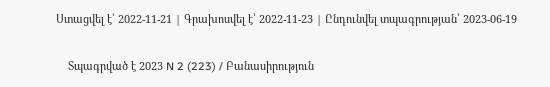Ստացվել է՝ 2022-11-21 | Գրախոսվել է՝ 2022-11-23 | Ընդունվել տպագրության՝ 2023-06-19

    Տպագրված է 2023 N 2 (223) / Բանասիրություն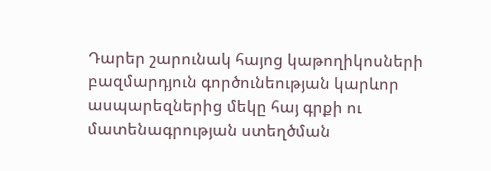Դարեր շարունակ հայոց կաթողիկոսների բազմարդյուն գործունեության կարևոր ասպարեզներից մեկը հայ գրքի ու մատենագրության ստեղծման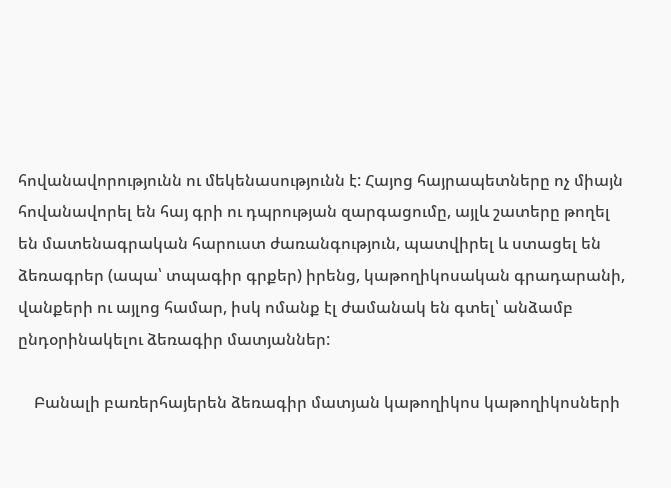հովանավորությունն ու մեկենասությունն է: Հայոց հայրապետները ոչ միայն հովանավորել են հայ գրի ու դպրության զարգացումը, այլև շատերը թողել են մատենագրական հարուստ ժառանգություն, պատվիրել և ստացել են ձեռագրեր (ապա՝ տպագիր գրքեր) իրենց, կաթողիկոսական գրադարանի, վանքերի ու այլոց համար, իսկ ոմանք էլ ժամանակ են գտել՝ անձամբ ընդօրինակելու ձեռագիր մատյաններ:

    Բանալի բառերհայերեն ձեռագիր մատյան կաթողիկոս կաթողիկոսների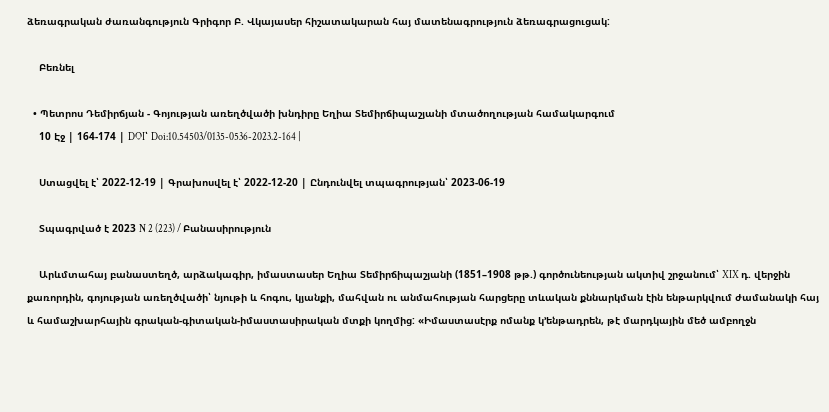ձեռագրական ժառանգություն Գրիգոր Բ. Վկայասեր հիշատակարան հայ մատենագրություն ձեռագրացուցակ:

    Բեռնել

  • Պետրոս Դեմիրճյան - Գոյության առեղծվածի խնդիրը Եղիա Տեմիրճիպաշյանի մտածողության համակարգում
    10 Էջ | 164-174 | DOI՝ Doi:10.54503/0135-0536-2023.2-164 |

    Ստացվել է՝ 2022-12-19 | Գրախոսվել է՝ 2022-12-20 | Ընդունվել տպագրության՝ 2023-06-19

    Տպագրված է 2023 N 2 (223) / Բանասիրություն

    Արևմտահայ բանաստեղծ, արձակագիր, իմաստասեր Եղիա Տեմիրճիպաշյանի (1851–1908 թթ.) գործունեության ակտիվ շրջանում՝ XIX դ. վերջին քառորդին, գոյության առեղծվածի՝ նյութի և հոգու, կյանքի, մահվան ու անմահության հարցերը տևական քննարկման էին ենթարկվում ժամանակի հայ և համաշխարհային գրական-գիտական-իմաստասիրական մտքի կողմից: «Իմաստասէրք ոմանք կ՚ենթադրեն, թէ մարդկային մեծ ամբողջն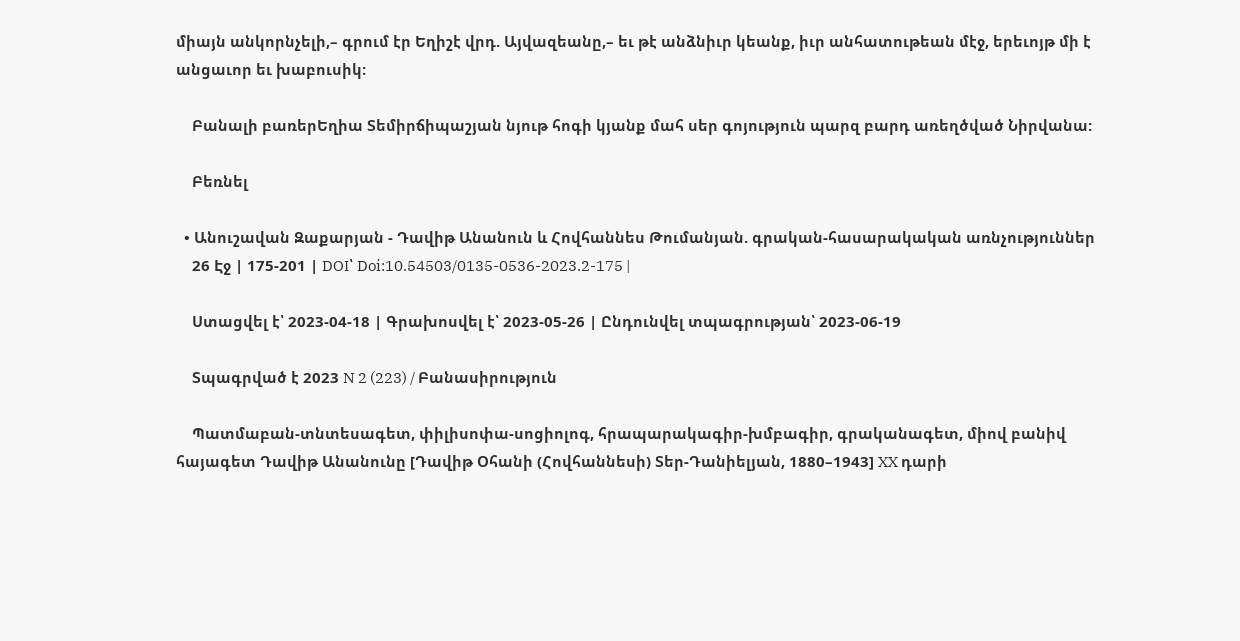միայն անկորնչելի,– գրում էր Եղիշէ վրդ. Այվազեանը,– եւ թէ անձնիւր կեանք, իւր անհատութեան մէջ, երեւոյթ մի է անցաւոր եւ խաբուսիկ:

    Բանալի բառերԵղիա Տեմիրճիպաշյան նյութ հոգի կյանք մահ սեր գոյություն պարզ բարդ առեղծված Նիրվանա:

    Բեռնել

  • Անուշավան Զաքարյան - Դավիթ Անանուն և Հովհաննես Թումանյան. գրական-հասարակական առնչություններ
    26 Էջ | 175-201 | DOI՝ Doi:10.54503/0135-0536-2023.2-175 |

    Ստացվել է՝ 2023-04-18 | Գրախոսվել է՝ 2023-05-26 | Ընդունվել տպագրության՝ 2023-06-19

    Տպագրված է 2023 N 2 (223) / Բանասիրություն

    Պատմաբան-տնտեսագետ, փիլիսոփա-սոցիոլոգ, հրապարակագիր-խմբագիր, գրականագետ, միով բանիվ հայագետ Դավիթ Անանունը [Դավիթ Օհանի (Հովհաննեսի) Տեր-Դանիելյան, 1880–1943] XX դարի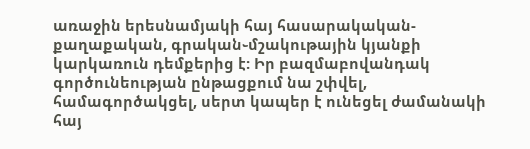առաջին երեսնամյակի հայ հասարակական-քաղաքական, գրական֊մշակութային կյանքի կարկառուն դեմքերից է: Իր բազմաբովանդակ գործունեության ընթացքում նա շփվել, համագործակցել, սերտ կապեր է ունեցել ժամանակի հայ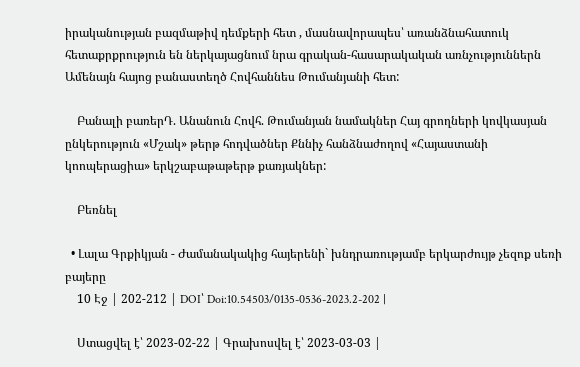իրականության բազմաթիվ դեմքերի հետ , մասնավորապես՝ առանձնահատուկ հետաքրքրություն են ներկայացնում նրա գրական-հասարակական առնչություններն Ամենայն հայոց բանաստեղծ Հովհաննես Թումանյանի հետ:

    Բանալի բառերԴ. Անանուն Հովհ. Թումանյան նամակներ Հայ գրողների կովկասյան ընկերություն «Մշակ» թերթ հոդվածներ Քննիչ հանձնաժողով «Հայաստանի կոոպերացիա» երկշաբաթաթերթ քառյակներ:

    Բեռնել

  • Լալա Գրքիկյան - Ժամանակակից հայերենի` խնդրառությամբ երկարժույթ չեզոք սեռի բայերը
    10 Էջ | 202-212 | DOI՝ Doi:10.54503/0135-0536-2023.2-202 |

    Ստացվել է՝ 2023-02-22 | Գրախոսվել է՝ 2023-03-03 |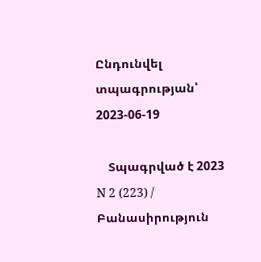Ընդունվել տպագրության՝ 2023-06-19

    Տպագրված է 2023 N 2 (223) / Բանասիրություն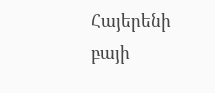Հայերենի բայի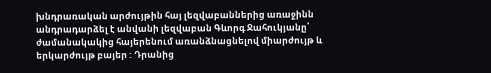խնդրառական արժույթին հայ լեզվաբաններից առաջինն անդրադարձել է անվանի լեզվաբան Գևորգ Ջահուկյանը՝ ժամանակակից հայերենում առանձնացնելով միարժույթ և երկարժույթ բայեր : Դրանից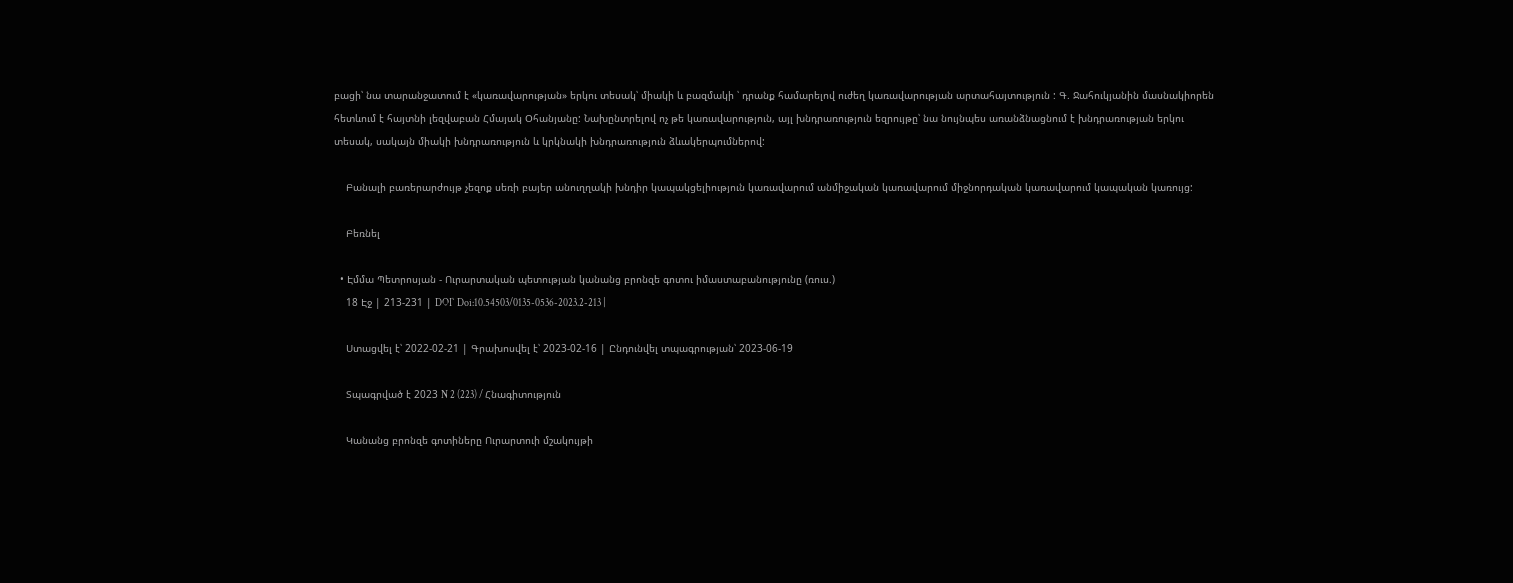բացի՝ նա տարանջատում է «կառավարության» երկու տեսակ՝ միակի և բազմակի ՝ դրանք համարելով ուժեղ կառավարության արտահայտություն : Գ. Ջահուկյանին մասնակիորեն հետևում է հայտնի լեզվաբան Հմայակ Օհանյանը: Նախընտրելով ոչ թե կառավարություն, այլ խնդրառություն եզրույթը՝ նա նույնպես առանձնացնում է խնդրառության երկու տեսակ, սակայն միակի խնդրառություն և կրկնակի խնդրառություն ձևակերպումներով:

    Բանալի բառերարժույթ չեզոք սեռի բայեր անուղղակի խնդիր կապակցելիություն կառավարում անմիջական կառավարում միջնորդական կառավարում կապական կառույց:

    Բեռնել

  • Էմմա Պետրոսյան - Ուրարտական պետության կանանց բրոնզե գոտու իմաստաբանությունը (ռուս.)
    18 Էջ | 213-231 | DOI՝ Doi:10.54503/0135-0536-2023.2-213 |

    Ստացվել է՝ 2022-02-21 | Գրախոսվել է՝ 2023-02-16 | Ընդունվել տպագրության՝ 2023-06-19

    Տպագրված է 2023 N 2 (223) / Հնագիտություն

    Կանանց բրոնզե գոտիները Ուրարտուի մշակույթի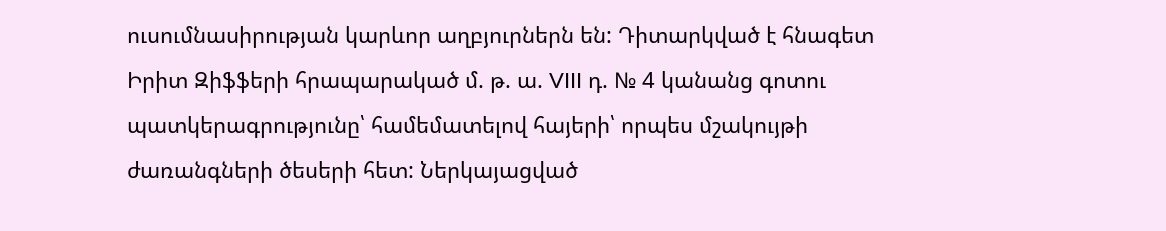ուսումնասիրության կարևոր աղբյուրներն են: Դիտարկված է հնագետ Իրիտ Զիֆֆերի հրապարակած մ. թ. ա. VIII դ. № 4 կանանց գոտու պատկերագրությունը՝ համեմատելով հայերի՝ որպես մշակույթի ժառանգների ծեսերի հետ: Ներկայացված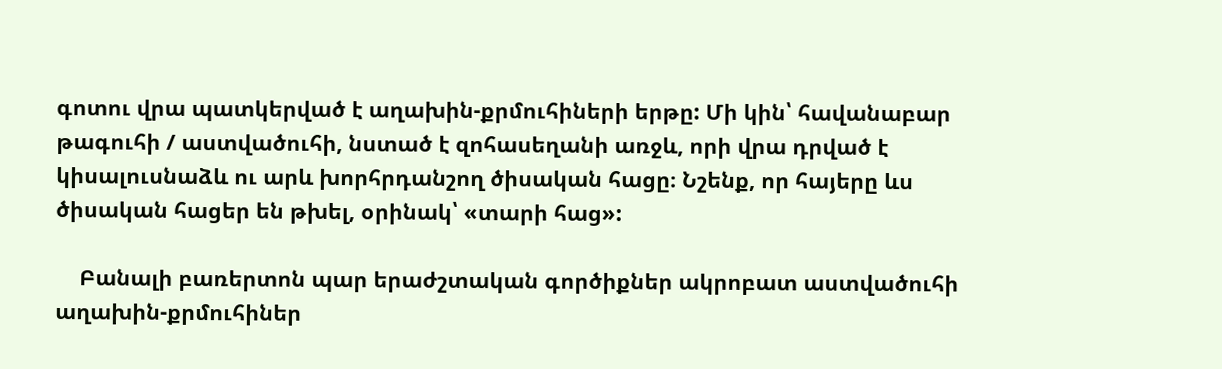գոտու վրա պատկերված է աղախին-քրմուհիների երթը: Մի կին՝ հավանաբար թագուհի / աստվածուհի, նստած է զոհասեղանի առջև, որի վրա դրված է կիսալուսնաձև ու արև խորհրդանշող ծիսական հացը։ Նշենք, որ հայերը ևս ծիսական հացեր են թխել, օրինակ՝ «տարի հաց»:

    Բանալի բառերտոն պար երաժշտական գործիքներ ակրոբատ աստվածուհի աղախին-քրմուհիներ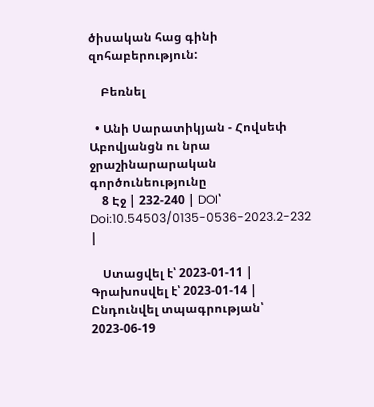ծիսական հաց գինի զոհաբերություն:

    Բեռնել

  • Անի Սարատիկյան - Հովսեփ Աբովյանցն ու նրա ջրաշինարարական գործունեությունը
    8 Էջ | 232-240 | DOI՝ Doi:10.54503/0135-0536-2023.2-232 |

    Ստացվել է՝ 2023-01-11 | Գրախոսվել է՝ 2023-01-14 | Ընդունվել տպագրության՝ 2023-06-19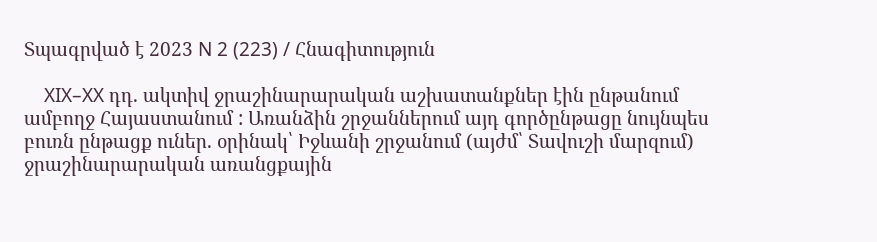Տպագրված է 2023 N 2 (223) / Հնագիտություն

    XIX–XX դդ. ակտիվ ջրաշինարարական աշխատանքներ էին ընթանում ամբողջ Հայաստանում : Առանձին շրջաններում այդ գործընթացը նույնպես բուռն ընթացք ուներ. օրինակ՝ Իջևանի շրջանում (այժմ՝ Տավուշի մարզում) ջրաշինարարական առանցքային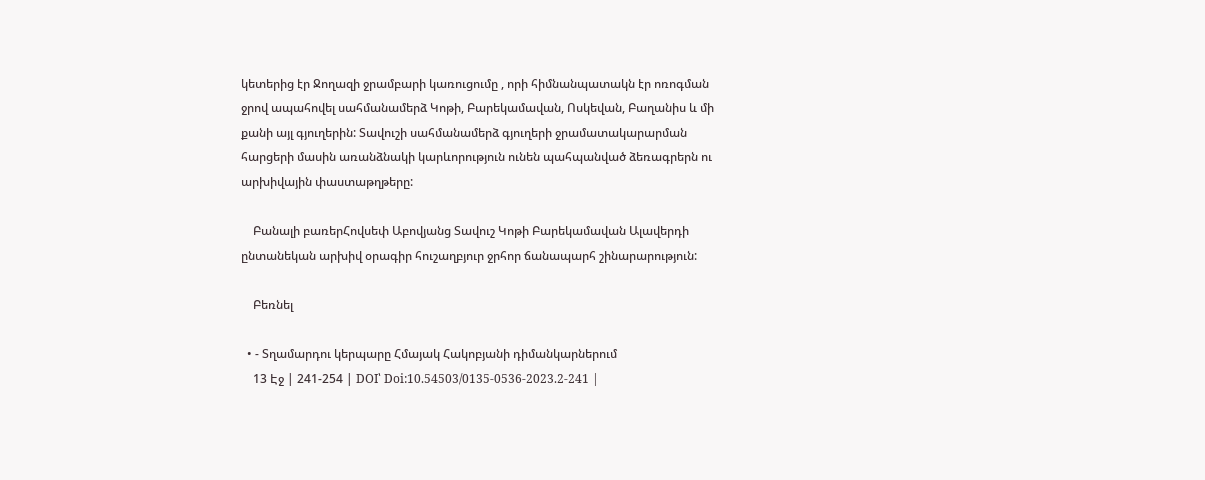կետերից էր Ջողազի ջրամբարի կառուցումը , որի հիմնանպատակն էր ոռոգման ջրով ապահովել սահմանամերձ Կոթի, Բարեկամավան, Ոսկեվան, Բաղանիս և մի քանի այլ գյուղերին: Տավուշի սահմանամերձ գյուղերի ջրամատակարարման հարցերի մասին առանձնակի կարևորություն ունեն պահպանված ձեռագրերն ու արխիվային փաստաթղթերը:

    Բանալի բառերՀովսեփ Աբովյանց Տավուշ Կոթի Բարեկամավան Ալավերդի ընտանեկան արխիվ օրագիր հուշաղբյուր ջրհոր ճանապարհ շինարարություն:

    Բեռնել

  • - Տղամարդու կերպարը Հմայակ Հակոբյանի դիմանկարներում
    13 Էջ | 241-254 | DOI՝ Doi:10.54503/0135-0536-2023.2-241 |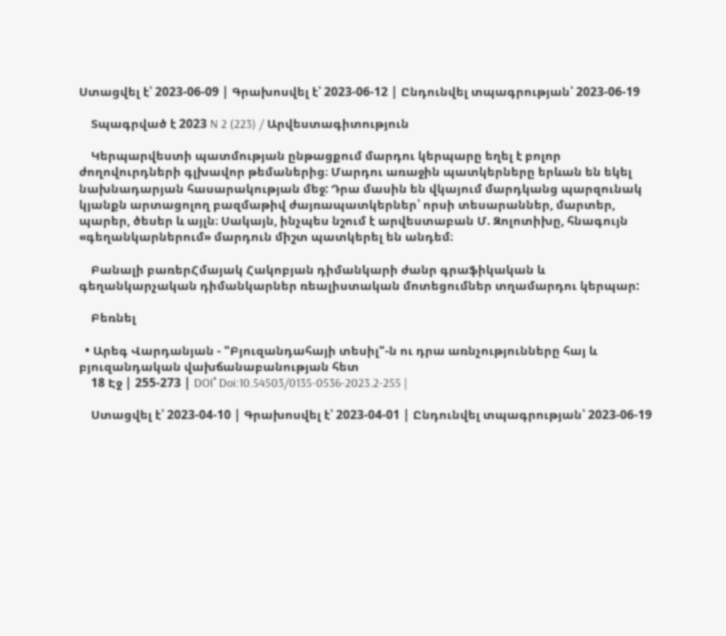Ստացվել է՝ 2023-06-09 | Գրախոսվել է՝ 2023-06-12 | Ընդունվել տպագրության՝ 2023-06-19

    Տպագրված է 2023 N 2 (223) / Արվեստագիտություն

    Կերպարվեստի պատմության ընթացքում մարդու կերպարը եղել է բոլոր ժողովուրդների գլխավոր թեմաներից։ Մարդու առաջին պատկերները երևան են եկել նախնադարյան հասարակության մեջ: Դրա մասին են վկայում մարդկանց պարզունակ կյանքն արտացոլող բազմաթիվ ժայռապատկերներ՝ որսի տեսարաններ, մարտեր, պարեր, ծեսեր և այլն։ Սակայն, ինչպես նշում է արվեստաբան Մ. Զոլոտիխը, հնագույն «գեղանկարներում» մարդուն միշտ պատկերել են անդեմ։

    Բանալի բառերՀմայակ Հակոբյան դիմանկարի ժանր գրաֆիկական և գեղանկարչական դիմանկարներ ռեալիստական մոտեցումներ տղամարդու կերպար:

    Բեռնել

  • Արեգ Վարդանյան - "Բյուզանդահայի տեսիլ"-ն ու դրա առնչությունները հայ և բյուզանդական վախճանաբանության հետ
    18 Էջ | 255-273 | DOI՝ Doi:10.54503/0135-0536-2023.2-255 |

    Ստացվել է՝ 2023-04-10 | Գրախոսվել է՝ 2023-04-01 | Ընդունվել տպագրության՝ 2023-06-19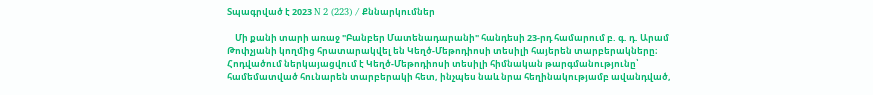Տպագրված է 2023 N 2 (223) / Քննարկումներ

    Մի քանի տարի առաջ "Բանբեր Մատենադարանի" հանդեսի 23-րդ համարում բ. գ. դ. Արամ Թոփչյանի կողմից հրատարակվել են Կեղծ-Մեթոդիոսի տեսիլի հայերեն տարբերակները։ Հոդվածում ներկայացվում է Կեղծ-Մեթոդիոսի տեսիլի հիմնական թարգմանությունը՝ համեմատված հունարեն տարբերակի հետ, ինչպես նաև նրա հեղինակությամբ ավանդված,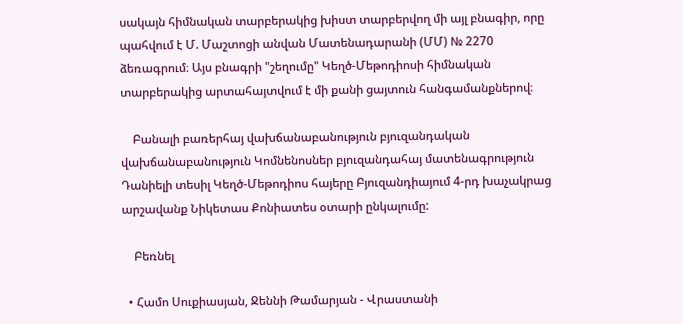սակայն հիմնական տարբերակից խիստ տարբերվող մի այլ բնագիր, որը պահվում է Մ. Մաշտոցի անվան Մատենադարանի (ՄՄ) № 2270 ձեռագրում։ Այս բնագրի "շեղումը" Կեղծ-Մեթոդիոսի հիմնական տարբերակից արտահայտվում է մի քանի ցայտուն հանգամանքներով։

    Բանալի բառերհայ վախճանաբանություն բյուզանդական վախճանաբանություն Կոմնենոսներ բյուզանդահայ մատենագրություն Դանիելի տեսիլ Կեղծ-Մեթոդիոս հայերը Բյուզանդիայում 4-րդ խաչակրաց արշավանք Նիկետաս Քոնիատես օտարի ընկալումը:

    Բեռնել

  • Համո Սուքիասյան, Ջեննի Թամարյան - Վրաստանի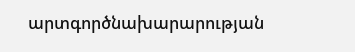արտգործնախարարության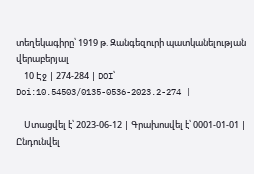տեղեկագիրը՝ 1919 թ. Զանգեզուրի պատկանելության վերաբերյալ
    10 Էջ | 274-284 | DOI՝ Doi:10.54503/0135-0536-2023.2-274 |

    Ստացվել է՝ 2023-06-12 | Գրախոսվել է՝ 0001-01-01 | Ընդունվել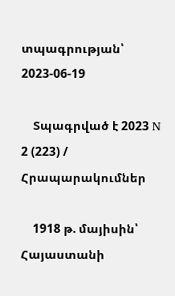տպագրության՝ 2023-06-19

    Տպագրված է 2023 N 2 (223) / Հրապարակումներ

    1918 թ. մայիսին՝ Հայաստանի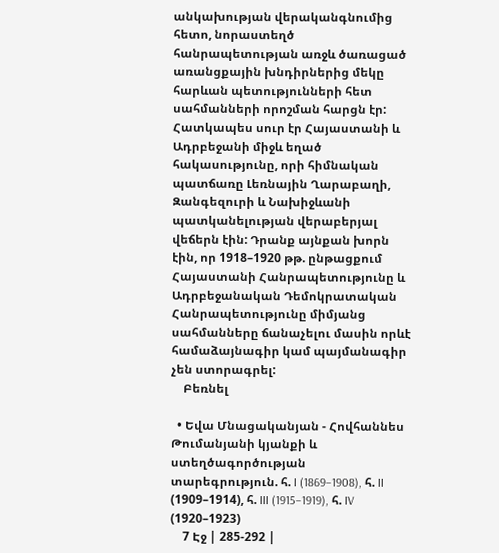անկախության վերականգնումից հետո, նորաստեղծ հանրապետության առջև ծառացած առանցքային խնդիրներից մեկը հարևան պետությունների հետ սահմանների որոշման հարցն էր: Հատկապես սուր էր Հայաստանի և Ադրբեջանի միջև եղած հակասությունը, որի հիմնական պատճառը Լեռնային Ղարաբաղի, Զանգեզուրի և Նախիջևանի պատկանելության վերաբերյալ վեճերն էին: Դրանք այնքան խորն էին, որ 1918–1920 թթ. ընթացքում Հայաստանի Հանրապետությունը և Ադրբեջանական Դեմոկրատական Հանրապետությունը միմյանց սահմանները ճանաչելու մասին որևէ համաձայնագիր կամ պայմանագիր չեն ստորագրել:
    Բեռնել

  • Եվա Մնացականյան - Հովհաննես Թումանյանի կյանքի և ստեղծագործության տարեգրություն. հ. I (1869–1908), հ. II (1909–1914), հ. III (1915–1919), հ. IV (1920–1923)
    7 Էջ | 285-292 |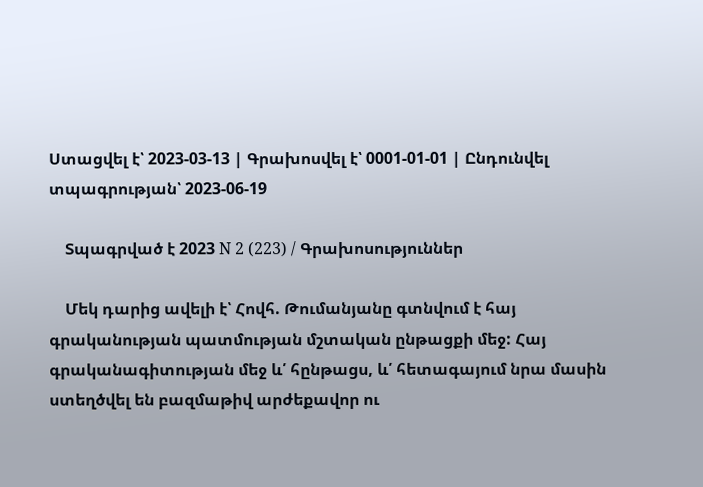Ստացվել է՝ 2023-03-13 | Գրախոսվել է՝ 0001-01-01 | Ընդունվել տպագրության՝ 2023-06-19

    Տպագրված է 2023 N 2 (223) / Գրախոսություններ

    Մեկ դարից ավելի է՝ Հովհ. Թումանյանը գտնվում է հայ գրականության պատմության մշտական ընթացքի մեջ: Հայ գրականագիտության մեջ և՛ հընթացս, և՛ հետագայում նրա մասին ստեղծվել են բազմաթիվ արժեքավոր ու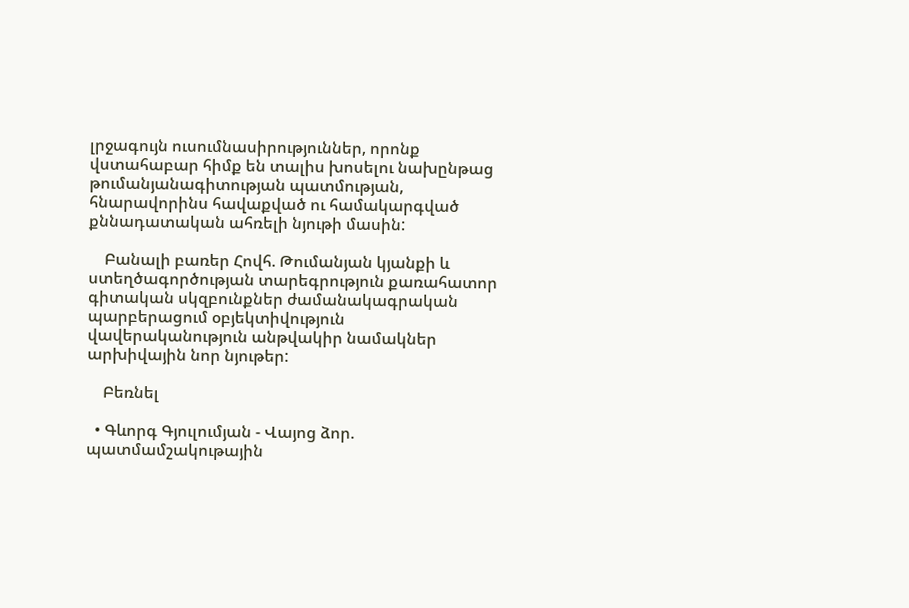լրջագույն ուսումնասիրություններ, որոնք վստահաբար հիմք են տալիս խոսելու նախընթաց թումանյանագիտության պատմության, հնարավորինս հավաքված ու համակարգված քննադատական ահռելի նյութի մասին:

    Բանալի բառեր Հովհ. Թումանյան կյանքի և ստեղծագործության տարեգրություն քառահատոր գիտական սկզբունքներ ժամանակագրական պարբերացում օբյեկտիվություն վավերականություն անթվակիր նամակներ արխիվային նոր նյութեր:

    Բեռնել

  • Գևորգ Գյուլումյան - Վայոց ձոր. պատմամշակութային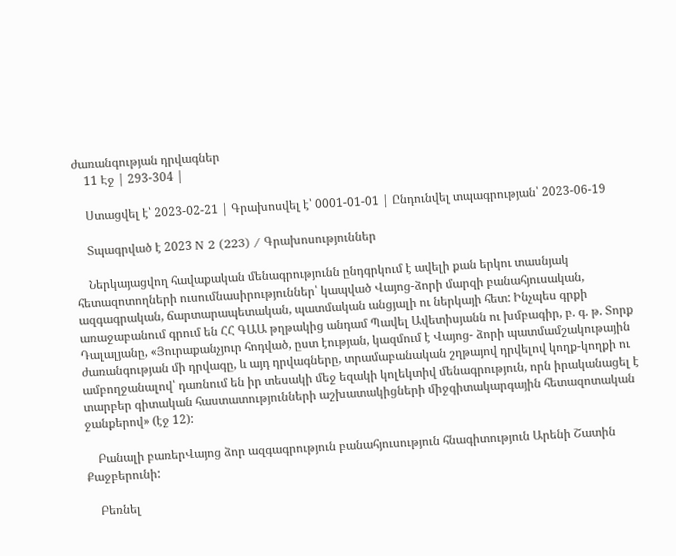ժառանգության դրվագներ
    11 Էջ | 293-304 |

    Ստացվել է՝ 2023-02-21 | Գրախոսվել է՝ 0001-01-01 | Ընդունվել տպագրության՝ 2023-06-19

    Տպագրված է 2023 N 2 (223) / Գրախոսություններ

    Ներկայացվող հավաքական մենագրությունն ընդգրկում է ավելի քան երկու տասնյակ հետազոտողների ուսումնասիրություններ՝ կապված Վայոց-ձորի մարզի բանահյուսական, ազգագրական, ճարտարապետական, պատմական անցյալի ու ներկայի հետ: Ինչպես գրքի առաջաբանում գրում են ՀՀ ԳԱԱ թղթակից անդամ Պավել Ավետիսյանն ու խմբագիր, բ. գ. թ. Տորք Դալալյանը, «Յուրաքանչյուր հոդված, ըստ էության, կազմում է Վայոց- ձորի պատմամշակութային ժառանգության մի դրվագը, և այդ դրվագները, տրամաբանական շղթայով դրվելով կողք-կողքի ու ամբողջանալով՝ դառնում են իր տեսակի մեջ եզակի կոլեկտիվ մենագրություն, որն իրականացել է տարբեր գիտական հաստատությունների աշխատակիցների միջգիտակարգային հետազոտական ջանքերով» (էջ 12):

    Բանալի բառերՎայոց ձոր ազգագրություն բանահյուսություն հնագիտություն Արենի Շատին Քաջբերունի:

    Բեռնել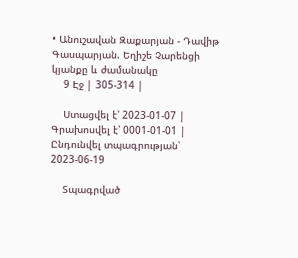• Անուշավան Զաքարյան - Դավիթ Գասպարյան. Եղիշե Չարենցի կյանքը և ժամանակը
    9 Էջ | 305-314 |

    Ստացվել է՝ 2023-01-07 | Գրախոսվել է՝ 0001-01-01 | Ընդունվել տպագրության՝ 2023-06-19

    Տպագրված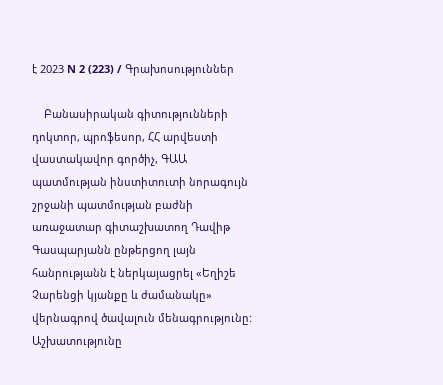է 2023 N 2 (223) / Գրախոսություններ

    Բանասիրական գիտությունների դոկտոր, պրոֆեսոր, ՀՀ արվեստի վաստակավոր գործիչ, ԳԱԱ պատմության ինստիտուտի նորագույն շրջանի պատմության բաժնի առաջատար գիտաշխատող Դավիթ Գասպարյանն ընթերցող լայն հանրությանն է ներկայացրել «Եղիշե Չարենցի կյանքը և ժամանակը» վերնագրով ծավալուն մենագրությունը: Աշխատությունը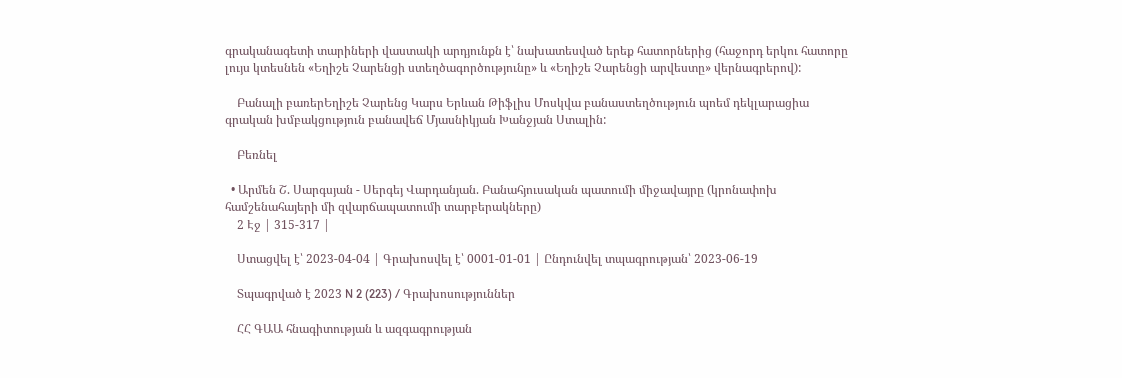գրականագետի տարիների վաստակի արդյունքն է՝ նախատեսված երեք հատորներից (հաջորդ երկու հատորը լույս կտեսնեն «Եղիշե Չարենցի ստեղծագործությունը» և «Եղիշե Չարենցի արվեստը» վերնագրերով):

    Բանալի բառերԵղիշե Չարենց Կարս Երևան Թիֆլիս Մոսկվա բանաստեղծություն պոեմ դեկլարացիա գրական խմբակցություն բանավեճ Մյասնիկյան Խանջյան Ստալին:

    Բեռնել

  • Արմեն Շ. Սարգսյան - Սերգեյ Վարդանյան. Բանահյուսական պատումի միջավայրը (կրոնափոխ համշենահայերի մի զվարճապատումի տարբերակները)
    2 Էջ | 315-317 |

    Ստացվել է՝ 2023-04-04 | Գրախոսվել է՝ 0001-01-01 | Ընդունվել տպագրության՝ 2023-06-19

    Տպագրված է 2023 N 2 (223) / Գրախոսություններ

    ՀՀ ԳԱԱ հնագիտության և ազգագրության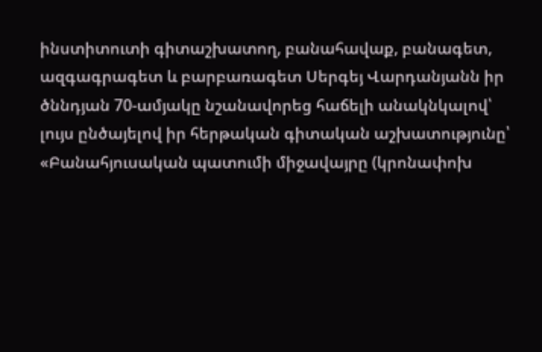ինստիտուտի գիտաշխատող, բանահավաք, բանագետ, ազգագրագետ և բարբառագետ Սերգեյ Վարդանյանն իր ծննդյան 70-ամյակը նշանավորեց հաճելի անակնկալով՝ լույս ընծայելով իր հերթական գիտական աշխատությունը՝ «Բանահյուսական պատումի միջավայրը (կրոնափոխ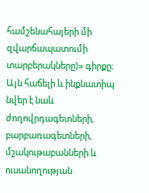համշենահայերի մի զվարճապատումի տարբերակները)» գիրքը։ Այն հաճելի և ինքնատիպ նվեր է նաև ժողովրդագետների, բարբառագետների, մշակութաբանների և ուսանողության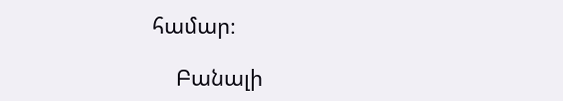համար։

    Բանալի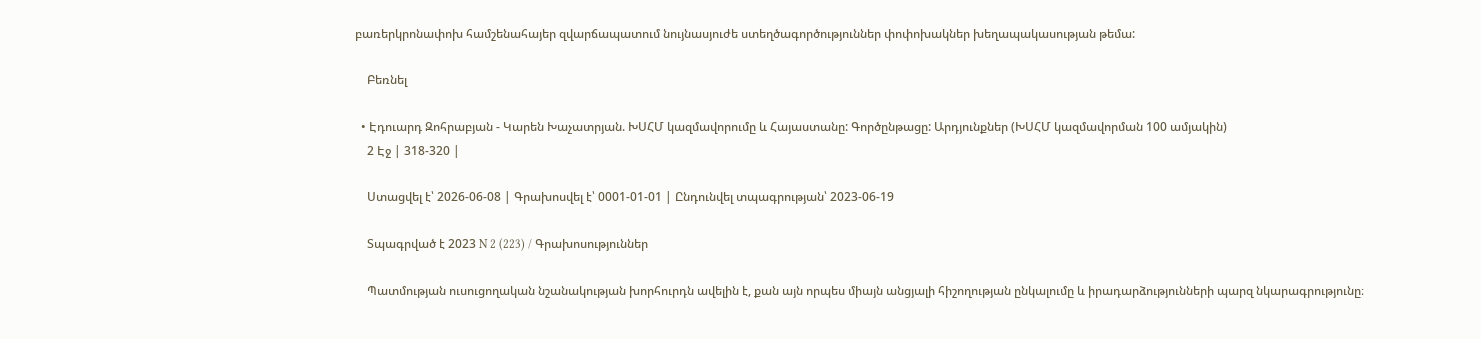բառերկրոնափոխ համշենահայեր զվարճապատում նույնասյուժե ստեղծագործություններ փոփոխակներ խեղապակասության թեմա:

    Բեռնել

  • Էդուարդ Զոհրաբյան - Կարեն Խաչատրյան. ԽՍՀՄ կազմավորումը և Հայաստանը: Գործընթացը: Արդյունքներ (ԽՍՀՄ կազմավորման 100 ամյակին)
    2 Էջ | 318-320 |

    Ստացվել է՝ 2026-06-08 | Գրախոսվել է՝ 0001-01-01 | Ընդունվել տպագրության՝ 2023-06-19

    Տպագրված է 2023 N 2 (223) / Գրախոսություններ

    Պատմության ուսուցողական նշանակության խորհուրդն ավելին է, քան այն որպես միայն անցյալի հիշողության ընկալումը և իրադարձությունների պարզ նկարագրությունը։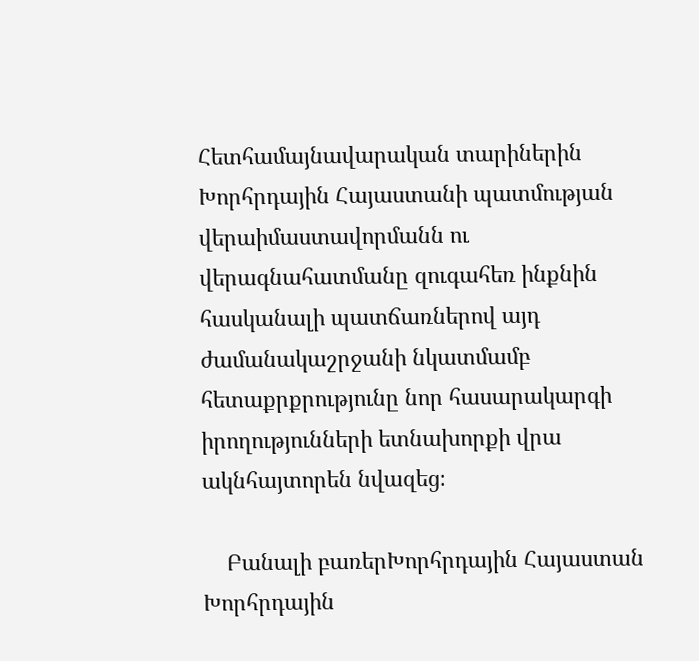Հետհամայնավարական տարիներին Խորհրդային Հայաստանի պատմության վերաիմաստավորմանն ու վերագնահատմանը զուգահեռ ինքնին հասկանալի պատճառներով այդ ժամանակաշրջանի նկատմամբ հետաքրքրությունը նոր հասարակարգի իրողությունների ետնախորքի վրա ակնհայտորեն նվազեց։

    Բանալի բառերԽորհրդային Հայաստան Խորհրդային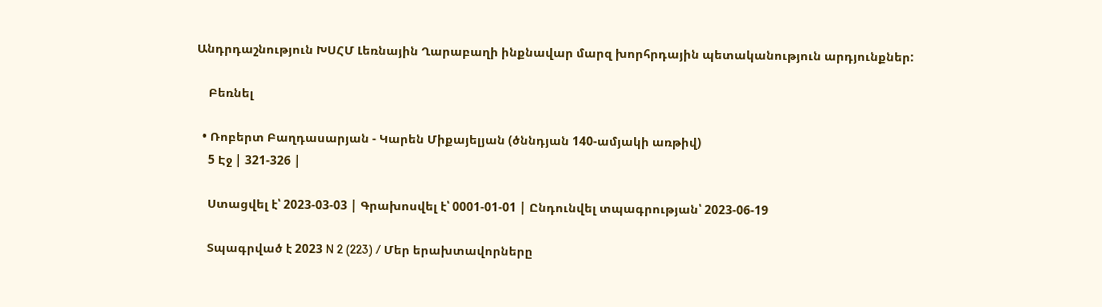Անդրդաշնություն ԽՍՀՄ Լեռնային Ղարաբաղի ինքնավար մարզ խորհրդային պետականություն արդյունքներ:

    Բեռնել

  • Ռոբերտ Բաղդասարյան - Կարեն Միքայելյան (ծննդյան 140-ամյակի առթիվ)
    5 Էջ | 321-326 |

    Ստացվել է՝ 2023-03-03 | Գրախոսվել է՝ 0001-01-01 | Ընդունվել տպագրության՝ 2023-06-19

    Տպագրված է 2023 N 2 (223) / Մեր երախտավորները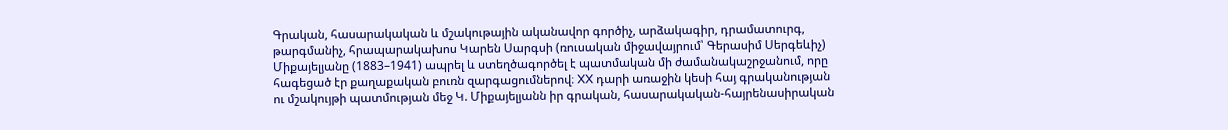Գրական, հասարակական և մշակութային ականավոր գործիչ, արձակագիր, դրամատուրգ, թարգմանիչ, հրապարակախոս Կարեն Սարգսի (ռուսական միջավայրում՝ Գերասիմ Սերգեևիչ) Միքայելյանը (1883–1941) ապրել և ստեղծագործել է պատմական մի ժամանակաշրջանում, որը հագեցած էր քաղաքական բուռն զարգացումներով։ XX դարի առաջին կեսի հայ գրականության ու մշակույթի պատմության մեջ Կ. Միքայելյանն իր գրական, հասարակական-հայրենասիրական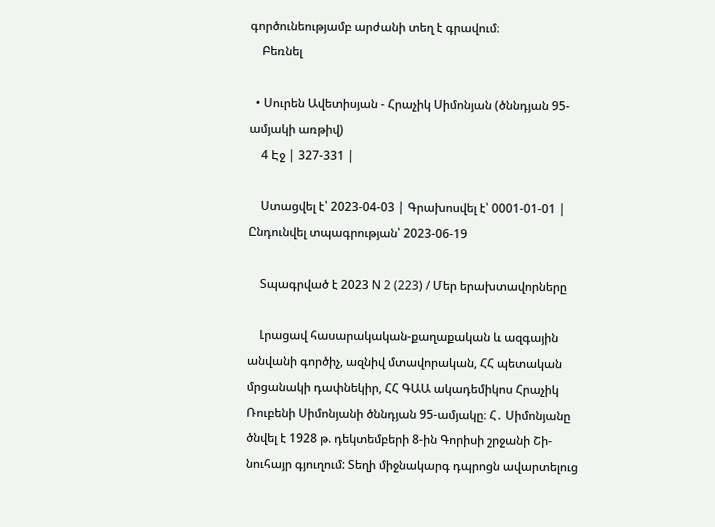գործունեությամբ արժանի տեղ է գրավում։
    Բեռնել

  • Սուրեն Ավետիսյան - Հրաչիկ Սիմոնյան (ծննդյան 95-ամյակի առթիվ)
    4 Էջ | 327-331 |

    Ստացվել է՝ 2023-04-03 | Գրախոսվել է՝ 0001-01-01 | Ընդունվել տպագրության՝ 2023-06-19

    Տպագրված է 2023 N 2 (223) / Մեր երախտավորները

    Լրացավ հասարակական-քաղաքական և ազգային անվանի գործիչ, ազնիվ մտավորական, ՀՀ պետական մրցանակի դափնեկիր, ՀՀ ԳԱԱ ակադեմիկոս Հրաչիկ Ռուբենի Սիմոնյանի ծննդյան 95-ամյակը։ Հ․ Սիմոնյանը ծնվել է 1928 թ. դեկտեմբերի 8-ին Գորիսի շրջանի Շի-նուհայր գյուղում: Տեղի միջնակարգ դպրոցն ավարտելուց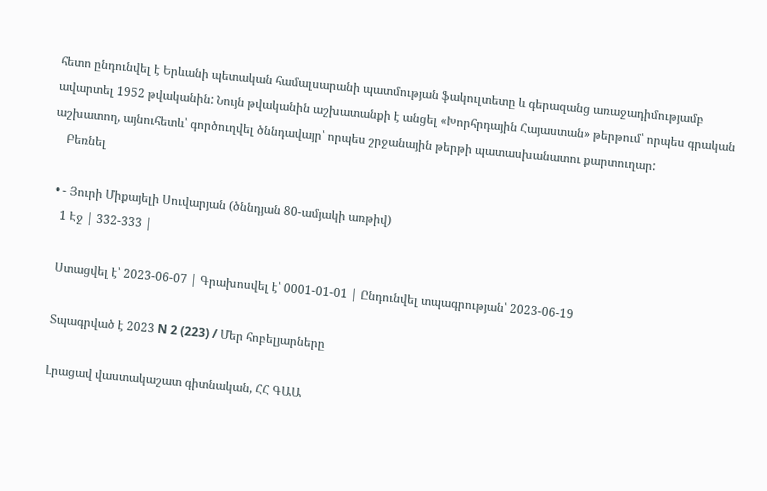հետո ընդունվել է Երևանի պետական համալսարանի պատմության ֆակուլտետը և գերազանց առաջադիմությամբ ավարտել 1952 թվականին: Նույն թվականին աշխատանքի է անցել «Խորհրդային Հայաստան» թերթում՝ որպես գրական աշխատող, այնուհետև՝ գործուղվել ծննդավայր՝ որպես շրջանային թերթի պատասխանատու քարտուղար:
    Բեռնել

  • - Յուրի Միքայելի Սուվարյան (ծննդյան 80-ամյակի առթիվ)
    1 Էջ | 332-333 |

    Ստացվել է՝ 2023-06-07 | Գրախոսվել է՝ 0001-01-01 | Ընդունվել տպագրության՝ 2023-06-19

    Տպագրված է 2023 N 2 (223) / Մեր հոբելյարները

    Լրացավ վաստակաշատ գիտնական, ՀՀ ԳԱԱ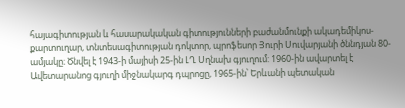հայագիտության և հասարակական գիտությունների բաժանմունքի ակադեմիկոս-քարտուղար, տնտեսագիտության դոկտոր, պրոֆեսոր Յուրի Սուվարյանի ծննդյան 80-ամյակը։ Ծնվել է 1943-ի մայիսի 25-ին ԼՂ Սղնախ գյուղում: 1960-ին ավարտել է Ավետարանոց գյուղի միջնակարգ դպրոցը, 1965-ին՝ Երևանի պետական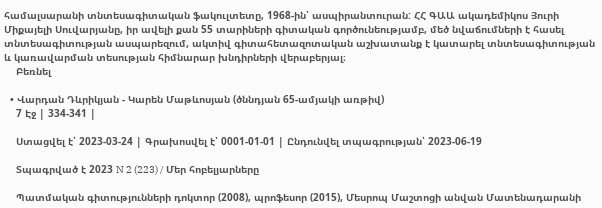համալսարանի տնտեսագիտական ֆակուլտետը, 1968-ին՝ ասպիրանտուրան: ՀՀ ԳԱԱ ակադեմիկոս Յուրի Միքայելի Սուվարյանը, իր ավելի քան 55 տարիների գիտական գործունեությամբ, մեծ նվաճումների է հասել տնտեսագիտության ասպարեզում, ակտիվ գիտահետազոտական աշխատանք է կատարել տնտեսագիտության և կառավարման տեսության հիմնարար խնդիրների վերաբերյալ։
    Բեռնել

  • Վարդան Դևրիկյան - Կարեն Մաթևոսյան (ծննդյան 65-ամյակի առթիվ)
    7 Էջ | 334-341 |

    Ստացվել է՝ 2023-03-24 | Գրախոսվել է՝ 0001-01-01 | Ընդունվել տպագրության՝ 2023-06-19

    Տպագրված է 2023 N 2 (223) / Մեր հոբելյարները

    Պատմական գիտությունների դոկտոր (2008), պրոֆեսոր (2015), Մեսրոպ Մաշտոցի անվան Մատենադարանի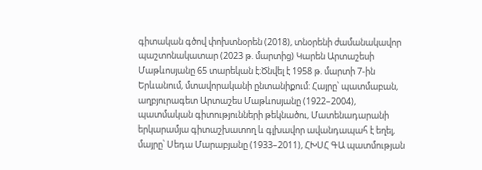գիտական գծով փոխտնօրեն (2018), տնօրենի ժամանակավոր պաշտոնակատար (2023 թ. մարտից) Կարեն Արտաշեսի Մաթևոսյանը 65 տարեկան է։Ծնվել է 1958 թ. մարտի 7-ին Երևանում, մտավորականի ընտանիքում: Հայրը՝ պատմաբան, աղբյուրագետ Արտաշես Մաթևոսյանը (1922–2004), պատմական գիտությունների թեկնածու, Մատենադարանի երկարամյա գիտաշխատող և գլխավոր ավանդապահ է եղել, մայրը՝ Սեդա Մարաբյանը (1933–2011), ՀԽՍՀ ԳԱ պատմության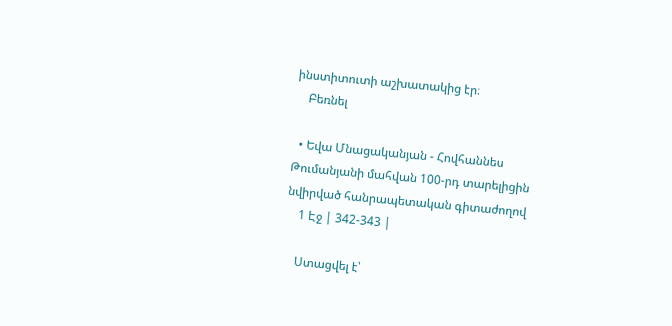ինստիտուտի աշխատակից էր։
    Բեռնել

  • Եվա Մնացականյան - Հովհաննես Թումանյանի մահվան 100-րդ տարելիցին նվիրված հանրապետական գիտաժողով
    1 Էջ | 342-343 |

    Ստացվել է՝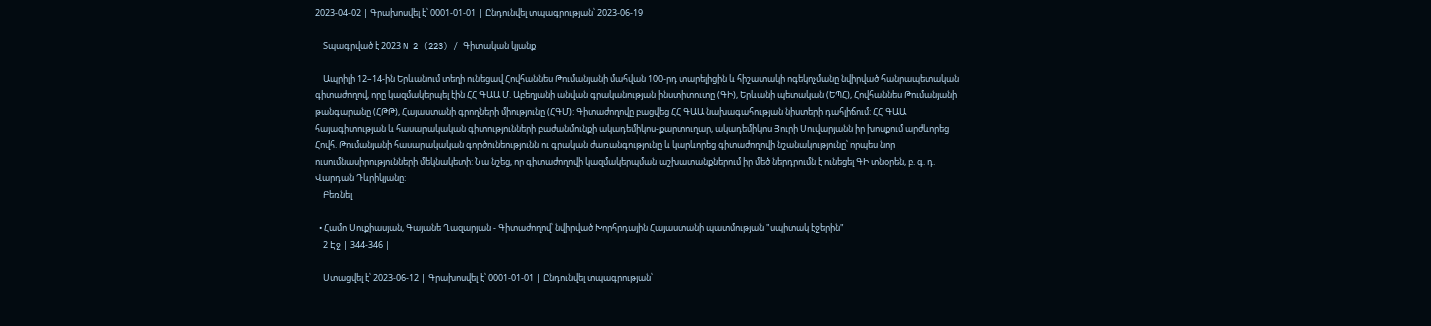2023-04-02 | Գրախոսվել է՝ 0001-01-01 | Ընդունվել տպագրության՝ 2023-06-19

    Տպագրված է 2023 N 2 (223) / Գիտական կյանք

    Ապրիլի 12–14-ին Երևանում տեղի ունեցավ Հովհաննես Թումանյանի մահվան 100-րդ տարելիցին և հիշատակի ոգեկոչմանը նվիրված հանրապետական գիտաժողով, որը կազմակերպել էին ՀՀ ԳԱԱ Մ. Աբեղյանի անվան գրականության ինստիտուտը (ԳԻ), Երևանի պետական (ԵՊՀ), Հովհաննես Թումանյանի թանգարանը (ՀԹԹ), Հայաստանի գրողների միությունը (ՀԳՄ): Գիտաժողովը բացվեց ՀՀ ԳԱԱ նախագահության նիստերի դահլիճում: ՀՀ ԳԱԱ հայագիտության և հասարակական գիտությունների բաժանմունքի ակադեմիկոս-քարտուղար, ակադեմիկոս Յուրի Սուվարյանն իր խոսքում արժևորեց Հովհ. Թումանյանի հասարակական գործունեությունն ու գրական ժառանգությունը և կարևորեց գիտաժողովի նշանակությունը՝ որպես նոր ուսումնասիրությունների մեկնակետի: Նա նշեց, որ գիտաժողովի կազմակերպման աշխատանքներում իր մեծ ներդրումն է ունեցել ԳԻ տնօրեն, բ. գ. դ. Վարդան Դևրիկյանը:
    Բեռնել

  • Համո Սուքիասյան, Գայանե Ղազարյան - Գիտաժողով՝ նվիրված Խորհրդային Հայաստանի պատմության "սպիտակ էջերին"
    2 Էջ | 344-346 |

    Ստացվել է՝ 2023-06-12 | Գրախոսվել է՝ 0001-01-01 | Ընդունվել տպագրության՝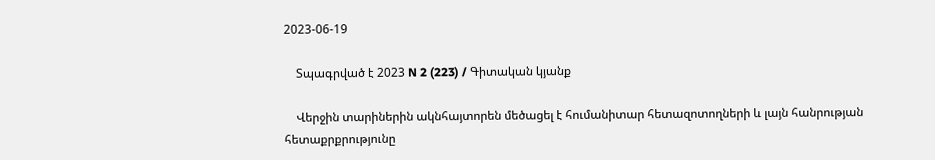2023-06-19

    Տպագրված է 2023 N 2 (223) / Գիտական կյանք

    Վերջին տարիներին ակնհայտորեն մեծացել է հումանիտար հետազոտողների և լայն հանրության հետաքրքրությունը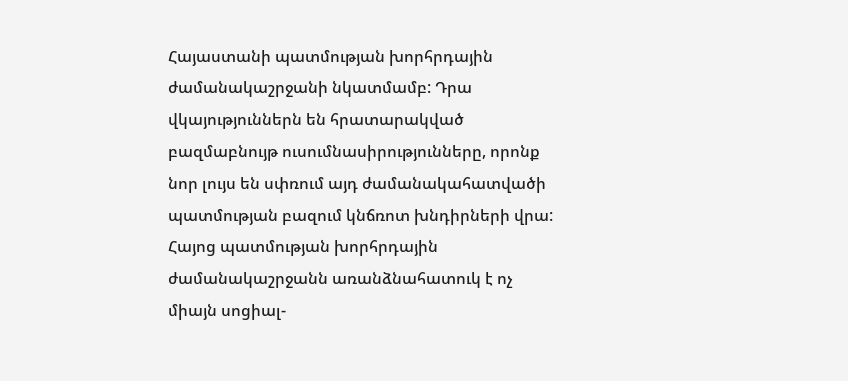Հայաստանի պատմության խորհրդային ժամանակաշրջանի նկատմամբ: Դրա վկայություններն են հրատարակված բազմաբնույթ ուսումնասիրությունները, որոնք նոր լույս են սփռում այդ ժամանակահատվածի պատմության բազում կնճռոտ խնդիրների վրա: Հայոց պատմության խորհրդային ժամանակաշրջանն առանձնահատուկ է ոչ միայն սոցիալ-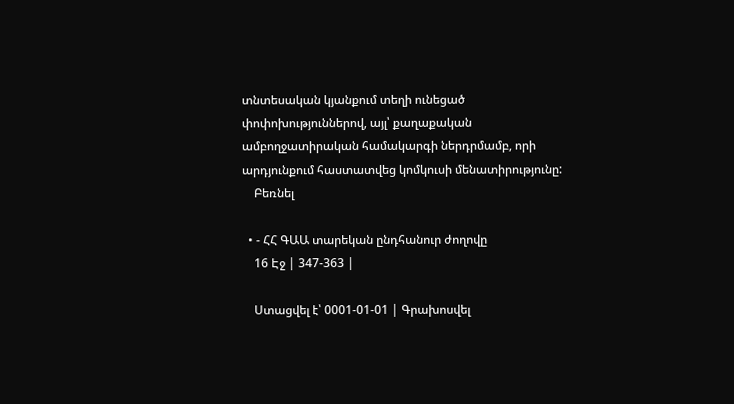տնտեսական կյանքում տեղի ունեցած փոփոխություններով, այլ՝ քաղաքական ամբողջատիրական համակարգի ներդրմամբ, որի արդյունքում հաստատվեց կոմկուսի մենատիրությունը:
    Բեռնել

  • - ՀՀ ԳԱԱ տարեկան ընդհանուր ժողովը
    16 Էջ | 347-363 |

    Ստացվել է՝ 0001-01-01 | Գրախոսվել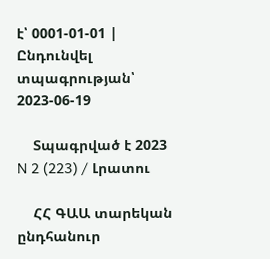է՝ 0001-01-01 | Ընդունվել տպագրության՝ 2023-06-19

    Տպագրված է 2023 N 2 (223) / Լրատու

    ՀՀ ԳԱԱ տարեկան ընդհանուր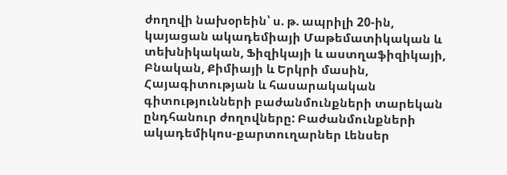ժողովի նախօրեին՝ ս. թ. ապրիլի 20-ին, կայացան ակադեմիայի Մաթեմատիկական և տեխնիկական, Ֆիզիկայի և աստղաֆիզիկայի, Բնական, Քիմիայի և Երկրի մասին, Հայագիտության և հասարակական գիտությունների բաժանմունքների տարեկան ընդհանուր ժողովները: Բաժանմունքների ակադեմիկոս-քարտուղարներ Լենսեր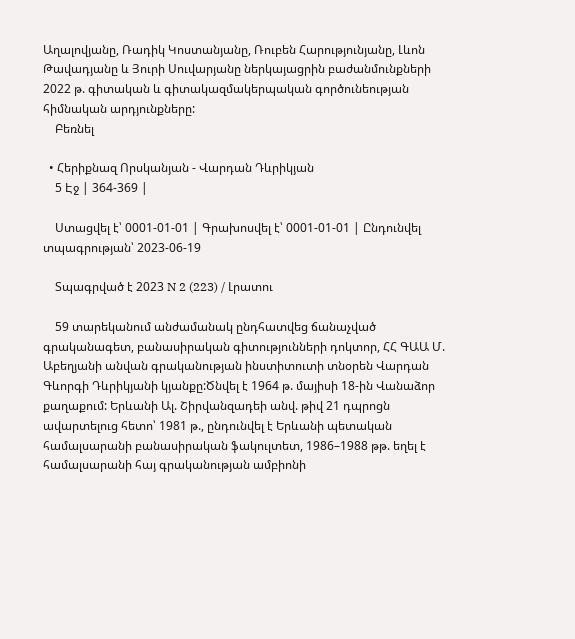Աղալովյանը, Ռադիկ Կոստանյանը, Ռուբեն Հարությունյանը, Լևոն Թավադյանը և Յուրի Սուվարյանը ներկայացրին բաժանմունքների 2022 թ. գիտական և գիտակազմակերպական գործունեության հիմնական արդյունքները:
    Բեռնել

  • Հերիքնազ Որսկանյան - Վարդան Դևրիկյան
    5 Էջ | 364-369 |

    Ստացվել է՝ 0001-01-01 | Գրախոսվել է՝ 0001-01-01 | Ընդունվել տպագրության՝ 2023-06-19

    Տպագրված է 2023 N 2 (223) / Լրատու

    59 տարեկանում անժամանակ ընդհատվեց ճանաչված գրականագետ, բանասիրական գիտությունների դոկտոր, ՀՀ ԳԱԱ Մ. Աբեղյանի անվան գրականության ինստիտուտի տնօրեն Վարդան Գևորգի Դևրիկյանի կյանքը:Ծնվել է 1964 թ. մայիսի 18-ին Վանաձոր քաղաքում: Երևանի Ալ. Շիրվանզադեի անվ. թիվ 21 դպրոցն ավարտելուց հետո՝ 1981 թ., ընդունվել է Երևանի պետական համալսարանի բանասիրական ֆակուլտետ, 1986–1988 թթ. եղել է համալսարանի հայ գրականության ամբիոնի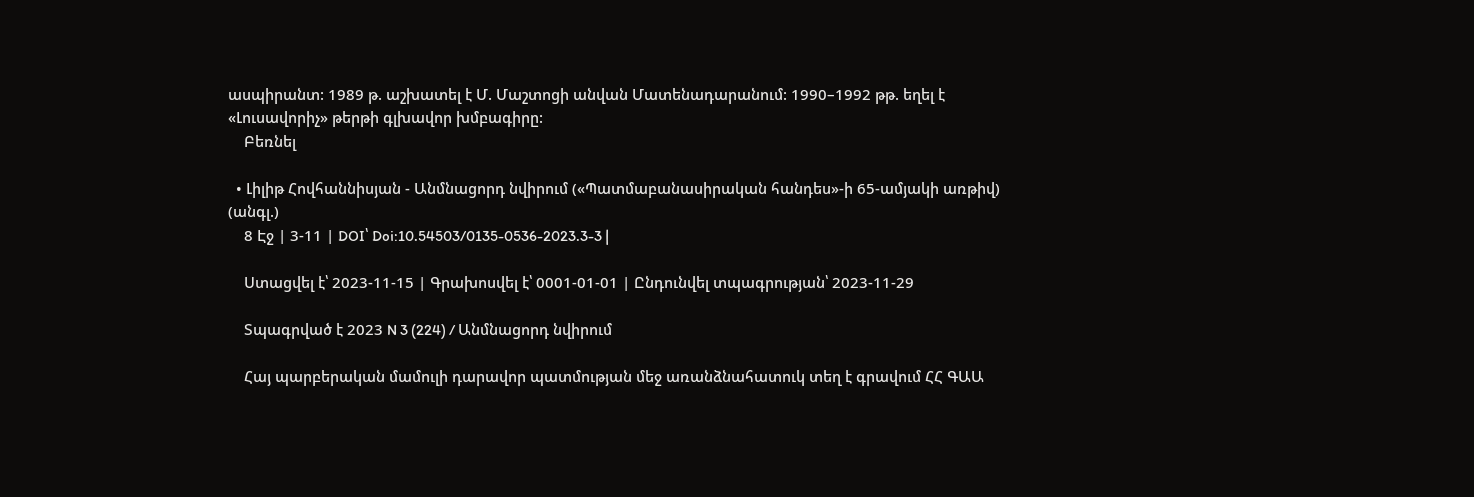ասպիրանտ: 1989 թ. աշխատել է Մ. Մաշտոցի անվան Մատենադարանում: 1990–1992 թթ. եղել է «Լուսավորիչ» թերթի գլխավոր խմբագիրը:
    Բեռնել

  • Լիլիթ Հովհաննիսյան - Անմնացորդ նվիրում («Պատմաբանասիրական հանդես»-ի 65-ամյակի առթիվ) (անգլ.)
    8 Էջ | 3-11 | DOI՝ Doi:10.54503/0135-0536-2023.3-3 |

    Ստացվել է՝ 2023-11-15 | Գրախոսվել է՝ 0001-01-01 | Ընդունվել տպագրության՝ 2023-11-29

    Տպագրված է 2023 N 3 (224) / Անմնացորդ նվիրում

    Հայ պարբերական մամուլի դարավոր պատմության մեջ առանձնահատուկ տեղ է գրավում ՀՀ ԳԱԱ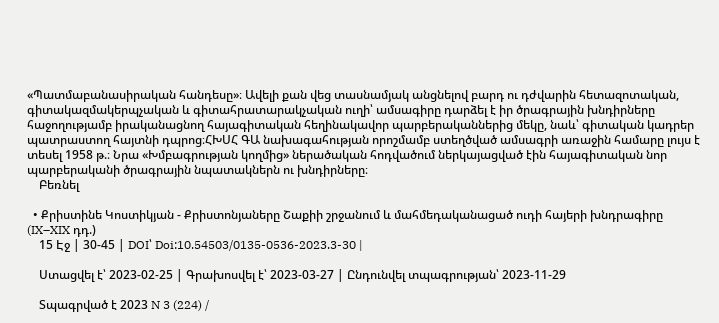«Պատմաբանասիրական հանդեսը»։ Ավելի քան վեց տասնամյակ անցնելով բարդ ու դժվարին հետազոտական, գիտակազմակերպչական և գիտահրատարակչական ուղի՝ ամսագիրը դարձել է իր ծրագրային խնդիրները հաջողությամբ իրականացնող հայագիտական հեղինակավոր պարբերականներից մեկը, նաև՝ գիտական կադրեր պատրաստող հայտնի դպրոց։ՀԽՍՀ ԳԱ նախագահության որոշմամբ ստեղծված ամսագրի առաջին համարը լույս է տեսել 1958 թ.։ Նրա «Խմբագրության կողմից» ներածական հոդվածում ներկայացված էին հայագիտական նոր պարբերականի ծրագրային նպատակներն ու խնդիրները։
    Բեռնել

  • Քրիստինե Կոստիկյան - Քրիստոնյաները Շաքիի շրջանում և մահմեդականացած ուդի հայերի խնդրագիրը (IX–XIX դդ.)
    15 Էջ | 30-45 | DOI՝ Doi:10.54503/0135-0536-2023.3-30 |

    Ստացվել է՝ 2023-02-25 | Գրախոսվել է՝ 2023-03-27 | Ընդունվել տպագրության՝ 2023-11-29

    Տպագրված է 2023 N 3 (224) /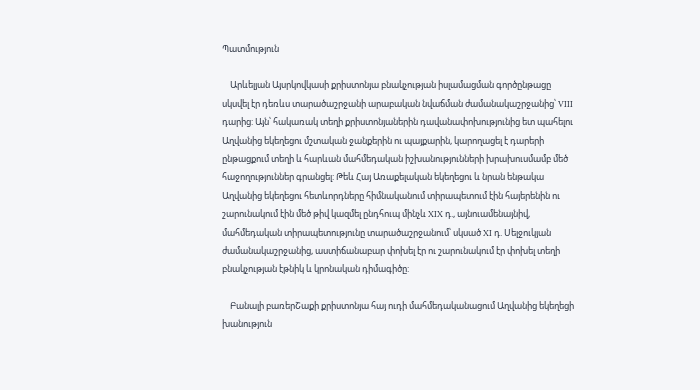Պատմություն

    Արևելյան Այսրկովկասի քրիստոնյա բնակչության իսլամացման գործընթացը սկսվել էր դեռևս տարածաշրջանի արաբական նվաճման ժամանակաշրջանից՝ VIII դարից: Այն՝ հակառակ տեղի քրիստոնյաներին դավանափոխությունից ետ պահելու Աղվանից եկեղեցու մշտական ջանքերին ու պայքարին, կարողացել է դարերի ընթացքում տեղի և հարևան մահմեդական իշխանությունների խրախուսմամբ մեծ հաջողություններ գրանցել: Թեև Հայ Առաքելական եկեղեցու և նրան ենթակա Աղվանից եկեղեցու հետևորդները հիմնականում տիրապետում էին հայերենին ու շարունակում էին մեծ թիվ կազմել ընդհուպ մինչև XIX դ., այնուամենայնիվ, մահմեդական տիրապետությունը տարածաշրջանում՝ սկսած XI դ. Սելջուկյան ժամանակաշրջանից, աստիճանաբար փոխել էր ու շարունակում էր փոխել տեղի բնակչության էթնիկ և կրոնական դիմագիծը:

    Բանալի բառերՇաքի քրիստոնյա հայ ուդի մահմեդականացում Աղվանից եկեղեցի խանություն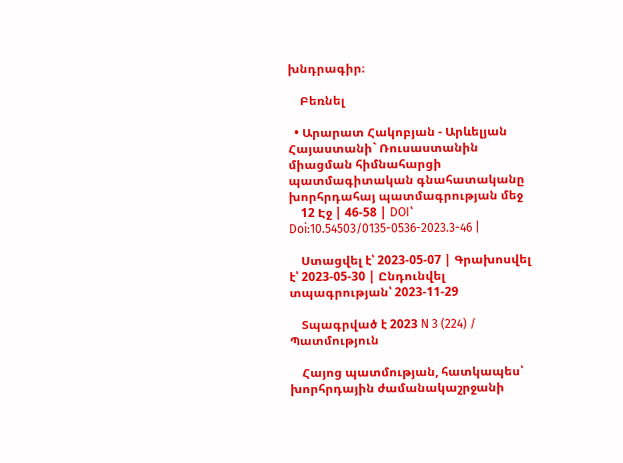խնդրագիր։

    Բեռնել

  • Արարատ Հակոբյան - Արևելյան Հայաստանի` Ռուսաստանին միացման հիմնահարցի պատմագիտական գնահատականը խորհրդահայ պատմագրության մեջ
    12 Էջ | 46-58 | DOI՝ Doi:10.54503/0135-0536-2023.3-46 |

    Ստացվել է՝ 2023-05-07 | Գրախոսվել է՝ 2023-05-30 | Ընդունվել տպագրության՝ 2023-11-29

    Տպագրված է 2023 N 3 (224) / Պատմություն

    Հայոց պատմության, հատկապես՝ խորհրդային ժամանակաշրջանի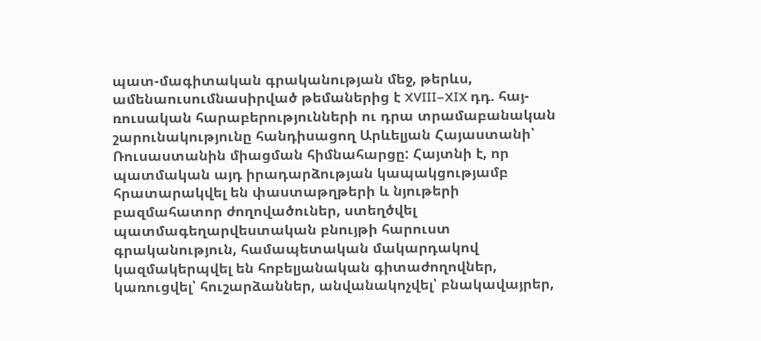պատ-մագիտական գրականության մեջ, թերևս, ամենաուսումնասիրված թեմաներից է XVIII–XIX դդ. հայ-ռուսական հարաբերությունների ու դրա տրամաբանական շարունակությունը հանդիսացող Արևելյան Հայաստանի՝ Ռուսաստանին միացման հիմնահարցը: Հայտնի է, որ պատմական այդ իրադարձության կապակցությամբ հրատարակվել են փաստաթղթերի և նյութերի բազմահատոր ժողովածուներ, ստեղծվել պատմագեղարվեստական բնույթի հարուստ գրականություն, համապետական մակարդակով կազմակերպվել են հոբելյանական գիտաժողովներ, կառուցվել՝ հուշարձաններ, անվանակոչվել՝ բնակավայրեր,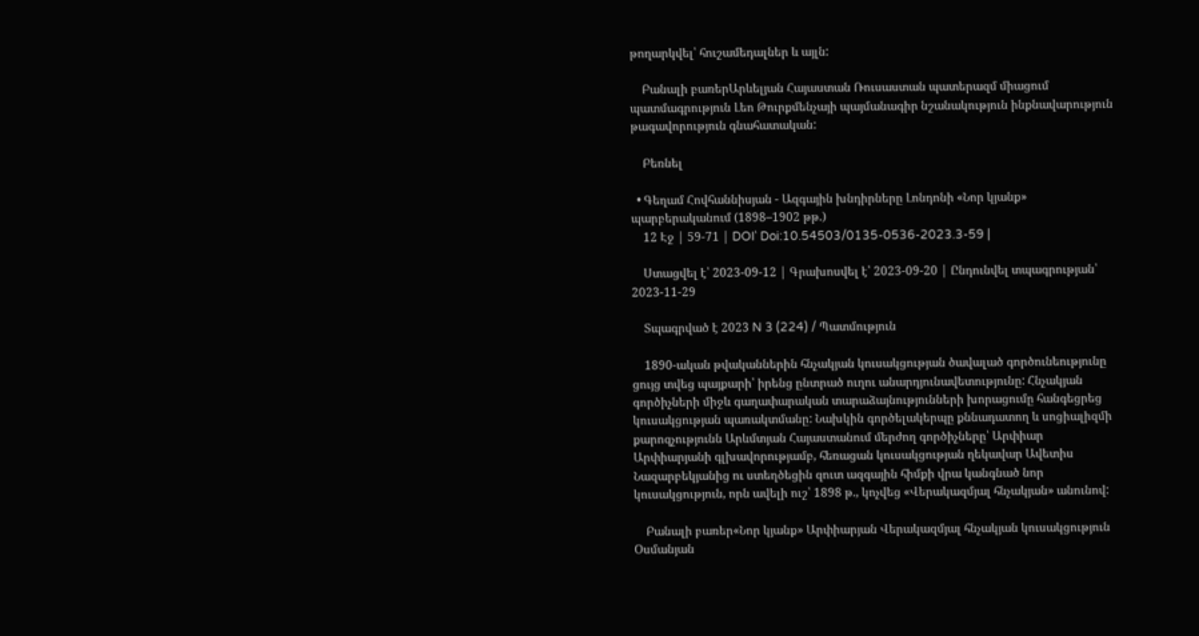թողարկվել՝ հուշամեդալներ և այլն:

    Բանալի բառերԱրևելյան Հայաստան Ռուսաստան պատերազմ միացում պատմագրություն Լեո Թուրքմենչայի պայմանագիր նշանակություն ինքնավարություն թագավորություն գնահատական:

    Բեռնել

  • Գեղամ Հովհաննիսյան - Ազգային խնդիրները Լոնդոնի «Նոր կյանք» պարբերականում (1898–1902 թթ.)
    12 Էջ | 59-71 | DOI՝ Doi:10.54503/0135-0536-2023.3-59 |

    Ստացվել է՝ 2023-09-12 | Գրախոսվել է՝ 2023-09-20 | Ընդունվել տպագրության՝ 2023-11-29

    Տպագրված է 2023 N 3 (224) / Պատմություն

    1890-ական թվականներին հնչակյան կուսակցության ծավալած գործունեությունը ցույց տվեց պայքարի՝ իրենց ընտրած ուղու անարդյունավետությունը: Հնչակյան գործիչների միջև գաղափարական տարաձայնությունների խորացումը հանգեցրեց կուսակցության պառակտմանը: Նախկին գործելակերպը քննադատող և սոցիալիզմի քարոզչությունն Արևմտյան Հայաստանում մերժող գործիչները՝ Արփիար Արփիարյանի գլխավորությամբ, հեռացան կուսակցության ղեկավար Ավետիս Նազարբեկյանից ու ստեղծեցին զուտ ազգային հիմքի վրա կանգնած նոր կուսակցություն, որն ավելի ուշ՝ 1898 թ., կոչվեց «Վերակազմյալ հնչակյան» անունով:

    Բանալի բառեր«Նոր կյանք» Արփիարյան Վերակազմյալ հնչակյան կուսակցություն Օսմանյան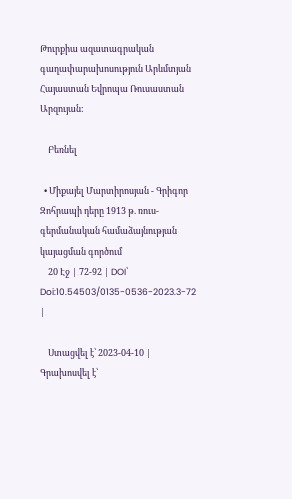Թուրքիա ազատագրական գաղափարախոսություն Արևմտյան Հայաստան Եվրոպա Ռուսաստան Արզույան:

    Բեռնել

  • Միքայել Մարտիրոսյան - Գրիգոր Զոհրապի դերը 1913 թ. ռուս-գերմանական համաձայնության կայացման գործում
    20 Էջ | 72-92 | DOI՝ Doi:10.54503/0135-0536-2023.3-72 |

    Ստացվել է՝ 2023-04-10 | Գրախոսվել է՝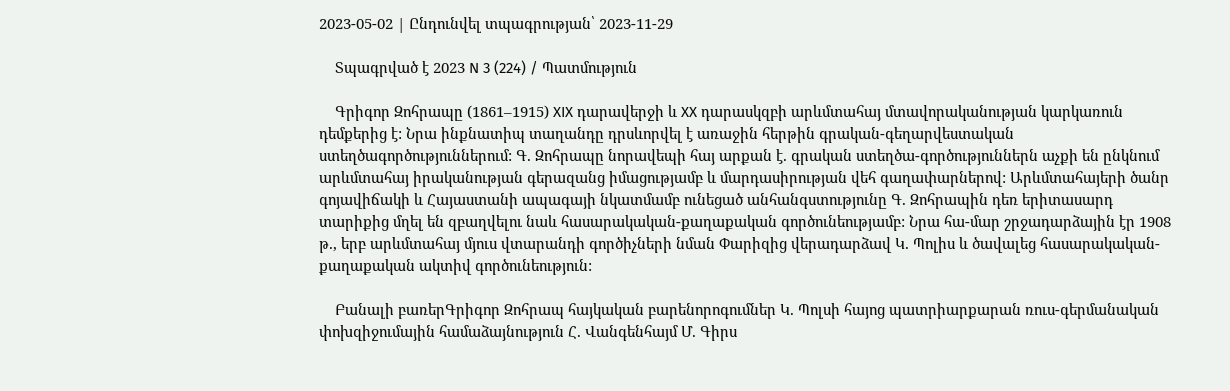2023-05-02 | Ընդունվել տպագրության՝ 2023-11-29

    Տպագրված է 2023 N 3 (224) / Պատմություն

    Գրիգոր Զոհրապը (1861–1915) XIX դարավերջի և XX դարասկզբի արևմտահայ մտավորականության կարկառուն դեմքերից է: Նրա ինքնատիպ տաղանդը դրսևորվել է առաջին հերթին գրական-գեղարվեստական ստեղծագործություններում: Գ. Զոհրապը նորավեպի հայ արքան է. գրական ստեղծա-գործություններն աչքի են ընկնում արևմտահայ իրականության գերազանց իմացությամբ և մարդասիրության վեհ գաղափարներով: Արևմտահայերի ծանր գոյավիճակի և Հայաստանի ապագայի նկատմամբ ունեցած անհանգստությունը Գ. Զոհրապին դեռ երիտասարդ տարիքից մղել են զբաղվելու նաև հասարակական-քաղաքական գործունեությամբ: Նրա հա-մար շրջադարձային էր 1908 թ., երբ արևմտահայ մյուս վտարանդի գործիչների նման Փարիզից վերադարձավ Կ. Պոլիս և ծավալեց հասարակական-քաղաքական ակտիվ գործունեություն:

    Բանալի բառերԳրիգոր Զոհրապ հայկական բարենորոգումներ Կ. Պոլսի հայոց պատրիարքարան ռուս-գերմանական փոխզիջումային համաձայնություն Հ. Վանգենհայմ Մ. Գիրս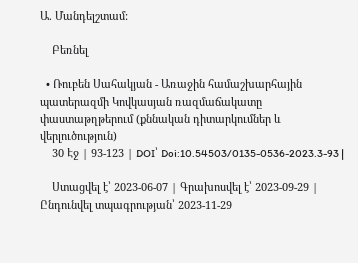Ա. Մանդելշտամ:

    Բեռնել

  • Ռուբեն Սահակյան - Առաջին համաշխարհային պատերազմի Կովկասյան ռազմաճակատը փաստաթղթերում (քննական դիտարկումներ և վերլուծություն)
    30 Էջ | 93-123 | DOI՝ Doi:10.54503/0135-0536-2023.3-93 |

    Ստացվել է՝ 2023-06-07 | Գրախոսվել է՝ 2023-09-29 | Ընդունվել տպագրության՝ 2023-11-29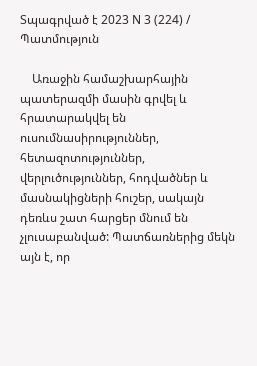Տպագրված է 2023 N 3 (224) / Պատմություն

    Առաջին համաշխարհային պատերազմի մասին գրվել և հրատարակվել են ուսումնասիրություններ, հետազոտություններ, վերլուծություններ, հոդվածներ և մասնակիցների հուշեր, սակայն դեռևս շատ հարցեր մնում են չլուսաբանված: Պատճառներից մեկն այն է, որ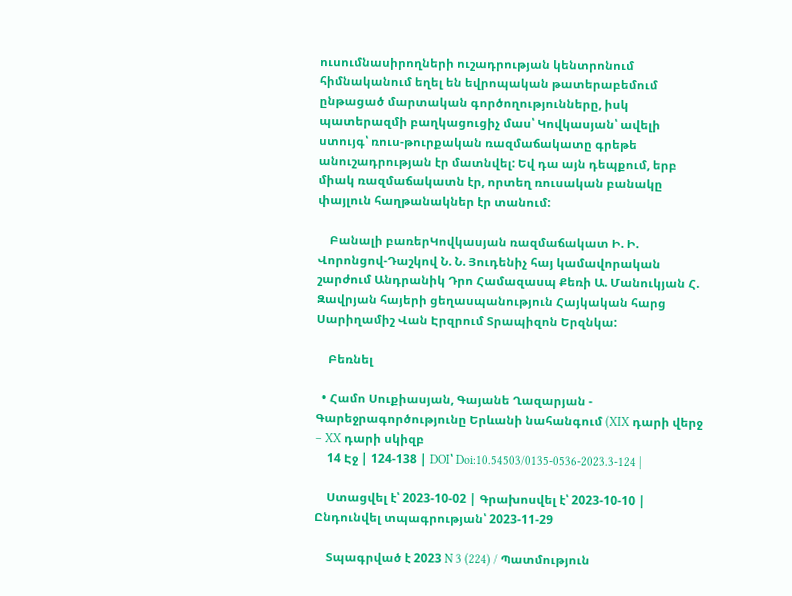ուսումնասիրողների ուշադրության կենտրոնում հիմնականում եղել են եվրոպական թատերաբեմում ընթացած մարտական գործողությունները, իսկ պատերազմի բաղկացուցիչ մաս՝ Կովկասյան՝ ավելի ստույգ՝ ռուս-թուրքական ռազմաճակատը գրեթե անուշադրության էր մատնվել: Եվ դա այն դեպքում, երբ միակ ռազմաճակատն էր, որտեղ ռուսական բանակը փայլուն հաղթանակներ էր տանում:

    Բանալի բառերԿովկասյան ռազմաճակատ Ի. Ի. Վորոնցով-Դաշկով Ն. Ն. Յուդենիչ հայ կամավորական շարժում Անդրանիկ Դրո Համազասպ Քեռի Ա. Մանուկյան Հ. Զավրյան հայերի ցեղասպանություն Հայկական հարց Սարիղամիշ Վան Էրզրում Տրապիզոն Երզնկա:

    Բեռնել

  • Համո Սուքիասյան, Գայանե Ղազարյան - Գարեջրագործությունը Երևանի նահանգում (XIX դարի վերջ – XX դարի սկիզբ
    14 Էջ | 124-138 | DOI՝ Doi:10.54503/0135-0536-2023.3-124 |

    Ստացվել է՝ 2023-10-02 | Գրախոսվել է՝ 2023-10-10 | Ընդունվել տպագրության՝ 2023-11-29

    Տպագրված է 2023 N 3 (224) / Պատմություն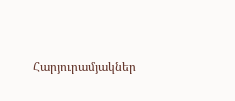Հարյուրամյակներ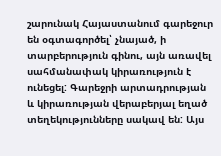շարունակ Հայաստանում գարեջուր են օգտագործել՝ չնայած, ի տարբերություն գինու, այն առավել սահմանափակ կիրառություն է ունեցել: Գարեջրի արտադրության և կիրառության վերաբերյալ եղած տեղեկությունները սակավ են: Այս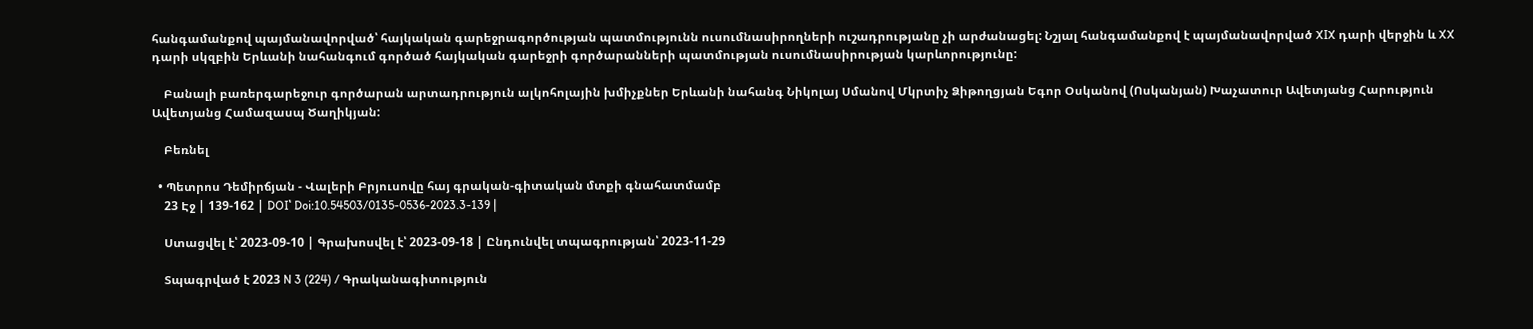հանգամանքով պայմանավորված՝ հայկական գարեջրագործության պատմությունն ուսումնասիրողների ուշադրությանը չի արժանացել: Նշյալ հանգամանքով է պայմանավորված XIX դարի վերջին և XX դարի սկզբին Երևանի նահանգում գործած հայկական գարեջրի գործարանների պատմության ուսումնասիրության կարևորությունը:

    Բանալի բառերգարեջուր գործարան արտադրություն ալկոհոլային խմիչքներ Երևանի նահանգ Նիկոլայ Սմանով Մկրտիչ Ձիթողցյան Եգոր Օսկանով (Ոսկանյան) Խաչատուր Ավետյանց Հարություն Ավետյանց Համազասպ Ծաղիկյան:

    Բեռնել

  • Պետրոս Դեմիրճյան - Վալերի Բրյուսովը հայ գրական-գիտական մտքի գնահատմամբ
    23 Էջ | 139-162 | DOI՝ Doi:10.54503/0135-0536-2023.3-139 |

    Ստացվել է՝ 2023-09-10 | Գրախոսվել է՝ 2023-09-18 | Ընդունվել տպագրության՝ 2023-11-29

    Տպագրված է 2023 N 3 (224) / Գրականագիտություն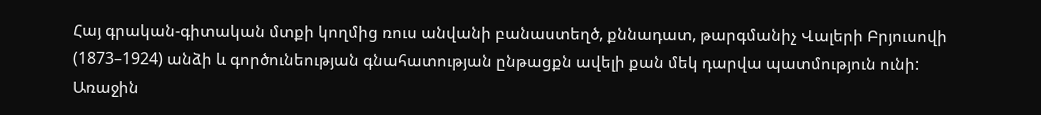Հայ գրական-գիտական մտքի կողմից ռուս անվանի բանաստեղծ, քննադատ, թարգմանիչ Վալերի Բրյուսովի (1873–1924) անձի և գործունեության գնահատության ընթացքն ավելի քան մեկ դարվա պատմություն ունի: Առաջին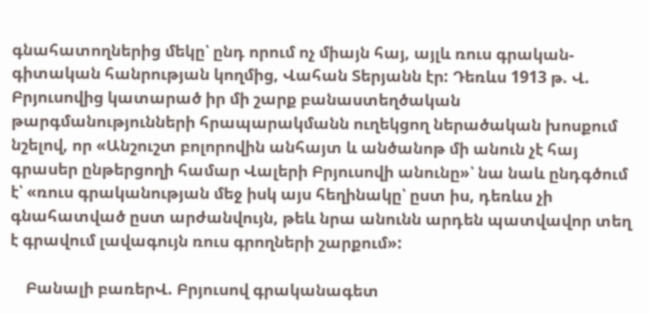գնահատողներից մեկը՝ ընդ որում ոչ միայն հայ, այլև ռուս գրական-գիտական հանրության կողմից, Վահան Տերյանն էր: Դեռևս 1913 թ. Վ. Բրյուսովից կատարած իր մի շարք բանաստեղծական թարգմանությունների հրապարակմանն ուղեկցող ներածական խոսքում նշելով, որ «Անշուշտ բոլորովին անհայտ և անծանոթ մի անուն չէ հայ գրասեր ընթերցողի համար Վալերի Բրյուսովի անունը»՝ նա նաև ընդգծում է՝ «ռուս գրականության մեջ իսկ այս հեղինակը՝ ըստ իս, դեռևս չի գնահատված ըստ արժանվույն, թեև նրա անունն արդեն պատվավոր տեղ է գրավում լավագույն ռուս գրողների շարքում»:

    Բանալի բառերՎ. Բրյուսով գրականագետ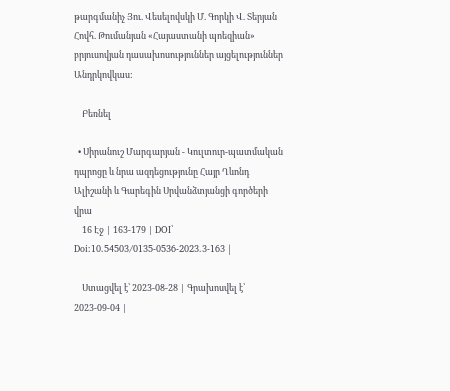թարգմանիչ Յու. Վեսելովսկի Մ. Գորկի Վ. Տերյան Հովհ. Թումանյան «Հայաստանի պոեզիան» բրյուսովյան դասախոսություններ այցելություններ Անդրկովկաս:

    Բեռնել

  • Սիրանուշ Մարգարյան - Կուլտուր-պատմական դպրոցը և նրա ազդեցությունը Հայր Ղևոնդ Ալիշանի և Գարեգին Սրվանձտյանցի գործերի վրա
    16 Էջ | 163-179 | DOI՝ Doi:10.54503/0135-0536-2023.3-163 |

    Ստացվել է՝ 2023-08-28 | Գրախոսվել է՝ 2023-09-04 |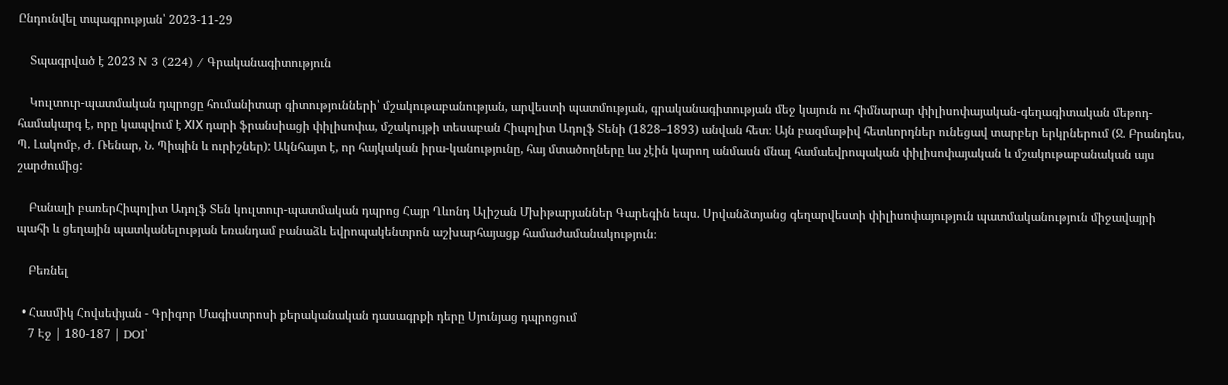Ընդունվել տպագրության՝ 2023-11-29

    Տպագրված է 2023 N 3 (224) / Գրականագիտություն

    Կուլտուր-պատմական դպրոցը հումանիտար գիտությունների՝ մշակութաբանության, արվեստի պատմության, գրականագիտության մեջ կայուն ու հիմնարար փիլիսոփայական-գեղագիտական մեթոդ-համակարգ է, որը կապվում է XІX դարի ֆրանսիացի փիլիսոփա, մշակույթի տեսաբան Հիպոլիտ Ադոլֆ Տենի (1828–1893) անվան հետ։ Այն բազմաթիվ հետևորդներ ունեցավ տարբեր երկրներում (Ջ. Բրանդես, Պ. Լակոմբ, Ժ. Ռենար, Ն. Պիպին և ուրիշներ): Ակնհայտ է, որ հայկական իրա-կանությունը, հայ մտածողները ևս չէին կարող անմասն մնալ համաեվրոպական փիլիսոփայական և մշակութաբանական այս շարժումից:

    Բանալի բառերՀիպոլիտ Ադոլֆ Տեն կուլտուր-պատմական դպրոց Հայր Ղևոնդ Ալիշան Մխիթարյաններ Գարեգին եպս. Սրվանձտյանց գեղարվեստի փիլիսոփայություն պատմականություն միջավայրի պահի և ցեղային պատկանելության եռանդամ բանաձև եվրոպակենտրոն աշխարհայացք համաժամանակություն։

    Բեռնել

  • Հասմիկ Հովսեփյան - Գրիգոր Մագիստրոսի քերականական դասագրքի դերը Սյունյաց դպրոցում
    7 Էջ | 180-187 | DOI՝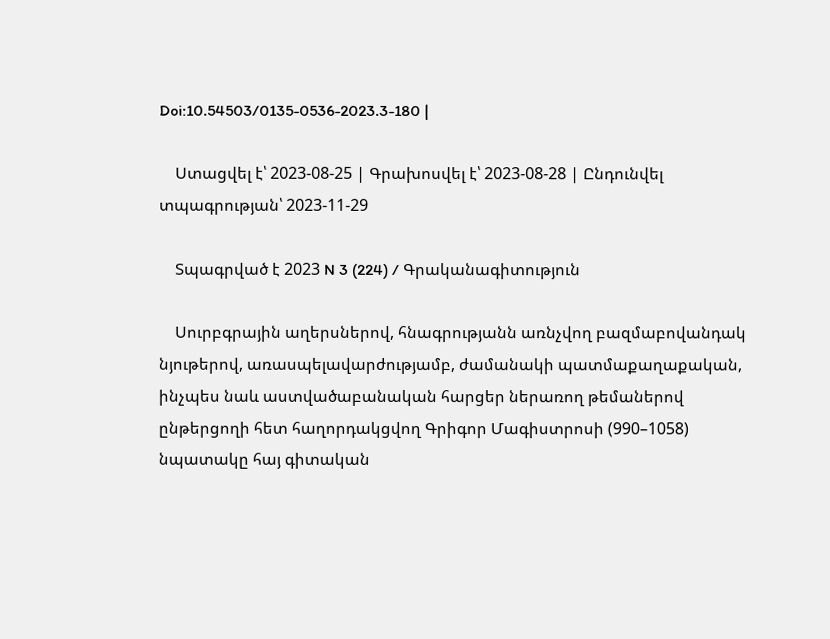Doi:10.54503/0135-0536-2023.3-180 |

    Ստացվել է՝ 2023-08-25 | Գրախոսվել է՝ 2023-08-28 | Ընդունվել տպագրության՝ 2023-11-29

    Տպագրված է 2023 N 3 (224) / Գրականագիտություն

    Սուրբգրային աղերսներով, հնագրությանն առնչվող բազմաբովանդակ նյութերով, առասպելավարժությամբ, ժամանակի պատմաքաղաքական, ինչպես նաև աստվածաբանական հարցեր ներառող թեմաներով ընթերցողի հետ հաղորդակցվող Գրիգոր Մագիստրոսի (990–1058) նպատակը հայ գիտական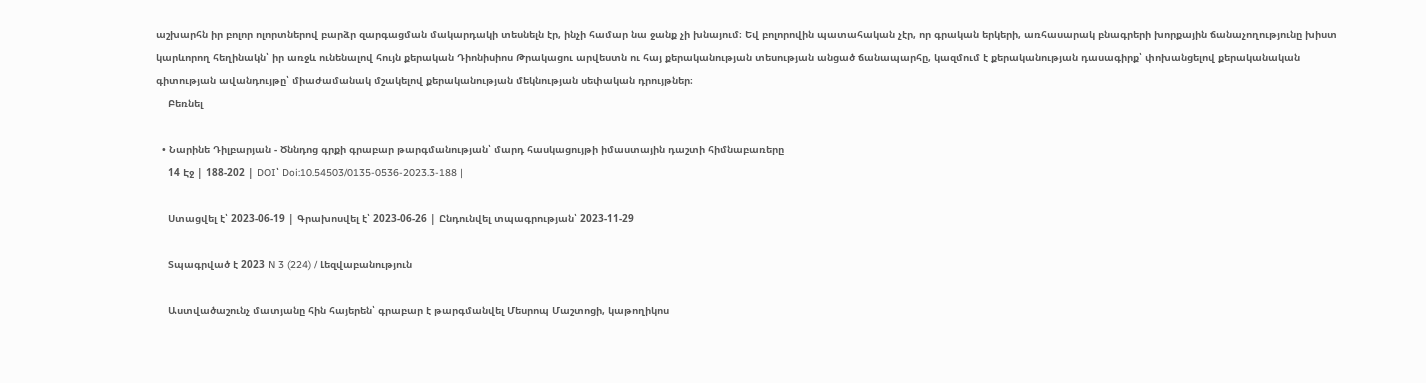աշխարհն իր բոլոր ոլորտներով բարձր զարգացման մակարդակի տեսնելն էր, ինչի համար նա ջանք չի խնայում։ Եվ բոլորովին պատահական չէր, որ գրական երկերի, առհասարակ բնագրերի խորքային ճանաչողությունը խիստ կարևորող հեղինակն՝ իր առջև ունենալով հույն քերական Դիոնիսիոս Թրակացու արվեստն ու հայ քերականության տեսության անցած ճանապարհը, կազմում է քերականության դասագիրք՝ փոխանցելով քերականական գիտության ավանդույթը՝ միաժամանակ մշակելով քերականության մեկնության սեփական դրույթներ։
    Բեռնել

  • Նարինե Դիլբարյան - Ծննդոց գրքի գրաբար թարգմանության՝ մարդ հասկացույթի իմաստային դաշտի հիմնաբառերը
    14 Էջ | 188-202 | DOI՝ Doi:10.54503/0135-0536-2023.3-188 |

    Ստացվել է՝ 2023-06-19 | Գրախոսվել է՝ 2023-06-26 | Ընդունվել տպագրության՝ 2023-11-29

    Տպագրված է 2023 N 3 (224) / Լեզվաբանություն

    Աստվածաշունչ մատյանը հին հայերեն՝ գրաբար է թարգմանվել Մեսրոպ Մաշտոցի, կաթողիկոս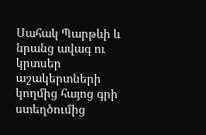Սահակ Պարթևի և նրանց ավագ ու կրտսեր աշակերտների կողմից հայոց գրի ստեղծումից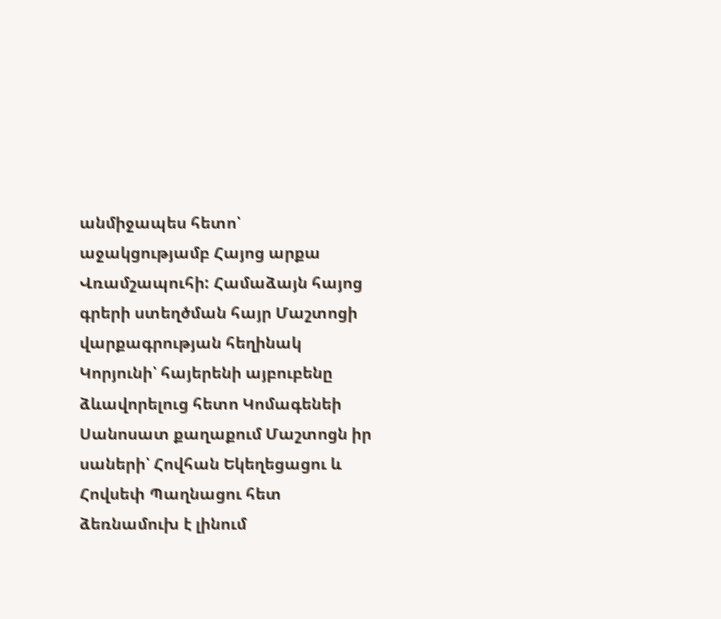անմիջապես հետո՝ աջակցությամբ Հայոց արքա Վռամշապուհի: Համաձայն հայոց գրերի ստեղծման հայր Մաշտոցի վարքագրության հեղինակ Կորյունի՝ հայերենի այբուբենը ձևավորելուց հետո Կոմագենեի Սանոսատ քաղաքում Մաշտոցն իր սաների՝ Հովհան Եկեղեցացու և Հովսեփ Պաղնացու հետ ձեռնամուխ է լինում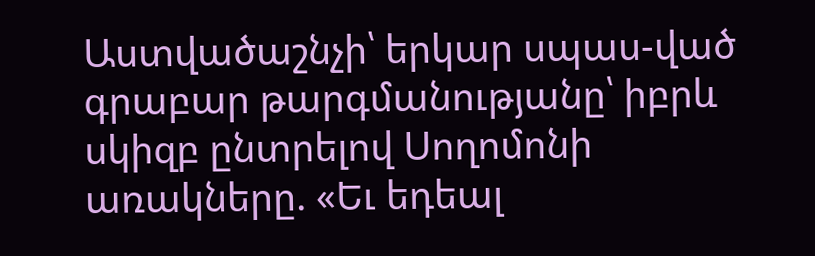Աստվածաշնչի՝ երկար սպաս-ված գրաբար թարգմանությանը՝ իբրև սկիզբ ընտրելով Սողոմոնի առակները. «Եւ եդեալ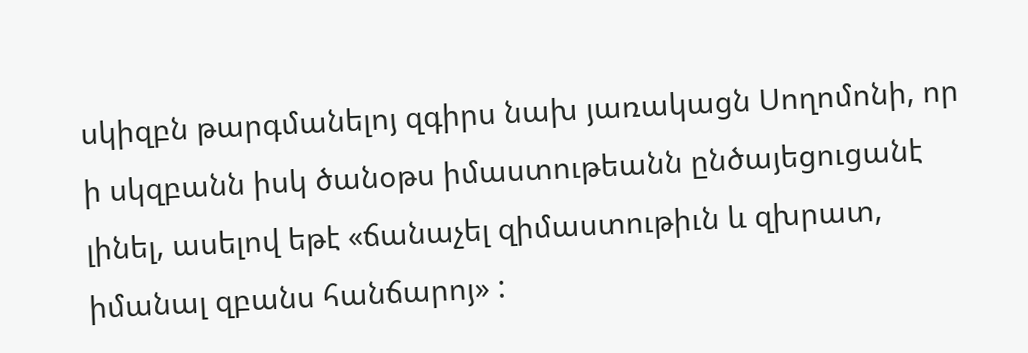սկիզբն թարգմանելոյ զգիրս նախ յառակացն Սողոմոնի, որ ի սկզբանն իսկ ծանօթս իմաստութեանն ընծայեցուցանէ լինել, ասելով եթէ «ճանաչել զիմաստութիւն և զխրատ, իմանալ զբանս հանճարոյ» :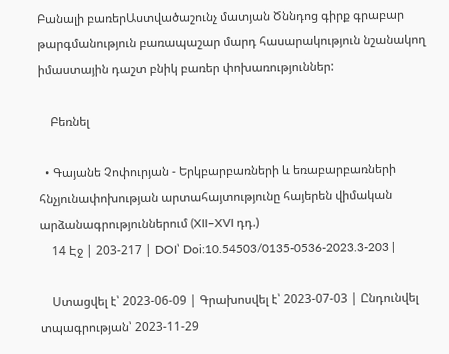Բանալի բառերԱստվածաշունչ մատյան Ծննդոց գիրք գրաբար թարգմանություն բառապաշար մարդ հասարակություն նշանակող իմաստային դաշտ բնիկ բառեր փոխառություններ:

    Բեռնել

  • Գայանե Չոփուրյան - Երկբարբառների և եռաբարբառների հնչյունափոխության արտահայտությունը հայերեն վիմական արձանագրություններում (XII–XVI դդ.)
    14 Էջ | 203-217 | DOI՝ Doi:10.54503/0135-0536-2023.3-203 |

    Ստացվել է՝ 2023-06-09 | Գրախոսվել է՝ 2023-07-03 | Ընդունվել տպագրության՝ 2023-11-29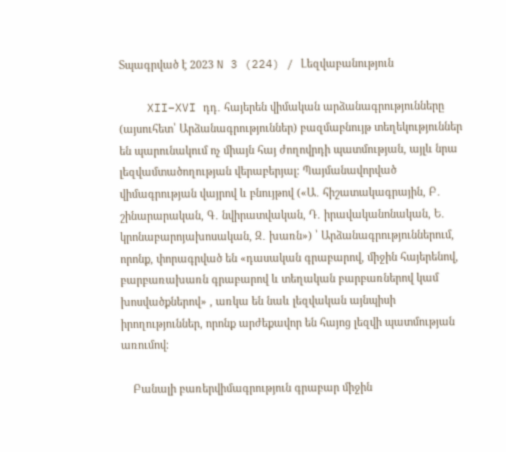Տպագրված է 2023 N 3 (224) / Լեզվաբանություն

    XII–XVI դդ․ հայերեն վիմական արձանագրությունները (այսուհետ՝ Արձանագրություններ) բազմաբնույթ տեղեկություններ են պարունակում ոչ միայն հայ ժողովրդի պատմության, այլև նրա լեզվամտածողության վերաբերյալ։ Պայմանավորված վիմագրության վայրով և բնույթով («Ա․ հիշատակագրային, Բ․ շինարարական, Գ․ նվիրատվական, Դ․ իրավականոնական, Ե․ կրոնաբարոյախոսական, Զ․ խառն») ՝ Արձանագրություններում, որոնք, փորագրված են «դասական գրաբարով, միջին հայերենով, բարբառախառն գրաբարով և տեղական բարբառներով կամ խոսվածքներով» , առկա են նաև լեզվական այնպիսի իրողություններ, որոնք արժեքավոր են հայոց լեզվի պատմության առումով։

    Բանալի բառերվիմագրություն գրաբար միջին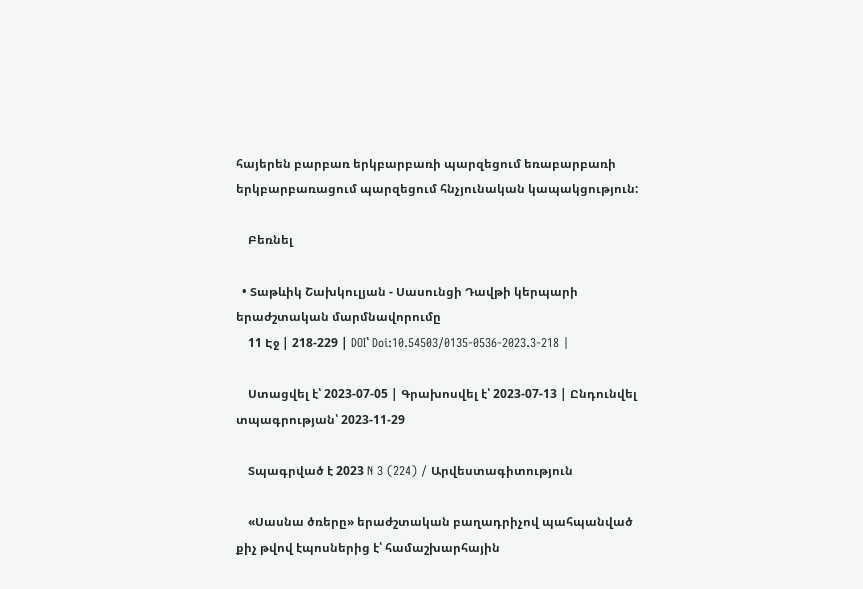հայերեն բարբառ երկբարբառի պարզեցում եռաբարբառի երկբարբառացում պարզեցում հնչյունական կապակցություն:

    Բեռնել

  • Տաթևիկ Շախկուլյան - Սասունցի Դավթի կերպարի երաժշտական մարմնավորումը
    11 Էջ | 218-229 | DOI՝ Doi:10.54503/0135-0536-2023.3-218 |

    Ստացվել է՝ 2023-07-05 | Գրախոսվել է՝ 2023-07-13 | Ընդունվել տպագրության՝ 2023-11-29

    Տպագրված է 2023 N 3 (224) / Արվեստագիտություն

    «Սասնա ծռերը» երաժշտական բաղադրիչով պահպանված քիչ թվով էպոսներից է՝ համաշխարհային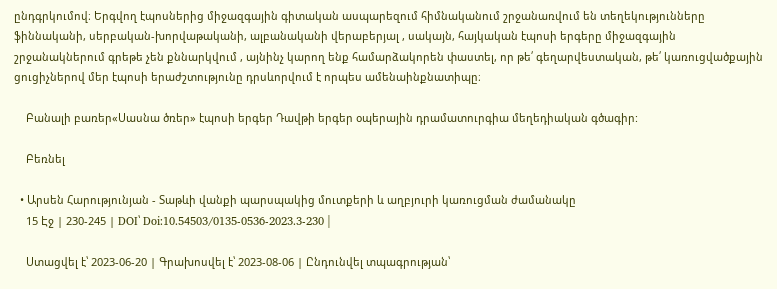ընդգրկումով։ Երգվող էպոսներից միջազգային գիտական ասպարեզում հիմնականում շրջանառվում են տեղեկությունները ֆիննականի, սերբական-խորվաթականի, ալբանականի վերաբերյալ , սակայն, հայկական էպոսի երգերը միջազգային շրջանակներում գրեթե չեն քննարկվում , այնինչ կարող ենք համարձակորեն փաստել, որ թե՛ գեղարվեստական, թե՛ կառուցվածքային ցուցիչներով մեր էպոսի երաժշտությունը դրսևորվում է որպես ամենաինքնատիպը։

    Բանալի բառեր«Սասնա ծռեր» էպոսի երգեր Դավթի երգեր օպերային դրամատուրգիա մեղեդիական գծագիր:

    Բեռնել

  • Արսեն Հարությունյան - Տաթևի վանքի պարսպակից մուտքերի և աղբյուրի կառուցման ժամանակը
    15 Էջ | 230-245 | DOI՝ Doi:10.54503/0135-0536-2023.3-230 |

    Ստացվել է՝ 2023-06-20 | Գրախոսվել է՝ 2023-08-06 | Ընդունվել տպագրության՝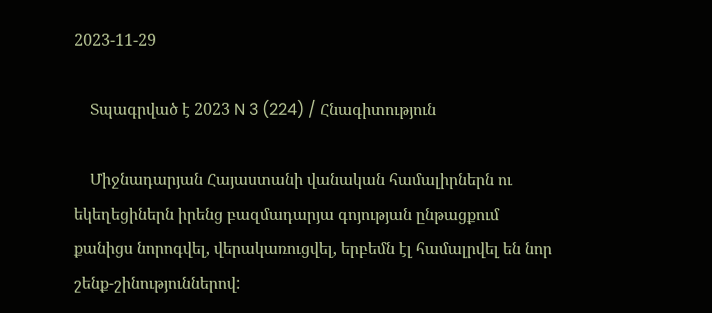2023-11-29

    Տպագրված է 2023 N 3 (224) / Հնագիտություն

    Միջնադարյան Հայաստանի վանական համալիրներն ու եկեղեցիներն իրենց բազմադարյա գոյության ընթացքում քանիցս նորոգվել, վերակառուցվել, երբեմն էլ համալրվել են նոր շենք-շինություններով: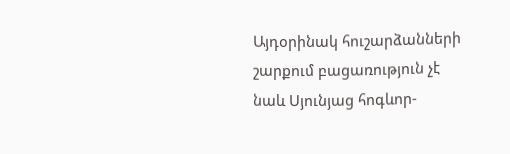Այդօրինակ հուշարձանների շարքում բացառություն չէ նաև Սյունյաց հոգևոր-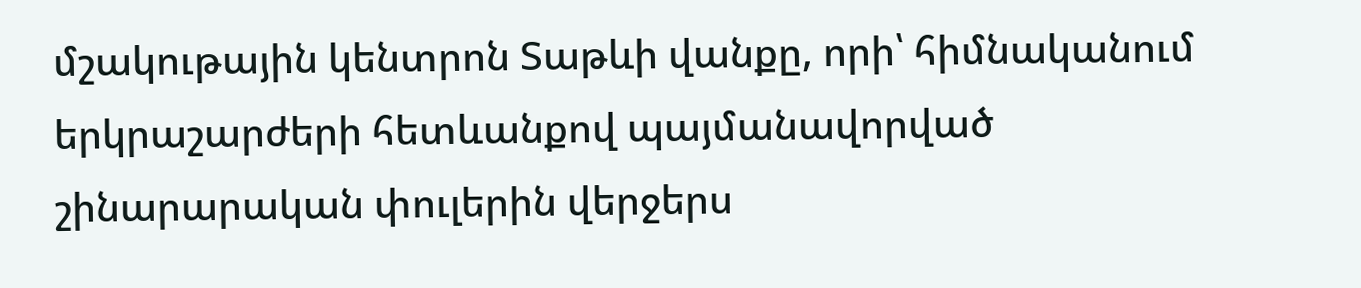մշակութային կենտրոն Տաթևի վանքը, որի՝ հիմնականում երկրաշարժերի հետևանքով պայմանավորված շինարարական փուլերին վերջերս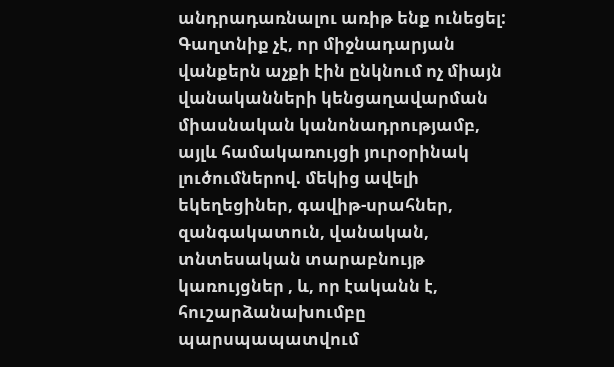անդրադառնալու առիթ ենք ունեցել: Գաղտնիք չէ, որ միջնադարյան վանքերն աչքի էին ընկնում ոչ միայն վանականների կենցաղավարման միասնական կանոնադրությամբ, այլև համակառույցի յուրօրինակ լուծումներով. մեկից ավելի եկեղեցիներ, գավիթ-սրահներ, զանգակատուն, վանական, տնտեսական տարաբնույթ կառույցներ , և, որ էականն է, հուշարձանախումբը պարսպապատվում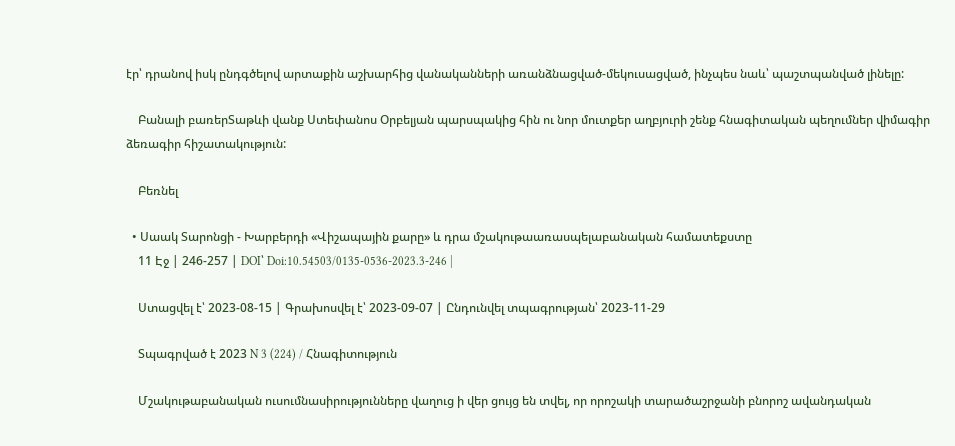էր՝ դրանով իսկ ընդգծելով արտաքին աշխարհից վանականների առանձնացված-մեկուսացված, ինչպես նաև՝ պաշտպանված լինելը:

    Բանալի բառերՏաթևի վանք Ստեփանոս Օրբելյան պարսպակից հին ու նոր մուտքեր աղբյուրի շենք հնագիտական պեղումներ վիմագիր ձեռագիր հիշատակություն:

    Բեռնել

  • Սաակ Տարոնցի - Խարբերդի «Վիշապային քարը» և դրա մշակութաառասպելաբանական համատեքստը
    11 Էջ | 246-257 | DOI՝ Doi:10.54503/0135-0536-2023.3-246 |

    Ստացվել է՝ 2023-08-15 | Գրախոսվել է՝ 2023-09-07 | Ընդունվել տպագրության՝ 2023-11-29

    Տպագրված է 2023 N 3 (224) / Հնագիտություն

    Մշակութաբանական ուսումնասիրությունները վաղուց ի վեր ցույց են տվել, որ որոշակի տարածաշրջանի բնորոշ ավանդական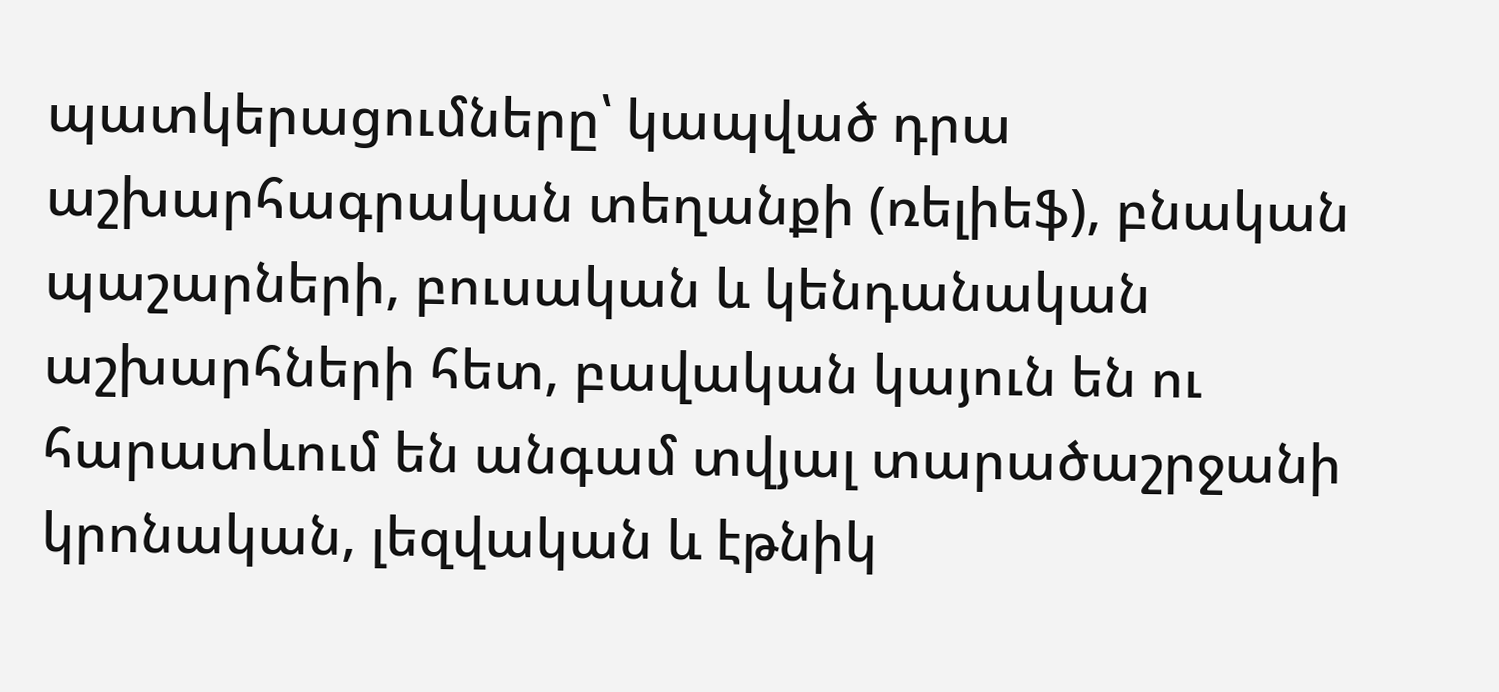պատկերացումները՝ կապված դրա աշխարհագրական տեղանքի (ռելիեֆ), բնական պաշարների, բուսական և կենդանական աշխարհների հետ, բավական կայուն են ու հարատևում են անգամ տվյալ տարածաշրջանի կրոնական, լեզվական և էթնիկ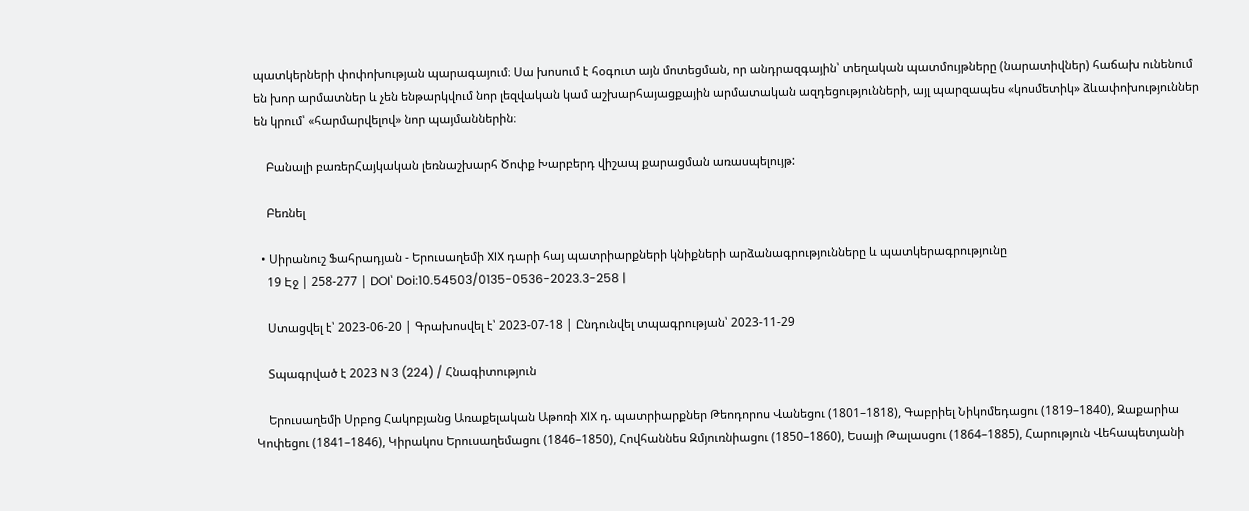պատկերների փոփոխության պարագայում։ Սա խոսում է հօգուտ այն մոտեցման, որ անդրազգային՝ տեղական պատմույթները (նարատիվներ) հաճախ ունենում են խոր արմատներ և չեն ենթարկվում նոր լեզվական կամ աշխարհայացքային արմատական ազդեցությունների, այլ պարզապես «կոսմետիկ» ձևափոխություններ են կրում՝ «հարմարվելով» նոր պայմաններին։

    Բանալի բառերՀայկական լեռնաշխարհ Ծոփք Խարբերդ վիշապ քարացման առասպելույթ:

    Բեռնել

  • Սիրանուշ Ֆահրադյան - Երուսաղեմի XIX դարի հայ պատրիարքների կնիքների արձանագրությունները և պատկերագրությունը
    19 Էջ | 258-277 | DOI՝ Doi:10.54503/0135-0536-2023.3-258 |

    Ստացվել է՝ 2023-06-20 | Գրախոսվել է՝ 2023-07-18 | Ընդունվել տպագրության՝ 2023-11-29

    Տպագրված է 2023 N 3 (224) / Հնագիտություն

    Երուսաղեմի Սրբոց Հակոբյանց Առաքելական Աթոռի XIX դ. պատրիարքներ Թեոդորոս Վանեցու (1801–1818), Գաբրիել Նիկոմեդացու (1819–1840), Զաքարիա Կոփեցու (1841–1846), Կիրակոս Երուսաղեմացու (1846–1850), Հովհաննես Զմյուռնիացու (1850–1860), Եսայի Թալասցու (1864–1885), Հարություն Վեհապետյանի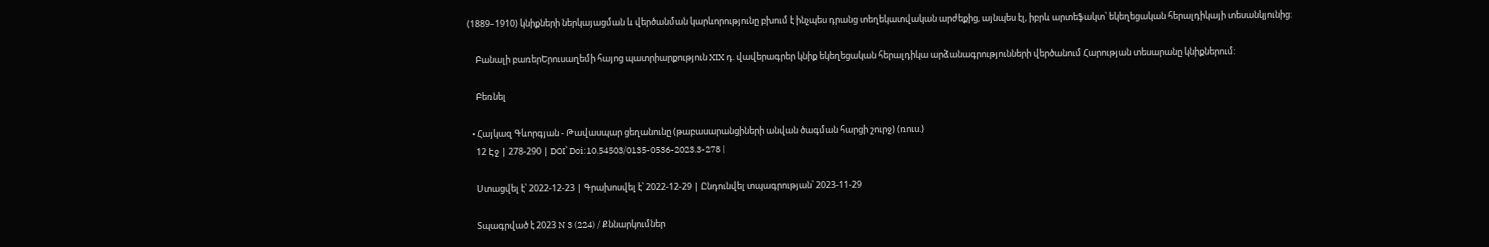(1889–1910) կնիքների ներկայացման և վերծանման կարևորությունը բխում է ինչպես դրանց տեղեկատվական արժեքից, այնպես էլ, իբրև արտեֆակտ՝ եկեղեցական հերալդիկայի տեսանկյունից:

    Բանալի բառերԵրուսաղեմի հայոց պատրիարքություն XIX դ. վավերագրեր կնիք եկեղեցական հերալդիկա արձանագրությունների վերծանում Հարության տեսարանը կնիքներում:

    Բեռնել

  • Հայկազ Գևորգյան - Թավասպար ցեղանունը (թաբասարանցիների անվան ծագման հարցի շուրջ) (ռուս.)
    12 Էջ | 278-290 | DOI՝ Doi:10.54503/0135-0536-2023.3-278 |

    Ստացվել է՝ 2022-12-23 | Գրախոսվել է՝ 2022-12-29 | Ընդունվել տպագրության՝ 2023-11-29

    Տպագրված է 2023 N 3 (224) / Քննարկումներ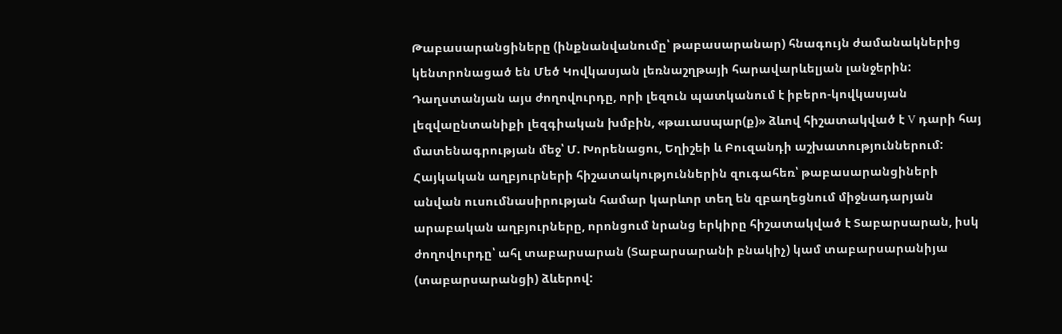Թաբասարանցիները (ինքնանվանումը՝ թաբասարանար) հնագույն ժամանակներից կենտրոնացած են Մեծ Կովկասյան լեռնաշղթայի հարավարևելյան լանջերին: Դաղստանյան այս ժողովուրդը, որի լեզուն պատկանում է իբերո-կովկասյան լեզվաընտանիքի լեզգիական խմբին, «թաւասպար(ք)» ձևով հիշատակված է V դարի հայ մատենագրության մեջ՝ Մ. Խորենացու, Եղիշեի և Բուզանդի աշխատություններում: Հայկական աղբյուրների հիշատակություններին զուգահեռ՝ թաբասարանցիների անվան ուսումնասիրության համար կարևոր տեղ են զբաղեցնում միջնադարյան արաբական աղբյուրները, որոնցում նրանց երկիրը հիշատակված է Տաբարսարան, իսկ ժողովուրդը՝ ահլ տաբարսարան (Տաբարսարանի բնակիչ) կամ տաբարսարանիյա (տաբարսարանցի) ձևերով: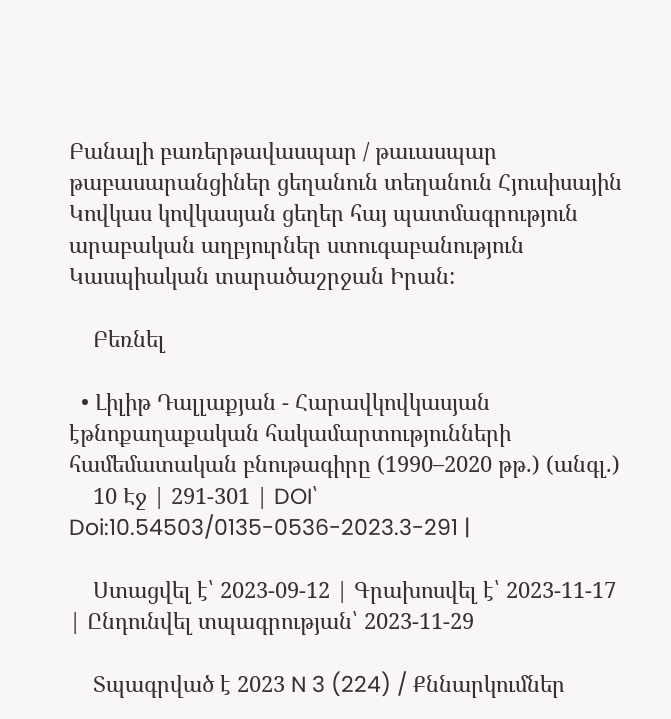Բանալի բառերթավասպար / թաւասպար թաբասարանցիներ ցեղանուն տեղանուն Հյուսիսային Կովկաս կովկասյան ցեղեր հայ պատմագրություն արաբական աղբյուրներ ստուգաբանություն Կասպիական տարածաշրջան Իրան:

    Բեռնել

  • Լիլիթ Դալլաքյան - Հարավկովկասյան էթնոքաղաքական հակամարտությունների համեմատական բնութագիրը (1990–2020 թթ.) (անգլ.)
    10 Էջ | 291-301 | DOI՝ Doi:10.54503/0135-0536-2023.3-291 |

    Ստացվել է՝ 2023-09-12 | Գրախոսվել է՝ 2023-11-17 | Ընդունվել տպագրության՝ 2023-11-29

    Տպագրված է 2023 N 3 (224) / Քննարկումներ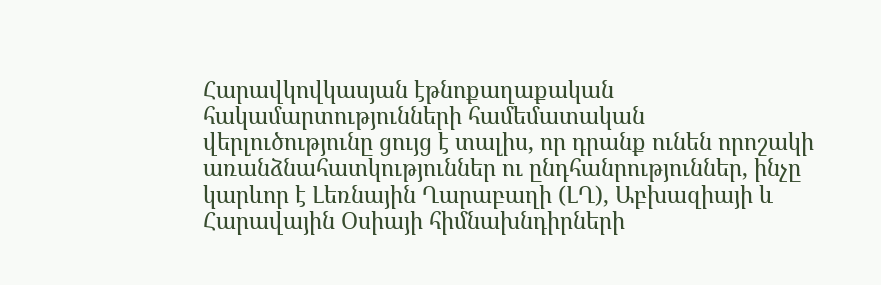Հարավկովկասյան էթնոքաղաքական հակամարտությունների համեմատական վերլուծությունը ցույց է տալիս, որ դրանք ունեն որոշակի առանձնահատկություններ ու ընդհանրություններ, ինչը կարևոր է Լեռնային Ղարաբաղի (ԼՂ), Աբխազիայի և Հարավային Օսիայի հիմնախնդիրների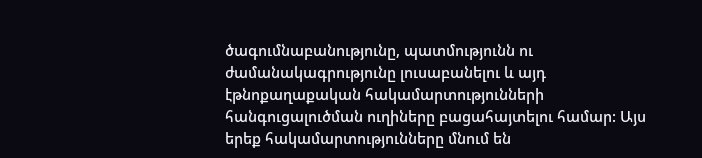ծագումնաբանությունը, պատմությունն ու ժամանակագրությունը լուսաբանելու և այդ էթնոքաղաքական հակամարտությունների հանգուցալուծման ուղիները բացահայտելու համար: Այս երեք հակամարտությունները մնում են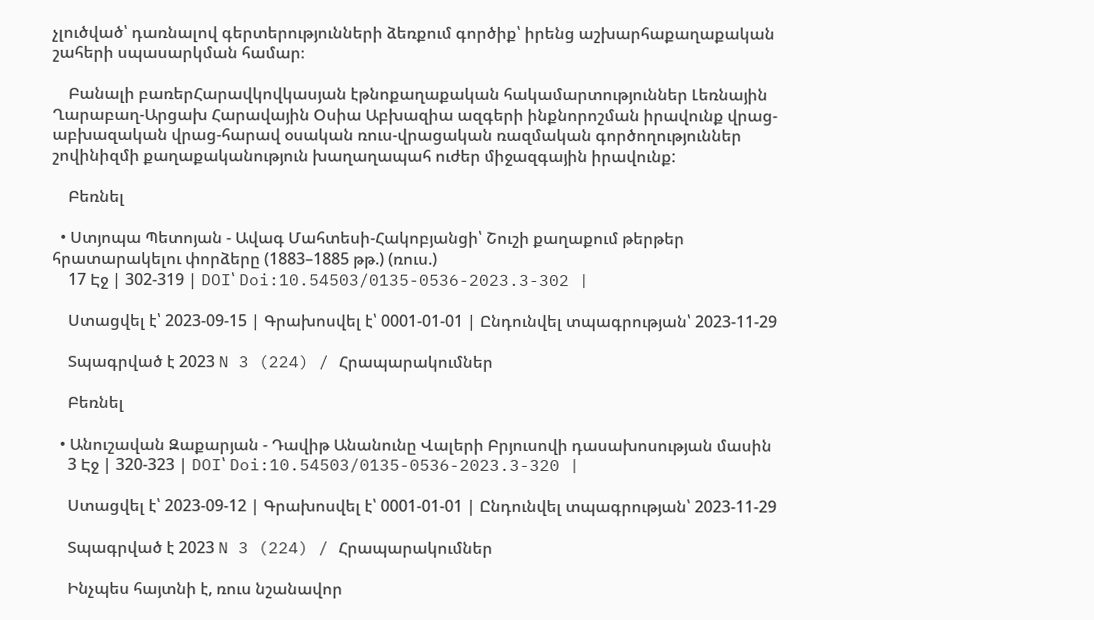չլուծված՝ դառնալով գերտերությունների ձեռքում գործիք՝ իրենց աշխարհաքաղաքական շահերի սպասարկման համար։

    Բանալի բառերՀարավկովկասյան էթնոքաղաքական հակամարտություններ Լեռնային Ղարաբաղ-Արցախ Հարավային Օսիա Աբխազիա ազգերի ինքնորոշման իրավունք վրաց-աբխազական վրաց-հարավ օսական ռուս-վրացական ռազմական գործողություններ շովինիզմի քաղաքականություն խաղաղապահ ուժեր միջազգային իրավունք:

    Բեռնել

  • Ստյոպա Պետոյան - Ավագ Մահտեսի-Հակոբյանցի՝ Շուշի քաղաքում թերթեր հրատարակելու փորձերը (1883–1885 թթ.) (ռուս.)
    17 Էջ | 302-319 | DOI՝ Doi:10.54503/0135-0536-2023.3-302 |

    Ստացվել է՝ 2023-09-15 | Գրախոսվել է՝ 0001-01-01 | Ընդունվել տպագրության՝ 2023-11-29

    Տպագրված է 2023 N 3 (224) / Հրապարակումներ

    Բեռնել

  • Անուշավան Զաքարյան - Դավիթ Անանունը Վալերի Բրյուսովի դասախոսության մասին
    3 Էջ | 320-323 | DOI՝ Doi:10.54503/0135-0536-2023.3-320 |

    Ստացվել է՝ 2023-09-12 | Գրախոսվել է՝ 0001-01-01 | Ընդունվել տպագրության՝ 2023-11-29

    Տպագրված է 2023 N 3 (224) / Հրապարակումներ

    Ինչպես հայտնի է, ռուս նշանավոր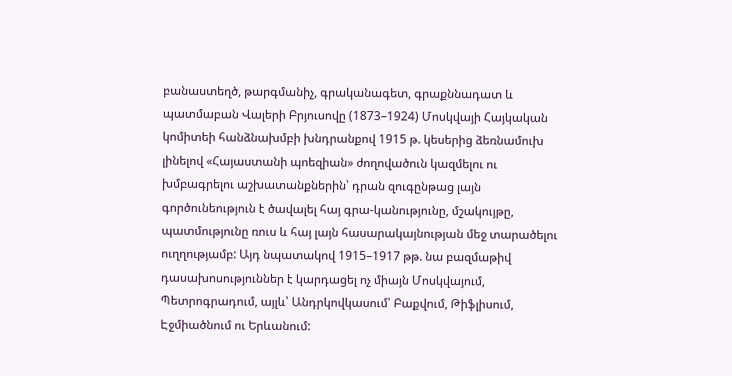բանաստեղծ, թարգմանիչ, գրականագետ, գրաքննադատ և պատմաբան Վալերի Բրյուսովը (1873–1924) Մոսկվայի Հայկական կոմիտեի հանձնախմբի խնդրանքով 1915 թ. կեսերից ձեռնամուխ լինելով «Հայաստանի պոեզիան» ժողովածուն կազմելու ու խմբագրելու աշխատանքներին՝ դրան զուգընթաց լայն գործունեություն է ծավալել հայ գրա-կանությունը, մշակույթը, պատմությունը ռուս և հայ լայն հասարակայնության մեջ տարածելու ուղղությամբ: Այդ նպատակով 1915–1917 թթ. նա բազմաթիվ դասախոսություններ է կարդացել ոչ միայն Մոսկվայում, Պետրոգրադում, այլև՝ Անդրկովկասում՝ Բաքվում, Թիֆլիսում, Էջմիածնում ու Երևանում: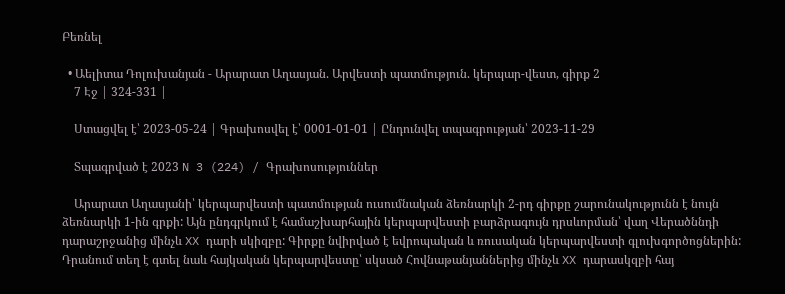Բեռնել

  • Աելիտա Դոլուխանյան - Արարատ Աղասյան. Արվեստի պատմություն. կերպար-վեստ, գիրք 2
    7 Էջ | 324-331 |

    Ստացվել է՝ 2023-05-24 | Գրախոսվել է՝ 0001-01-01 | Ընդունվել տպագրության՝ 2023-11-29

    Տպագրված է 2023 N 3 (224) / Գրախոսություններ

    Արարատ Աղասյանի՝ կերպարվեստի պատմության ուսումնական ձեռնարկի 2-րդ գիրքը շարունակությունն է նույն ձեռնարկի 1-ին գրքի: Այն ընդգրկում է համաշխարհային կերպարվեստի բարձրագույն դրսևորման՝ վաղ Վերածննդի դարաշրջանից մինչև XX դարի սկիզբը: Գիրքը նվիրված է եվրոպական և ռուսական կերպարվեստի գլուխգործոցներին: Դրանում տեղ է գտել նաև հայկական կերպարվեստը՝ սկսած Հովնաթանյաններից մինչև XX դարասկզբի հայ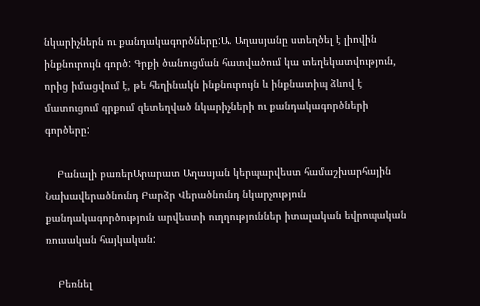նկարիչներն ու քանդակագործները:Ա. Աղասյանը ստեղծել է լիովին ինքնուրույն գործ: Գրքի ծանուցման հատվածում կա տեղեկատվություն, որից իմացվում է, թե հեղինակն ինքնուրույն և ինքնատիպ ձևով է մատուցում գրքում զետեղված նկարիչների ու քանդակագործների գործերը:

    Բանալի բառերԱրարատ Աղասյան կերպարվեստ համաշխարհային Նախավերածնունդ Բարձր Վերածնունդ նկարչություն քանդակագործություն արվեստի ուղղություններ իտալական եվրոպական ռուսական հայկական:

    Բեռնել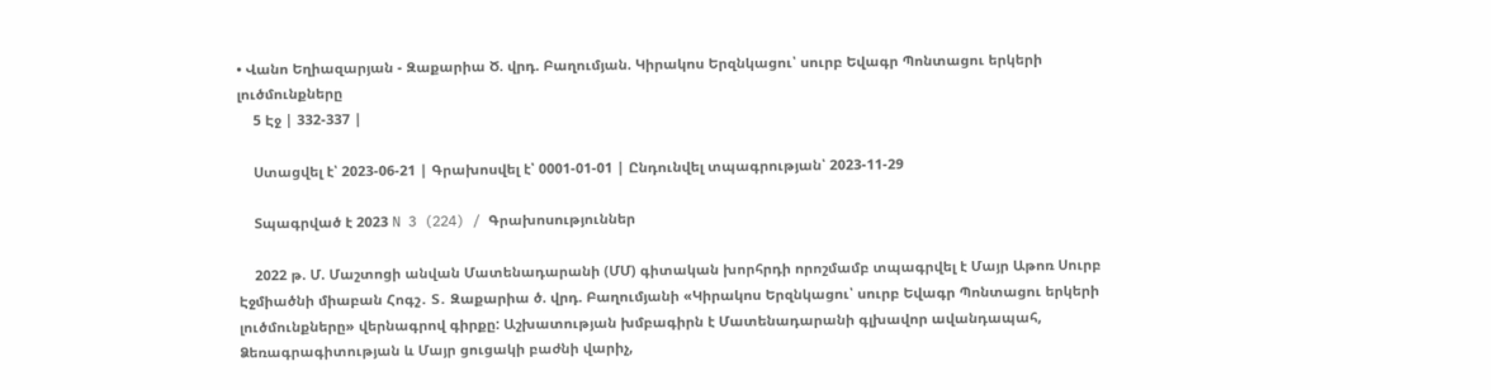• Վանո Եղիազարյան - Զաքարիա Ծ. վրդ. Բաղումյան. Կիրակոս Երզնկացու՝ սուրբ Եվագր Պոնտացու երկերի լուծմունքները
    5 Էջ | 332-337 |

    Ստացվել է՝ 2023-06-21 | Գրախոսվել է՝ 0001-01-01 | Ընդունվել տպագրության՝ 2023-11-29

    Տպագրված է 2023 N 3 (224) / Գրախոսություններ

    2022 թ. Մ. Մաշտոցի անվան Մատենադարանի (ՄՄ) գիտական խորհրդի որոշմամբ տպագրվել է Մայր Աթոռ Սուրբ Էջմիածնի միաբան Հոգշ․ Տ․ Զաքարիա ծ. վրդ. Բաղումյանի «Կիրակոս Երզնկացու՝ սուրբ Եվագր Պոնտացու երկերի լուծմունքները» վերնագրով գիրքը: Աշխատության խմբագիրն է Մատենադարանի գլխավոր ավանդապահ, Ձեռագրագիտության և Մայր ցուցակի բաժնի վարիչ,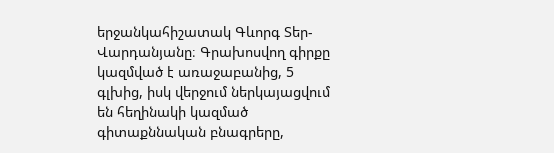երջանկահիշատակ Գևորգ Տեր-Վարդանյանը։ Գրախոսվող գիրքը կազմված է առաջաբանից, 5 գլխից, իսկ վերջում ներկայացվում են հեղինակի կազմած գիտաքննական բնագրերը,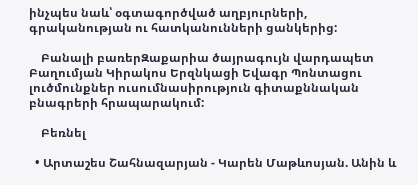ինչպես նաև՝ օգտագործված աղբյուրների, գրականության ու հատկանունների ցանկերից:

    Բանալի բառերԶաքարիա ծայրագույն վարդապետ Բաղումյան Կիրակոս Երզնկացի Եվագր Պոնտացու լուծմունքներ ուսումնասիրություն գիտաքննական բնագրերի հրապարակում:

    Բեռնել

  • Արտաշես Շահնազարյան - Կարեն Մաթևոսյան. Անին և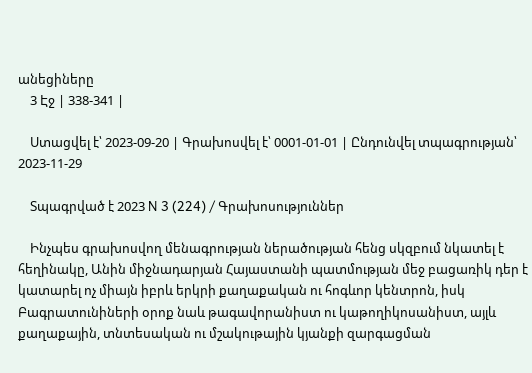անեցիները
    3 Էջ | 338-341 |

    Ստացվել է՝ 2023-09-20 | Գրախոսվել է՝ 0001-01-01 | Ընդունվել տպագրության՝ 2023-11-29

    Տպագրված է 2023 N 3 (224) / Գրախոսություններ

    Ինչպես գրախոսվող մենագրության ներածության հենց սկզբում նկատել է հեղինակը, Անին միջնադարյան Հայաստանի պատմության մեջ բացառիկ դեր է կատարել ոչ միայն իբրև երկրի քաղաքական ու հոգևոր կենտրոն, իսկ Բագրատունիների օրոք նաև թագավորանիստ ու կաթողիկոսանիստ, այլև քաղաքային, տնտեսական ու մշակութային կյանքի զարգացման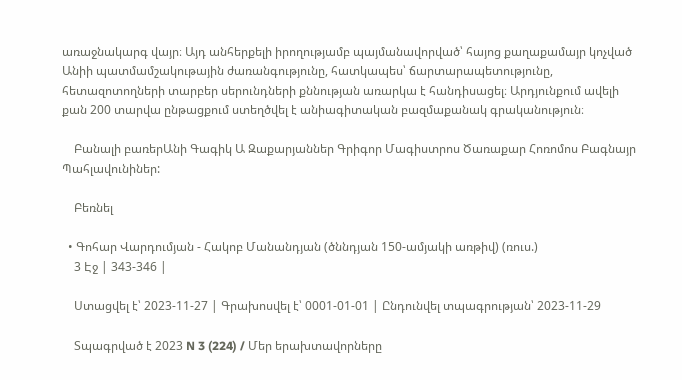առաջնակարգ վայր։ Այդ անհերքելի իրողությամբ պայմանավորված՝ հայոց քաղաքամայր կոչված Անիի պատմամշակութային ժառանգությունը, հատկապես՝ ճարտարապետությունը, հետազոտողների տարբեր սերունդների քննության առարկա է հանդիսացել։ Արդյունքում ավելի քան 200 տարվա ընթացքում ստեղծվել է անիագիտական բազմաքանակ գրականություն։

    Բանալի բառերԱնի Գագիկ Ա Զաքարյաններ Գրիգոր Մագիստրոս Ծառաքար Հոռոմոս Բագնայր Պահլավունիներ:

    Բեռնել

  • Գոհար Վարդումյան - Հակոբ Մանանդյան (ծննդյան 150-ամյակի առթիվ) (ռուս.)
    3 Էջ | 343-346 |

    Ստացվել է՝ 2023-11-27 | Գրախոսվել է՝ 0001-01-01 | Ընդունվել տպագրության՝ 2023-11-29

    Տպագրված է 2023 N 3 (224) / Մեր երախտավորները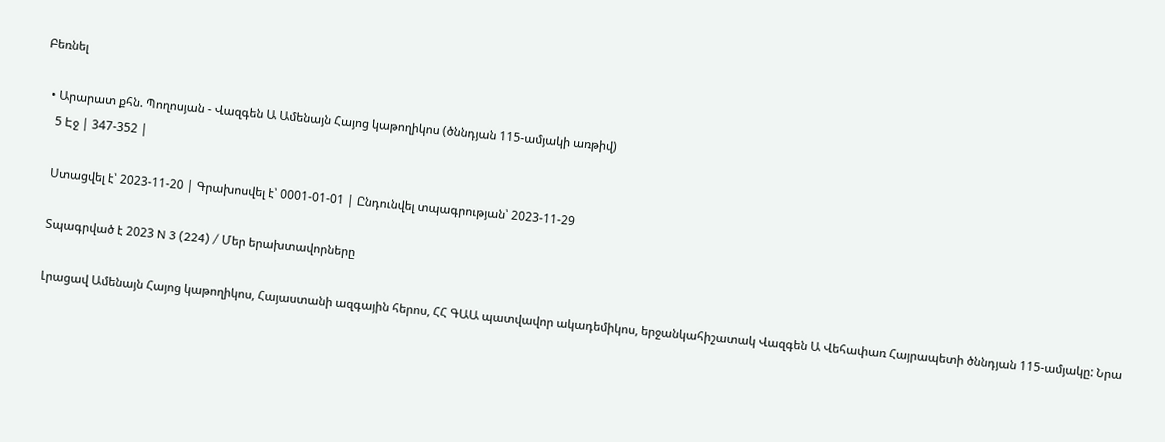Բեռնել

  • Արարատ քհն. Պողոսյան - Վազգեն Ա Ամենայն Հայոց կաթողիկոս (ծննդյան 115-ամյակի առթիվ)
    5 Էջ | 347-352 |

    Ստացվել է՝ 2023-11-20 | Գրախոսվել է՝ 0001-01-01 | Ընդունվել տպագրության՝ 2023-11-29

    Տպագրված է 2023 N 3 (224) / Մեր երախտավորները

    Լրացավ Ամենայն Հայոց կաթողիկոս, Հայաստանի ազգային հերոս, ՀՀ ԳԱԱ պատվավոր ակադեմիկոս, երջանկահիշատակ Վազգեն Ա Վեհափառ Հայրապետի ծննդյան 115-ամյակը: Նրա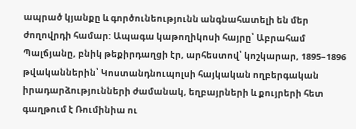ապրած կյանքը և գործունեությունն անգնահատելի են մեր ժողովրդի համար: Ապագա կաթողիկոսի հայրը՝ Աբրահամ Պալճյանը, բնիկ թեքիրդաղցի էր, արհեստով՝ կոշկարար, 1895–1896 թվականներին՝ Կոստանդնուպոլսի հայկական ողբերգական իրադարձությունների ժամանակ, եղբայրների և քույրերի հետ գաղթում է Ռումինիա ու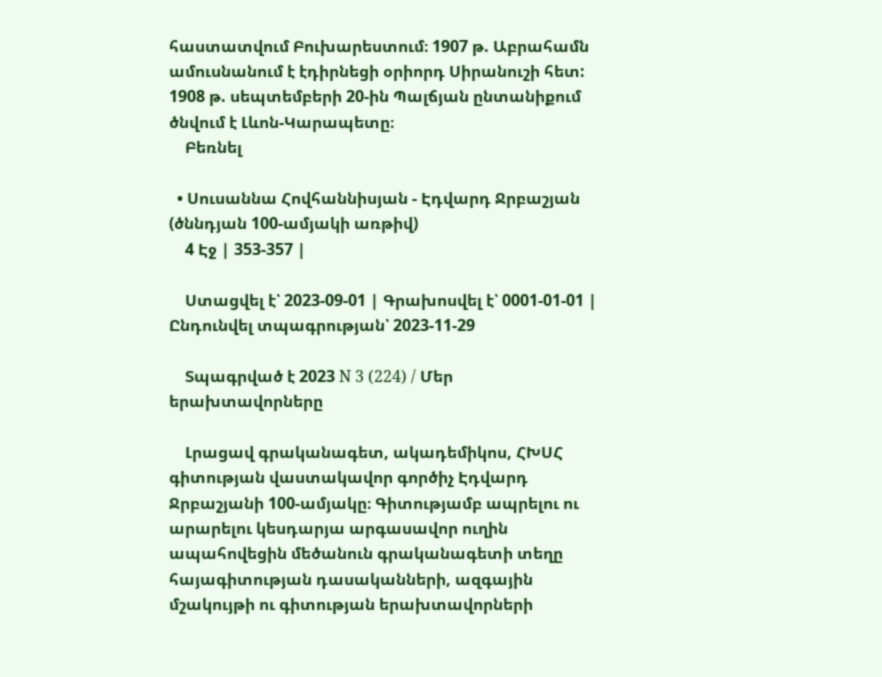հաստատվում Բուխարեստում։ 1907 թ. Աբրահամն ամուսնանում է էդիրնեցի օրիորդ Սիրանուշի հետ: 1908 թ. սեպտեմբերի 20-ին Պալճյան ընտանիքում ծնվում է Լևոն-Կարապետը։
    Բեռնել

  • Սուսաննա Հովհաննիսյան - Էդվարդ Ջրբաշյան (ծննդյան 100-ամյակի առթիվ)
    4 Էջ | 353-357 |

    Ստացվել է՝ 2023-09-01 | Գրախոսվել է՝ 0001-01-01 | Ընդունվել տպագրության՝ 2023-11-29

    Տպագրված է 2023 N 3 (224) / Մեր երախտավորները

    Լրացավ գրականագետ, ակադեմիկոս, ՀԽՍՀ գիտության վաստակավոր գործիչ Էդվարդ Ջրբաշյանի 100-ամյակը։ Գիտությամբ ապրելու ու արարելու կեսդարյա արգասավոր ուղին ապահովեցին մեծանուն գրականագետի տեղը հայագիտության դասականների, ազգային մշակույթի ու գիտության երախտավորների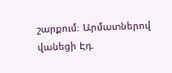շարքում։ Արմատներով վանեցի Էդ.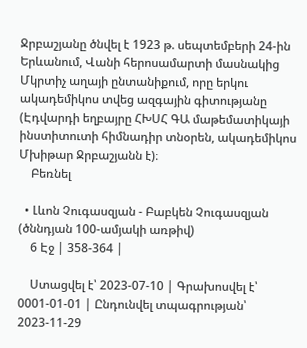Ջրբաշյանը ծնվել է 1923 թ. սեպտեմբերի 24-ին Երևանում, Վանի հերոսամարտի մասնակից Մկրտիչ աղայի ընտանիքում, որը երկու ակադեմիկոս տվեց ազգային գիտությանը (Էդվարդի եղբայրը ՀԽՍՀ ԳԱ մաթեմատիկայի ինստիտուտի հիմնադիր տնօրեն, ակադեմիկոս Մխիթար Ջրբաշյանն է)։
    Բեռնել

  • Լևոն Չուգասզյան - Բաբկեն Չուգասզյան (ծննդյան 100-ամյակի առթիվ)
    6 Էջ | 358-364 |

    Ստացվել է՝ 2023-07-10 | Գրախոսվել է՝ 0001-01-01 | Ընդունվել տպագրության՝ 2023-11-29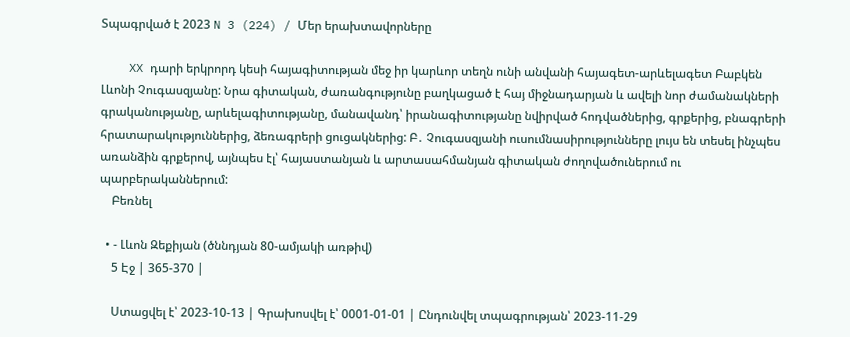Տպագրված է 2023 N 3 (224) / Մեր երախտավորները

    XX դարի երկրորդ կեսի հայագիտության մեջ իր կարևոր տեղն ունի անվանի հայագետ-արևելագետ Բաբկեն Լևոնի Չուգասզյանը: Նրա գիտական, ժառանգությունը բաղկացած է հայ միջնադարյան և ավելի նոր ժամանակների գրականությանը, արևելագիտությանը, մանավանդ՝ իրանագիտությանը նվիրված հոդվածներից, գրքերից, բնագրերի հրատարակություններից, ձեռագրերի ցուցակներից: Բ․ Չուգասզյանի ուսումնասիրությունները լույս են տեսել ինչպես առանձին գրքերով, այնպես էլ՝ հայաստանյան և արտասահմանյան գիտական ժողովածուներում ու պարբերականներում:
    Բեռնել

  • - Լևոն Զեքիյան (ծննդյան 80-ամյակի առթիվ)
    5 Էջ | 365-370 |

    Ստացվել է՝ 2023-10-13 | Գրախոսվել է՝ 0001-01-01 | Ընդունվել տպագրության՝ 2023-11-29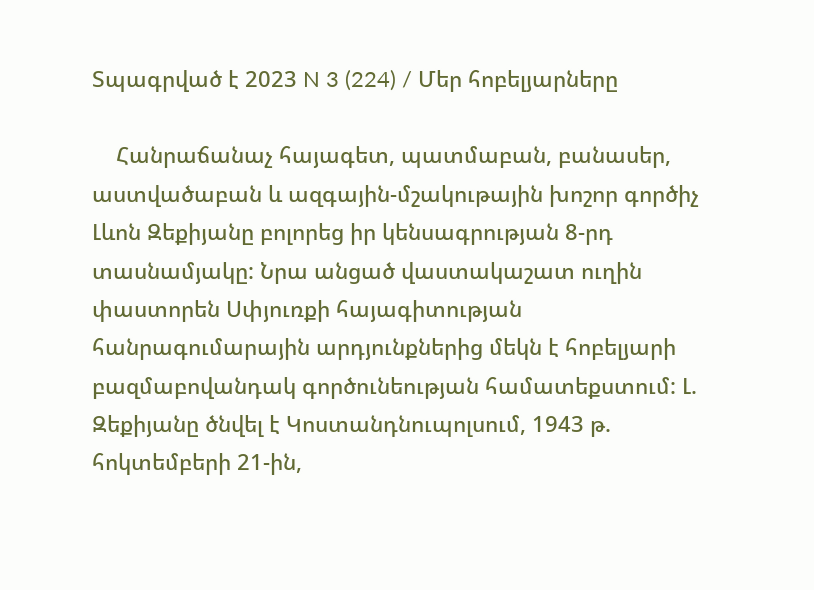Տպագրված է 2023 N 3 (224) / Մեր հոբելյարները

    Հանրաճանաչ հայագետ, պատմաբան, բանասեր, աստվածաբան և ազգային-մշակութային խոշոր գործիչ Լևոն Զեքիյանը բոլորեց իր կենսագրության 8-րդ տասնամյակը: Նրա անցած վաստակաշատ ուղին փաստորեն Սփյուռքի հայագիտության հանրագումարային արդյունքներից մեկն է հոբելյարի բազմաբովանդակ գործունեության համատեքստում: Լ. Զեքիյանը ծնվել է Կոստանդնուպոլսում, 1943 թ. հոկտեմբերի 21-ին,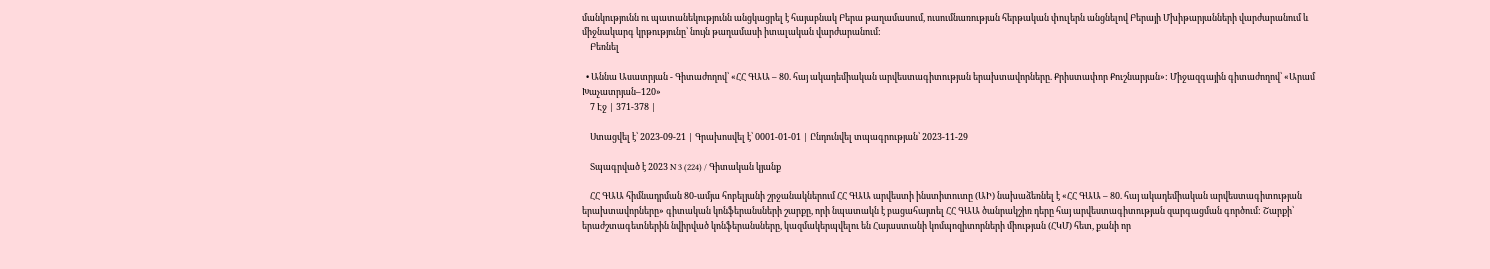մանկությունն ու պատանեկությունն անցկացրել է հայաբնակ Բերա թաղամասում, ուսումնառության հերթական փուլերն անցնելով Բերայի Մխիթարյանների վարժարանում և միջնակարգ կրթությունը՝ նույն թաղամասի իտալական վարժարանում:
    Բեռնել

  • Աննա Ասատրյան - Գիտաժողով՝ «ՀՀ ԳԱԱ – 80. հայ ակադեմիական արվեստագիտության երախտավորները. Քրիստափոր Քուշնարյան»: Միջազգային գիտաժողով՝ «Արամ Խաչատրյան–120»
    7 Էջ | 371-378 |

    Ստացվել է՝ 2023-09-21 | Գրախոսվել է՝ 0001-01-01 | Ընդունվել տպագրության՝ 2023-11-29

    Տպագրված է 2023 N 3 (224) / Գիտական կյանք

    ՀՀ ԳԱԱ հիմնադրման 80-ամյա հոբելյանի շրջանակներում ՀՀ ԳԱԱ արվեստի ինստիտուտը (ԱԻ) նախաձեռնել է «ՀՀ ԳԱԱ – 80. հայ ակադեմիական արվեստագիտության երախտավորները» գիտական կոնֆերանսների շարքը, որի նպատակն է բացահայտել ՀՀ ԳԱԱ ծանրակշիռ դերը հայ արվեստագիտության զարգացման գործում: Շարքի՝ երաժշտագետներին նվիրված կոնֆերանսները, կազմակերպվելու են Հայաստանի կոմպոզիտորների միության (ՀԿՄ) հետ, քանի որ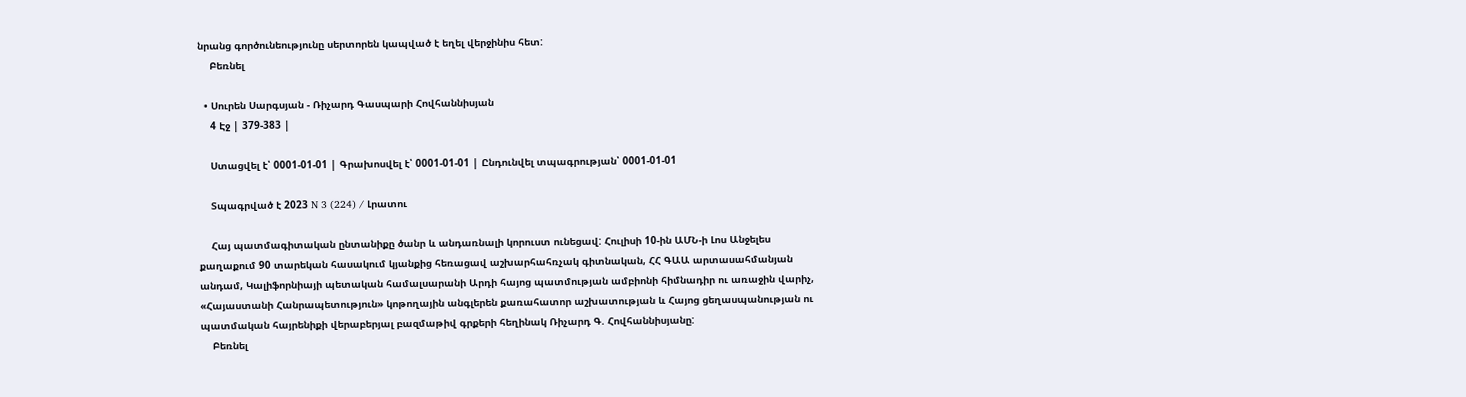նրանց գործունեությունը սերտորեն կապված է եղել վերջինիս հետ:
    Բեռնել

  • Սուրեն Սարգսյան - Ռիչարդ Գասպարի Հովհաննիսյան
    4 Էջ | 379-383 |

    Ստացվել է՝ 0001-01-01 | Գրախոսվել է՝ 0001-01-01 | Ընդունվել տպագրության՝ 0001-01-01

    Տպագրված է 2023 N 3 (224) / Լրատու

    Հայ պատմագիտական ընտանիքը ծանր և անդառնալի կորուստ ունեցավ: Հուլիսի 10-ին ԱՄՆ-ի Լոս Անջելես քաղաքում 90 տարեկան հասակում կյանքից հեռացավ աշխարհահռչակ գիտնական, ՀՀ ԳԱԱ արտասահմանյան անդամ, Կալիֆորնիայի պետական համալսարանի Արդի հայոց պատմության ամբիոնի հիմնադիր ու առաջին վարիչ, «Հայաստանի Հանրապետություն» կոթողային անգլերեն քառահատոր աշխատության և Հայոց ցեղասպանության ու պատմական հայրենիքի վերաբերյալ բազմաթիվ գրքերի հեղինակ Ռիչարդ Գ. Հովհաննիսյանը:
    Բեռնել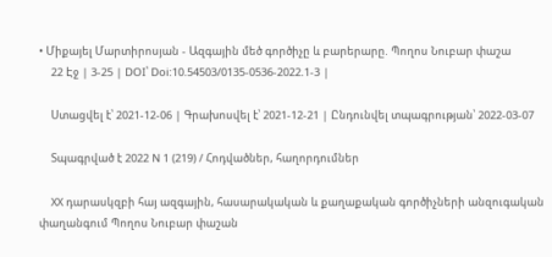• Միքայել Մարտիրոսյան - Ազգային մեծ գործիչը և բարերարը. Պողոս Նուբար փաշա
    22 Էջ | 3-25 | DOI՝ Doi:10.54503/0135-0536-2022.1-3 |

    Ստացվել է՝ 2021-12-06 | Գրախոսվել է՝ 2021-12-21 | Ընդունվել տպագրության՝ 2022-03-07

    Տպագրված է 2022 N 1 (219) / Հոդվածներ, հաղորդումներ

    XX դարասկզբի հայ ազգային, հասարակական և քաղաքական գործիչների անզուգական փաղանգում Պողոս Նուբար փաշան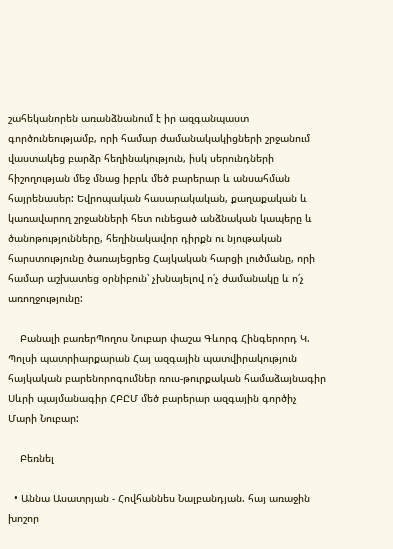շահեկանորեն առանձնանում է իր ազգանպաստ գործունեությամբ, որի համար ժամանակակիցների շրջանում վաստակեց բարձր հեղինակություն, իսկ սերունդների հիշողության մեջ մնաց իբրև մեծ բարերար և անսահման հայրենասեր: Եվրոպական հասարակական, քաղաքական և կառավարող շրջանների հետ ունեցած անձնական կապերը և ծանոթությունները, հեղինակավոր դիրքն ու նյութական հարստությունը ծառայեցրեց Հայկական հարցի լուծմանը, որի համար աշխատեց օրնիբուն՝ չխնայելով ո՛չ ժամանակը և ո՛չ առողջությունը:

    Բանալի բառերՊողոս Նուբար փաշա Գևորգ Հինգերորդ Կ. Պոլսի պատրիարքարան Հայ ազգային պատվիրակություն հայկական բարենորոգումներ ռուս-թուրքական համաձայնագիր Սևրի պայմանագիր ՀԲԸՄ մեծ բարերար ազգային գործիչ Մարի Նուբար:

    Բեռնել

  • Աննա Ասատրյան - Հովհաննես Նալբանդյան. հայ առաջին խոշոր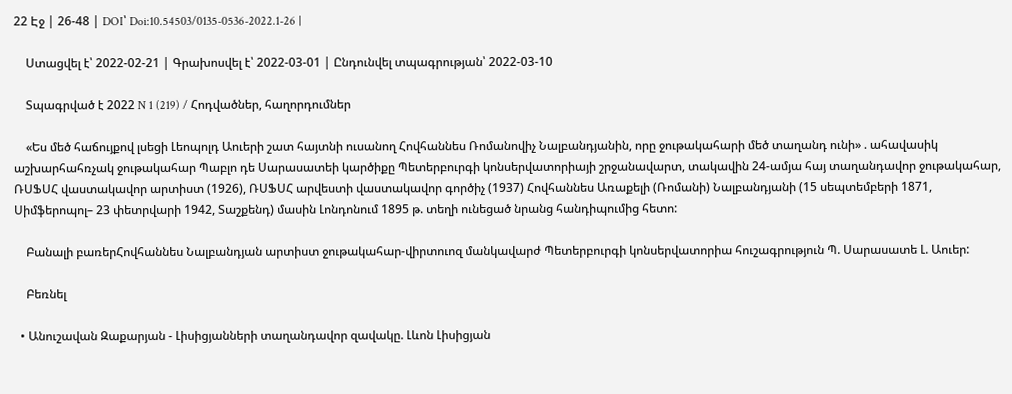22 Էջ | 26-48 | DOI՝ Doi:10.54503/0135-0536-2022.1-26 |

    Ստացվել է՝ 2022-02-21 | Գրախոսվել է՝ 2022-03-01 | Ընդունվել տպագրության՝ 2022-03-10

    Տպագրված է 2022 N 1 (219) / Հոդվածներ, հաղորդումներ

    «Ես մեծ հաճույքով լսեցի Լեոպոլդ Աուերի շատ հայտնի ուսանող Հովհաննես Ռոմանովիչ Նալբանդյանին, որը ջութակահարի մեծ տաղանդ ունի» . ահավասիկ աշխարհահռչակ ջութակահար Պաբլո դե Սարասատեի կարծիքը Պետերբուրգի կոնսերվատորիայի շրջանավարտ, տակավին 24-ամյա հայ տաղանդավոր ջութակահար, ՌՍՖՍՀ վաստակավոր արտիստ (1926), ՌՍՖՍՀ արվեստի վաստակավոր գործիչ (1937) Հովհաննես Առաքելի (Ռոմանի) Նալբանդյանի (15 սեպտեմբերի 1871, Սիմֆերոպոլ– 23 փետրվարի 1942, Տաշքենդ) մասին Լոնդոնում 1895 թ. տեղի ունեցած նրանց հանդիպումից հետո:

    Բանալի բառերՀովհաննես Նալբանդյան արտիստ ջութակահար-վիրտուոզ մանկավարժ Պետերբուրգի կոնսերվատորիա հուշագրություն Պ. Սարասատե Լ. Աուեր:

    Բեռնել

  • Անուշավան Զաքարյան - Լիսիցյանների տաղանդավոր զավակը. Լևոն Լիսիցյան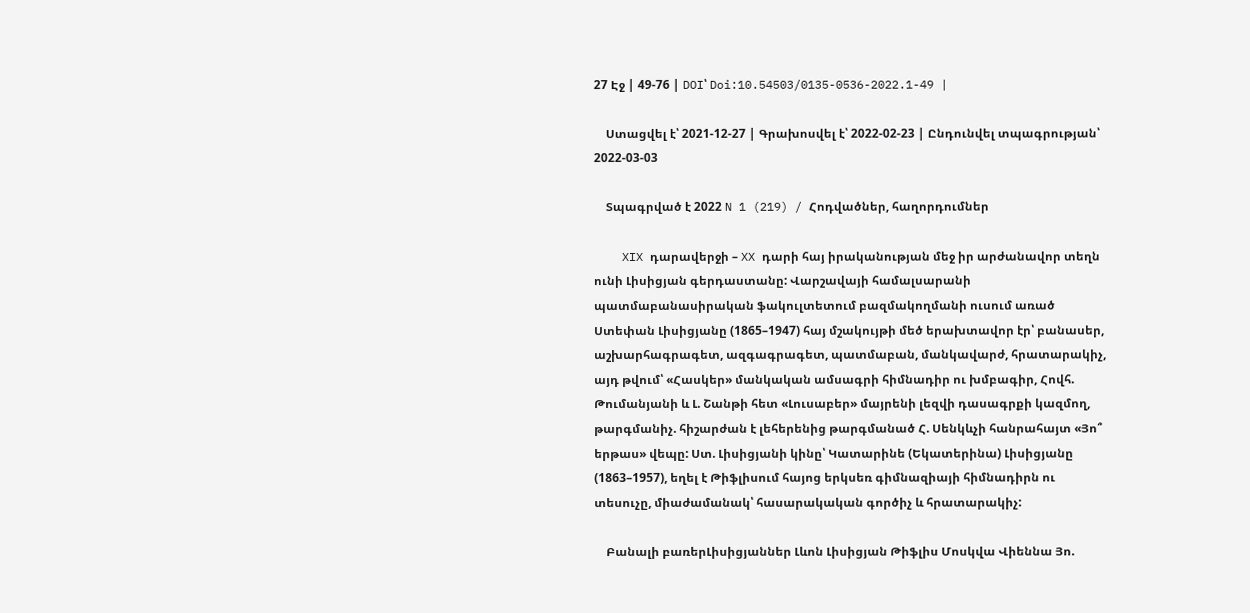27 Էջ | 49-76 | DOI՝ Doi:10.54503/0135-0536-2022.1-49 |

    Ստացվել է՝ 2021-12-27 | Գրախոսվել է՝ 2022-02-23 | Ընդունվել տպագրության՝ 2022-03-03

    Տպագրված է 2022 N 1 (219) / Հոդվածներ, հաղորդումներ

    XIX դարավերջի – XX դարի հայ իրականության մեջ իր արժանավոր տեղն ունի Լիսիցյան գերդաստանը: Վարշավայի համալսարանի պատմաբանասիրական ֆակուլտետում բազմակողմանի ուսում առած Ստեփան Լիսիցյանը (1865–1947) հայ մշակույթի մեծ երախտավոր էր՝ բանասեր, աշխարհագրագետ, ազգագրագետ, պատմաբան, մանկավարժ, հրատարակիչ, այդ թվում՝ «Հասկեր» մանկական ամսագրի հիմնադիր ու խմբագիր, Հովհ. Թումանյանի և Լ. Շանթի հետ «Լուսաբեր» մայրենի լեզվի դասագրքի կազմող, թարգմանիչ. հիշարժան է լեհերենից թարգմանած Հ. Սենկևչի հանրահայտ «Յո՞ երթաս» վեպը: Ստ. Լիսիցյանի կինը՝ Կատարինե (Եկատերինա) Լիսիցյանը (1863–1957), եղել է Թիֆլիսում հայոց երկսեռ գիմնազիայի հիմնադիրն ու տեսուչը, միաժամանակ՝ հասարակական գործիչ և հրատարակիչ:

    Բանալի բառերԼիսիցյաններ Լևոն Լիսիցյան Թիֆլիս Մոսկվա Վիեննա Յո.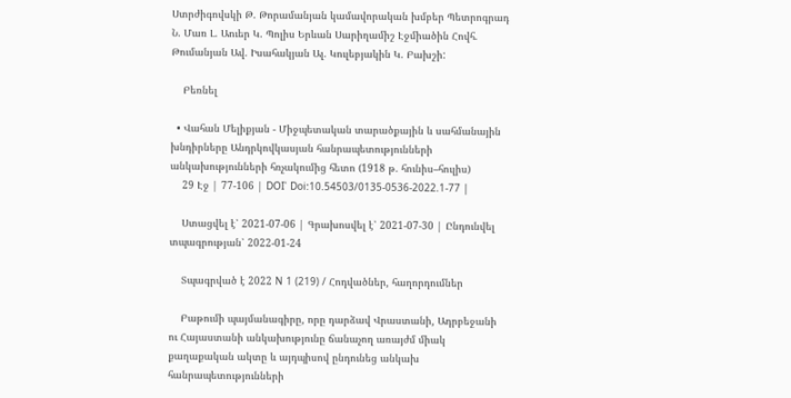Ստրժիգովսկի Թ. Թորամանյան կամավորական խմբեր Պետրոգրադ Ն. Մառ Լ. Աուեր Կ. Պոլիս Երևան Սարիղամիշ Էջմիածին Հովհ. Թումանյան Ավ. Իսահակյան Ալ. Կուլեբյակին Կ. Բախշի:

    Բեռնել

  • Վահան Մելիքյան - Միջպետական տարածքային և սահմանային խնդիրները Անդրկովկասյան հանրապետությունների անկախությունների հռչակումից հետո (1918 թ. հունիս–հուլիս)
    29 Էջ | 77-106 | DOI՝ Doi:10.54503/0135-0536-2022.1-77 |

    Ստացվել է՝ 2021-07-06 | Գրախոսվել է՝ 2021-07-30 | Ընդունվել տպագրության՝ 2022-01-24

    Տպագրված է 2022 N 1 (219) / Հոդվածներ, հաղորդումներ

    Բաթումի պայմանագիրը, որը դարձավ Վրաստանի, Ադրբեջանի ու Հայաստանի անկախությունը ճանաչող առայժմ միակ քաղաքական ակտը և այդպիսով ընդունեց անկախ հանրապետությունների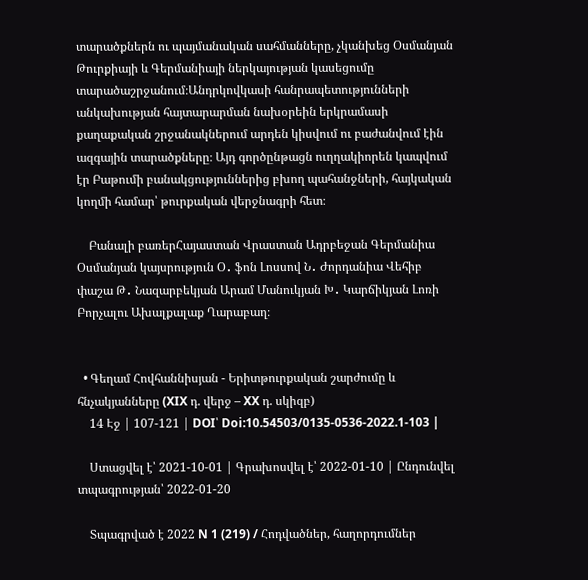տարածքներն ու պայմանական սահմանները, չկանխեց Օսմանյան Թուրքիայի և Գերմանիայի ներկայության կասեցումը տարածաշրջանում։Անդրկովկասի հանրապետությունների անկախության հայտարարման նախօրեին երկրամասի քաղաքական շրջանակներում արդեն կիսվում ու բաժանվում էին ազգային տարածքները։ Այդ գործընթացն ուղղակիորեն կապվում էր Բաթումի բանակցություններից բխող պահանջների, հայկական կողմի համար՝ թուրքական վերջնագրի հետ։

    Բանալի բառերՀայաստան Վրաստան Ադրբեջան Գերմանիա Օսմանյան կայսրություն Օ․ ֆոն Լոսսով Ն․ Ժորդանիա Վեհիբ փաշա Թ․ Նազարբեկյան Արամ Մանուկյան Խ․ Կարճիկյան Լոռի Բորչալու Ախալքալաք Ղարաբաղ։


  • Գեղամ Հովհաննիսյան - Երիտթուրքական շարժումը և հնչակյանները (XIX դ. վերջ – XX դ. սկիզբ)
    14 Էջ | 107-121 | DOI՝ Doi:10.54503/0135-0536-2022.1-103 |

    Ստացվել է՝ 2021-10-01 | Գրախոսվել է՝ 2022-01-10 | Ընդունվել տպագրության՝ 2022-01-20

    Տպագրված է 2022 N 1 (219) / Հոդվածներ, հաղորդումներ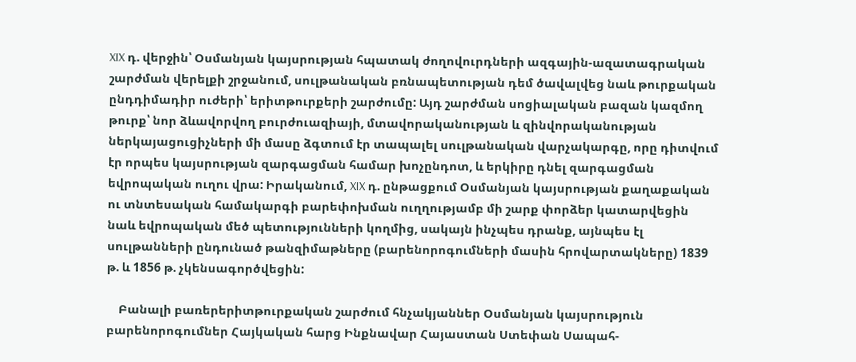XIX դ. վերջին՝ Օսմանյան կայսրության հպատակ ժողովուրդների ազգային-ազատագրական շարժման վերելքի շրջանում, սուլթանական բռնապետության դեմ ծավալվեց նաև թուրքական ընդդիմադիր ուժերի՝ երիտթուրքերի շարժումը: Այդ շարժման սոցիալական բազան կազմող թուրք՝ նոր ձևավորվող բուրժուազիայի, մտավորականության և զինվորականության ներկայացուցիչների մի մասը ձգտում էր տապալել սուլթանական վարչակարգը, որը դիտվում էր որպես կայսրության զարգացման համար խոչընդոտ, և երկիրը դնել զարգացման եվրոպական ուղու վրա: Իրականում, XIX դ. ընթացքում Օսմանյան կայսրության քաղաքական ու տնտեսական համակարգի բարեփոխման ուղղությամբ մի շարք փորձեր կատարվեցին նաև եվրոպական մեծ պետությունների կողմից, սակայն ինչպես դրանք, այնպես էլ սուլթանների ընդունած թանզիմաթները (բարենորոգումների մասին հրովարտակները) 1839 թ. և 1856 թ. չկենսագործվեցին:

    Բանալի բառերերիտթուրքական շարժում հնչակյաններ Օսմանյան կայսրություն բարենորոգումներ Հայկական հարց Ինքնավար Հայաստան Ստեփան Սապահ-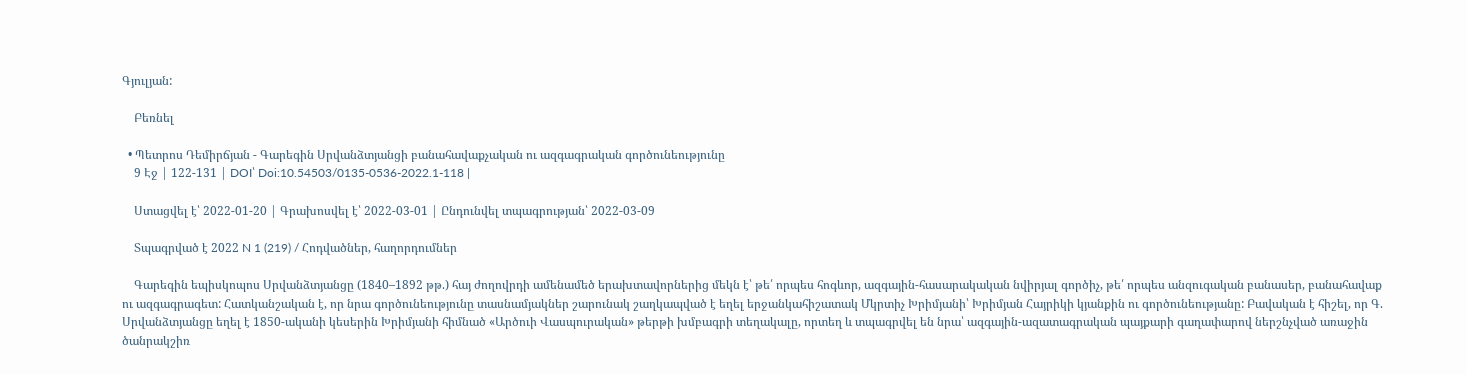Գյուլյան:

    Բեռնել

  • Պետրոս Դեմիրճյան - Գարեգին Սրվանձտյանցի բանահավաքչական ու ազգագրական գործունեությունը
    9 Էջ | 122-131 | DOI՝ Doi:10.54503/0135-0536-2022.1-118 |

    Ստացվել է՝ 2022-01-20 | Գրախոսվել է՝ 2022-03-01 | Ընդունվել տպագրության՝ 2022-03-09

    Տպագրված է 2022 N 1 (219) / Հոդվածներ, հաղորդումներ

    Գարեգին եպիսկոպոս Սրվանձտյանցը (1840–1892 թթ.) հայ ժողովրդի ամենամեծ երախտավորներից մեկն է՝ թե՛ որպես հոգևոր, ազգային-հասարակական նվիրյալ գործիչ, թե՛ որպես անզուգական բանասեր, բանահավաք ու ազգագրագետ: Հատկանշական է, որ նրա գործունեությունը տասնամյակներ շարունակ շաղկապված է եղել երջանկահիշատակ Մկրտիչ Խրիմյանի՝ Խրիմյան Հայրիկի կյանքին ու գործունեությանը: Բավական է հիշել, որ Գ. Սրվանձտյանցը եղել է 1850-ականի կեսերին Խրիմյանի հիմնած «Արծուի Վասպուրական» թերթի խմբագրի տեղակալը, որտեղ և տպագրվել են նրա՝ ազգային-ազատագրական պայքարի գաղափարով ներշնչված առաջին ծանրակշիռ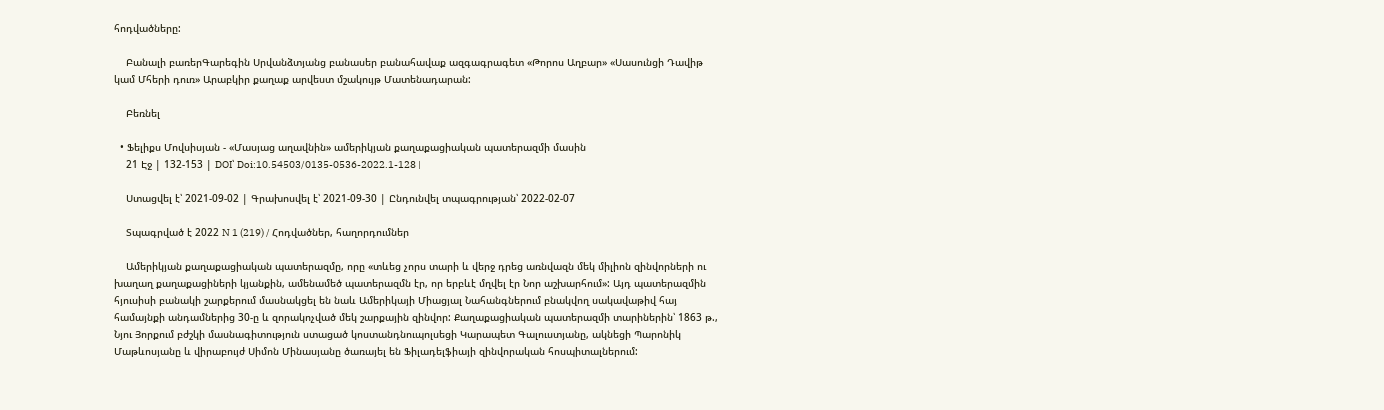հոդվածները:

    Բանալի բառերԳարեգին Սրվանձտյանց բանասեր բանահավաք ազգագրագետ «Թորոս Աղբար» «Սասունցի Դավիթ կամ Մհերի դուռ» Արաբկիր քաղաք արվեստ մշակույթ Մատենադարան:

    Բեռնել

  • Ֆելիքս Մովսիսյան - «Մասյաց աղավնին» ամերիկյան քաղաքացիական պատերազմի մասին
    21 Էջ | 132-153 | DOI՝ Doi:10.54503/0135-0536-2022.1-128 |

    Ստացվել է՝ 2021-09-02 | Գրախոսվել է՝ 2021-09-30 | Ընդունվել տպագրության՝ 2022-02-07

    Տպագրված է 2022 N 1 (219) / Հոդվածներ, հաղորդումներ

    Ամերիկյան քաղաքացիական պատերազմը, որը «տևեց չորս տարի և վերջ դրեց առնվազն մեկ միլիոն զինվորների ու խաղաղ քաղաքացիների կյանքին, ամենամեծ պատերազմն էր, որ երբևէ մղվել էր Նոր աշխարհում»: Այդ պատերազմին հյուսիսի բանակի շարքերում մասնակցել են նաև Ամերիկայի Միացյալ Նահանգներում բնակվող սակավաթիվ հայ համայնքի անդամներից 30-ը և զորակոչված մեկ շարքային զինվոր: Քաղաքացիական պատերազմի տարիներին՝ 1863 թ., Նյու Յորքում բժշկի մասնագիտություն ստացած կոստանդնուպոլսեցի Կարապետ Գալուստյանը, ակնեցի Պարոնիկ Մաթևոսյանը և վիրաբույժ Սիմոն Մինասյանը ծառայել են Ֆիլադելֆիայի զինվորական հոսպիտալներում: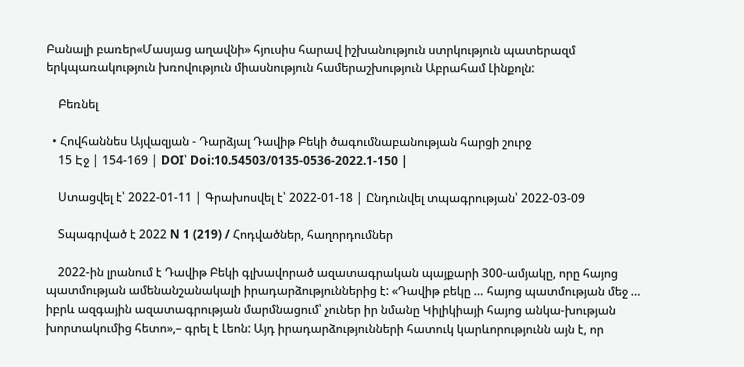Բանալի բառեր«Մասյաց աղավնի» հյուսիս հարավ իշխանություն ստրկություն պատերազմ երկպառակություն խռովություն միասնություն համերաշխություն Աբրահամ Լինքոլն:

    Բեռնել

  • Հովհաննես Այվազյան - Դարձյալ Դավիթ Բեկի ծագումնաբանության հարցի շուրջ
    15 Էջ | 154-169 | DOI՝ Doi:10.54503/0135-0536-2022.1-150 |

    Ստացվել է՝ 2022-01-11 | Գրախոսվել է՝ 2022-01-18 | Ընդունվել տպագրության՝ 2022-03-09

    Տպագրված է 2022 N 1 (219) / Հոդվածներ, հաղորդումներ

    2022-ին լրանում է Դավիթ Բեկի գլխավորած ազատագրական պայքարի 300-ամյակը, որը հայոց պատմության ամենանշանակալի իրադարձություններից է: «Դավիթ բեկը … հայոց պատմության մեջ … իբրև ազգային ազատագրության մարմնացում՝ չուներ իր նմանը Կիլիկիայի հայոց անկա-խության խորտակումից հետո»,– գրել է Լեոն: Այդ իրադարձությունների հատուկ կարևորությունն այն է, որ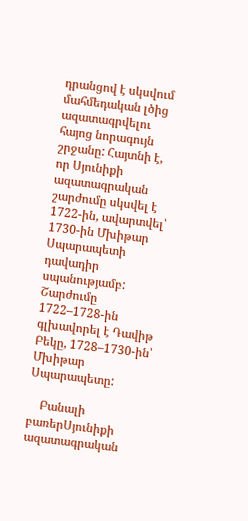դրանցով է սկսվում մահմեդական լծից ազատագրվելու հայոց նորագույն շրջանը: Հայտնի է, որ Սյունիքի ազատագրական շարժումը սկսվել է 1722-ին, ավարտվել՝ 1730-ին Մխիթար Սպարապետի դավադիր սպանությամբ: Շարժումը 1722–1728-ին գլխավորել է Դավիթ Բեկը, 1728–1730-ին՝ Մխիթար Սպարապետը:

    Բանալի բառերՍյունիքի ազատագրական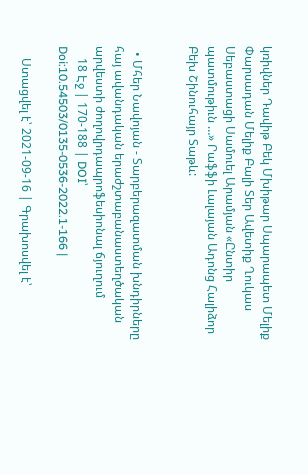կռիվներ Դավիթ Բեկ Մխիթար Սպարապետ Մելիք Փարսադան Մելիք Բալի Տեր Ավետիք Ղուկաս Սեբաստացի Սամուել Արամյան «Ընտիր պատմութիւն …» Րաֆֆի Լալայան Ադոնց Հալիձոր Բեխ Շինուհայր Տաթև:


  • Մհեր Նավոյան - Տարբերազատման խնդիրները հայ ավանդական երաժշտաբանաստեղծական արվեստի ժողովրդապրոֆեսիոնալ ճյուղում
    18 Էջ | 170-188 | DOI՝ Doi:10.54503/0135-0536-2022.1-166 |

    Ստացվել է՝ 2021-09-16 | Գրախոսվել է՝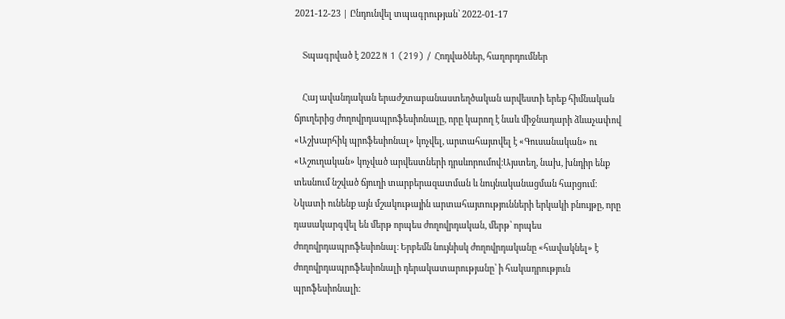2021-12-23 | Ընդունվել տպագրության՝ 2022-01-17

    Տպագրված է 2022 N 1 (219) / Հոդվածներ, հաղորդումներ

    Հայ ավանդական երաժշտաբանաստեղծական արվեստի երեք հիմնական ճյուղերից ժողովրդապրոֆեսիոնալը, որը կարող է նաև միջնադարի ձևաչափով «Աշխարհիկ պրոֆեսիոնալ» կոչվել, արտահայտվել է «Գուսանական» ու «Աշուղական» կոչված արվեստների դրսևորումով։Այստեղ, նախ, խնդիր ենք տեսնում նշված ճյուղի տարբերազատման և նույնականացման հարցում։ Նկատի ունենք այն մշակութային արտահայտությունների երկակի բնույթը, որը դասակարգվել են մերթ որպես ժողովրդական, մերթ՝ որպես ժողովրդապրոֆեսիոնալ։ Երբեմն նույնիսկ ժողովրդականը «հավակնել» է ժողովրդապրոֆեսիոնալի դերակատարությանը՝ ի հակադրություն պրոֆեսիոնալի։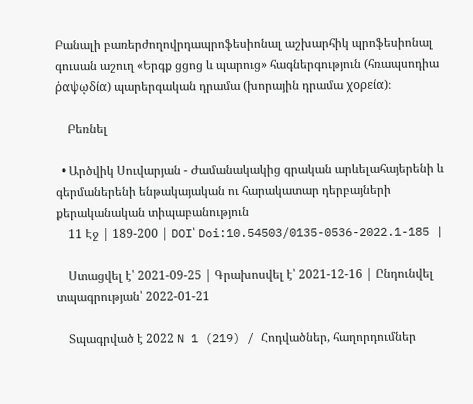Բանալի բառերժողովրդապրոֆեսիոնալ աշխարհիկ պրոֆեսիոնալ գուսան աշուղ «Երգք ցցոց և պարուց» հագներգություն (հռապսոդիա ῥαψῳδία) պարերգական դրամա (խորային դրամա χορεία)։

    Բեռնել

  • Արծվիկ Սուվարյան - Ժամանակակից գրական արևելահայերենի և գերմաներենի ենթակայական ու հարակատար դերբայների քերականական տիպաբանություն
    11 Էջ | 189-200 | DOI՝ Doi:10.54503/0135-0536-2022.1-185 |

    Ստացվել է՝ 2021-09-25 | Գրախոսվել է՝ 2021-12-16 | Ընդունվել տպագրության՝ 2022-01-21

    Տպագրված է 2022 N 1 (219) / Հոդվածներ, հաղորդումներ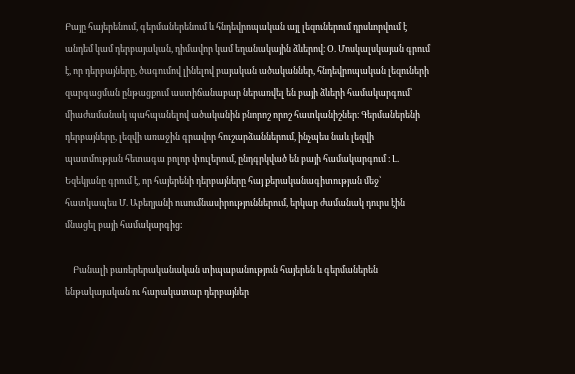Բայը հայերենում, գերմաներենում և հնդեվրոպական այլ լեզուներում դրսևորվում է անդեմ կամ դերբայական, դիմավոր կամ եղանակային ձևերով։ Օ. Մոսկալսկայան գրում է, որ դերբայները, ծագումով լինելով բայական ածականներ, հնդեվրոպական լեզուների զարգացման ընթացքում աստիճանաբար ներառվել են բայի ձևերի համակարգում՝ միաժամանակ պահպանելով ածականին բնորոշ որոշ հատկանիշներ։ Գերմաներենի դերբայները, լեզվի առաջին գրավոր հուշարձաններում, ինչպես նաև լեզվի պատմության հետագա բոլոր փուլերում, ընդգրկված են բայի համակարգում ։ Լ. Եզեկյանը գրում է, որ հայերենի դերբայները հայ քերականագիտության մեջ՝ հատկապես Մ. Աբեղյանի ուսումնասիրություններում, երկար ժամանակ դուրս էին մնացել բայի համակարգից։

    Բանալի բառերերականական տիպաբանություն հայերեն և գերմաներեն ենթակայական ու հարակատար դերբայներ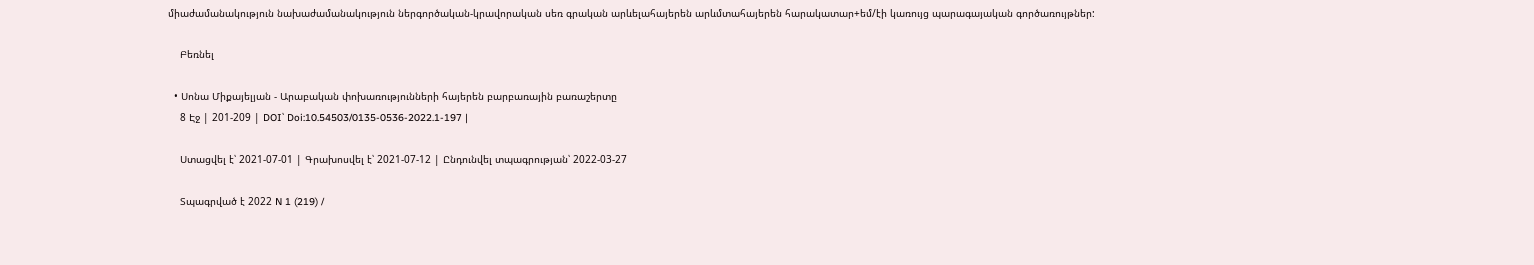միաժամանակություն նախաժամանակություն ներգործական-կրավորական սեռ գրական արևելահայերեն արևմտահայերեն հարակատար+եմ/էի կառույց պարագայական գործառույթներ:

    Բեռնել

  • Սոնա Միքայելյան - Արաբական փոխառությունների հայերեն բարբառային բառաշերտը
    8 Էջ | 201-209 | DOI՝ Doi:10.54503/0135-0536-2022.1-197 |

    Ստացվել է՝ 2021-07-01 | Գրախոսվել է՝ 2021-07-12 | Ընդունվել տպագրության՝ 2022-03-27

    Տպագրված է 2022 N 1 (219) /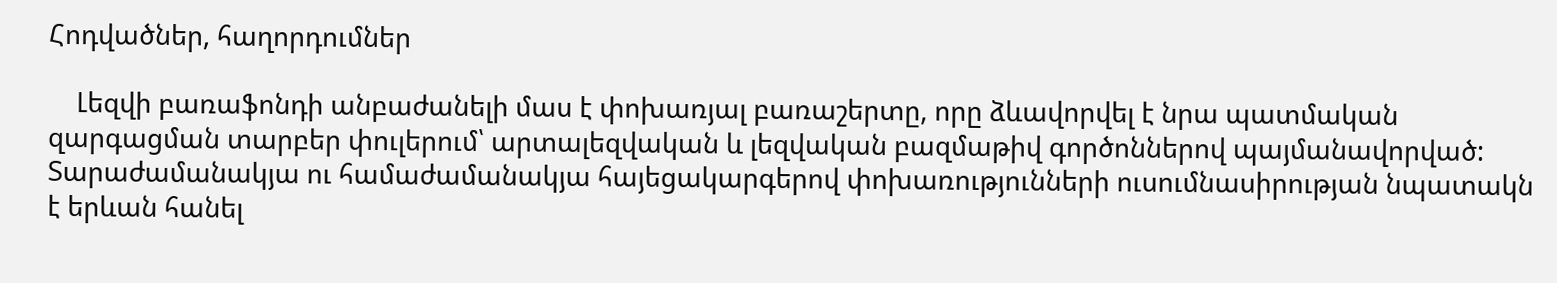Հոդվածներ, հաղորդումներ

    Լեզվի բառաֆոնդի անբաժանելի մաս է փոխառյալ բառաշերտը, որը ձևավորվել է նրա պատմական զարգացման տարբեր փուլերում՝ արտալեզվական և լեզվական բազմաթիվ գործոններով պայմանավորված: Տարաժամանակյա ու համաժամանակյա հայեցակարգերով փոխառությունների ուսումնասիրության նպատակն է երևան հանել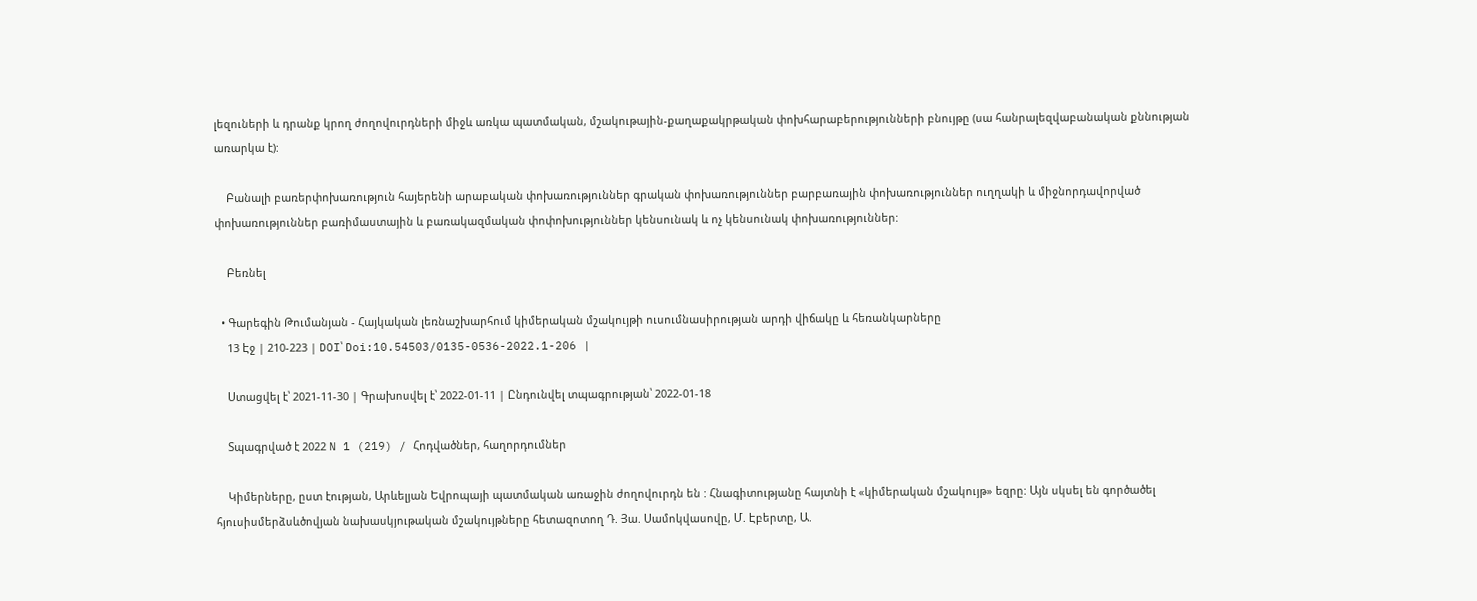լեզուների և դրանք կրող ժողովուրդների միջև առկա պատմական, մշակութային-քաղաքակրթական փոխհարաբերությունների բնույթը (սա հանրալեզվաբանական քննության առարկա է):

    Բանալի բառերփոխառություն հայերենի արաբական փոխառություններ գրական փոխառություններ բարբառային փոխառություններ ուղղակի և միջնորդավորված փոխառություններ բառիմաստային և բառակազմական փոփոխություններ կենսունակ և ոչ կենսունակ փոխառություններ:

    Բեռնել

  • Գարեգին Թումանյան - Հայկական լեռնաշխարհում կիմերական մշակույթի ուսումնասիրության արդի վիճակը և հեռանկարները
    13 Էջ | 210-223 | DOI՝ Doi:10.54503/0135-0536-2022.1-206 |

    Ստացվել է՝ 2021-11-30 | Գրախոսվել է՝ 2022-01-11 | Ընդունվել տպագրության՝ 2022-01-18

    Տպագրված է 2022 N 1 (219) / Հոդվածներ, հաղորդումներ

    Կիմերները, ըստ էության, Արևելյան Եվրոպայի պատմական առաջին ժողովուրդն են : Հնագիտությանը հայտնի է «կիմերական մշակույթ» եզրը: Այն սկսել են գործածել հյուսիսմերձսևծովյան նախասկյութական մշակույթները հետազոտող Դ. Յա. Սամոկվասովը, Մ. Էբերտը, Ա.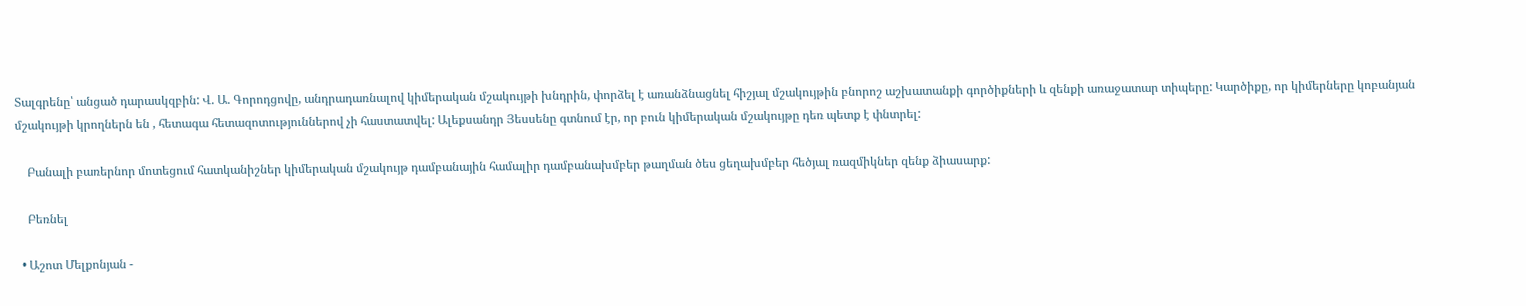Տալգրենը՝ անցած դարասկզբին: Վ. Ա. Գորոդցովը, անդրադառնալով կիմերական մշակույթի խնդրին, փորձել է առանձնացնել հիշյալ մշակույթին բնորոշ աշխատանքի գործիքների և զենքի առաջատար տիպերը: Կարծիքը, որ կիմերները կոբանյան մշակույթի կրողներն են , հետագա հետազոտություններով չի հաստատվել: Ալեքսանդր Յեսսենը գտնում էր, որ բուն կիմերական մշակույթը դեռ պետք է փնտրել:

    Բանալի բառերնոր մոտեցում հատկանիշներ կիմերական մշակույթ դամբանային համալիր դամբանախմբեր թաղման ծես ցեղախմբեր հեծյալ ռազմիկներ զենք ձիասարք:

    Բեռնել

  • Աշոտ Մելքոնյան -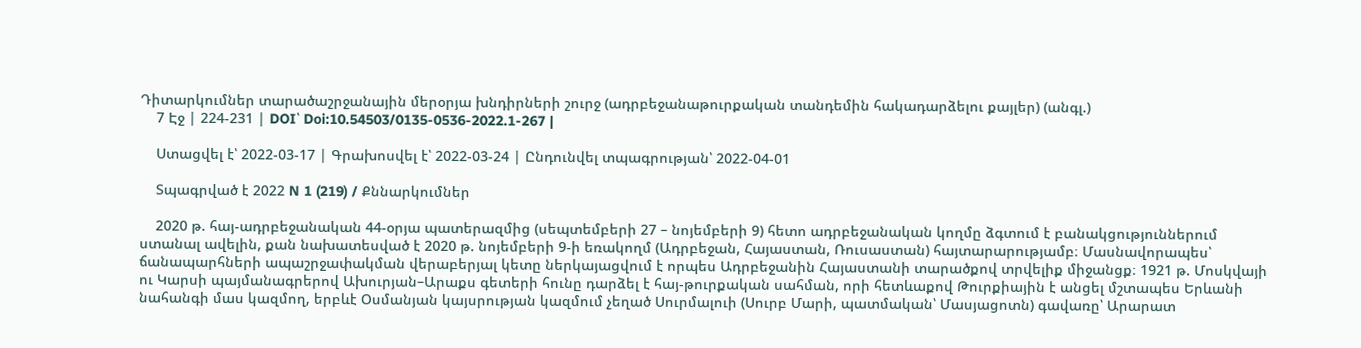Դիտարկումներ տարածաշրջանային մերօրյա խնդիրների շուրջ (ադրբեջանաթուրքական տանդեմին հակադարձելու քայլեր) (անգլ.)
    7 Էջ | 224-231 | DOI՝ Doi:10.54503/0135-0536-2022.1-267 |

    Ստացվել է՝ 2022-03-17 | Գրախոսվել է՝ 2022-03-24 | Ընդունվել տպագրության՝ 2022-04-01

    Տպագրված է 2022 N 1 (219) / Քննարկումներ

    2020 թ. հայ-ադրբեջանական 44-օրյա պատերազմից (սեպտեմբերի 27 – նոյեմբերի 9) հետո ադրբեջանական կողմը ձգտում է բանակցություններում ստանալ ավելին, քան նախատեսված է 2020 թ. նոյեմբերի 9-ի եռակողմ (Ադրբեջան, Հայաստան, Ռուսաստան) հայտարարությամբ։ Մասնավորապես՝ ճանապարհների ապաշրջափակման վերաբերյալ կետը ներկայացվում է որպես Ադրբեջանին Հայաստանի տարածքով տրվելիք միջանցք։ 1921 թ. Մոսկվայի ու Կարսի պայմանագրերով Ախուրյան–Արաքս գետերի հունը դարձել է հայ-թուրքական սահման, որի հետևաքով Թուրքիային է անցել մշտապես Երևանի նահանգի մաս կազմող, երբևէ Օսմանյան կայսրության կազմում չեղած Սուրմալուի (Սուրբ Մարի, պատմական՝ Մասյացոտն) գավառը՝ Արարատ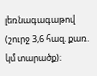լեռնագագաթով (շուրջ 3,6 հազ. քառ. կմ տարածք)։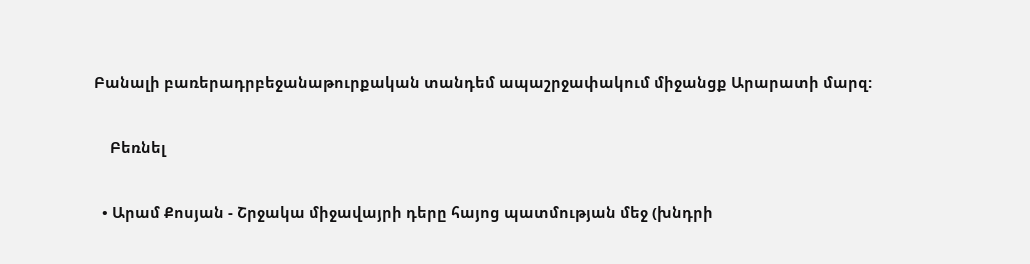Բանալի բառերադրբեջանաթուրքական տանդեմ ապաշրջափակում միջանցք Արարատի մարզ:

    Բեռնել

  • Արամ Քոսյան - Շրջակա միջավայրի դերը հայոց պատմության մեջ (խնդրի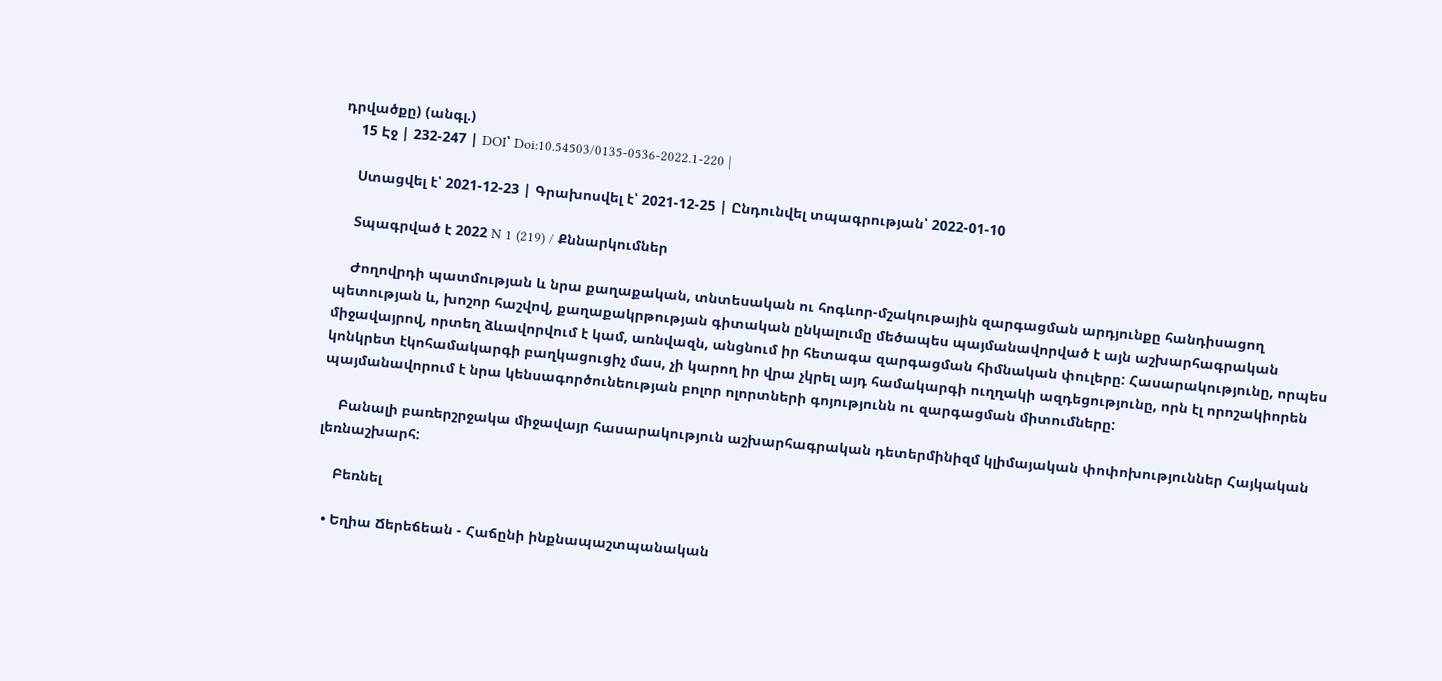դրվածքը) (անգլ.)
    15 Էջ | 232-247 | DOI՝ Doi:10.54503/0135-0536-2022.1-220 |

    Ստացվել է՝ 2021-12-23 | Գրախոսվել է՝ 2021-12-25 | Ընդունվել տպագրության՝ 2022-01-10

    Տպագրված է 2022 N 1 (219) / Քննարկումներ

    Ժողովրդի պատմության և նրա քաղաքական, տնտեսական ու հոգևոր-մշակութային զարգացման արդյունքը հանդիսացող պետության և, խոշոր հաշվով, քաղաքակրթության գիտական ընկալումը մեծապես պայմանավորված է այն աշխարհագրական միջավայրով, որտեղ ձևավորվում է կամ, առնվազն, անցնում իր հետագա զարգացման հիմնական փուլերը: Հասարակությունը, որպես կոնկրետ էկոհամակարգի բաղկացուցիչ մաս, չի կարող իր վրա չկրել այդ համակարգի ուղղակի ազդեցությունը, որն էլ որոշակիորեն պայմանավորում է նրա կենսագործունեության բոլոր ոլորտների գոյությունն ու զարգացման միտումները:

    Բանալի բառերշրջակա միջավայր հասարակություն աշխարհագրական դետերմինիզմ կլիմայական փոփոխություններ Հայկական լեռնաշխարհ:

    Բեռնել

  • Եղիա Ճերեճեան - Հաճընի ինքնապաշտպանական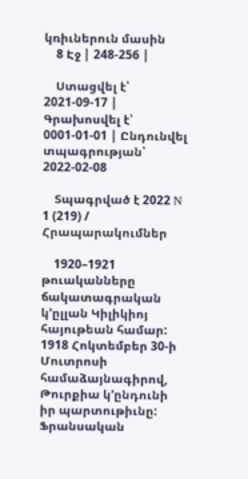կռիւներուն մասին
    8 Էջ | 248-256 |

    Ստացվել է՝ 2021-09-17 | Գրախոսվել է՝ 0001-01-01 | Ընդունվել տպագրության՝ 2022-02-08

    Տպագրված է 2022 N 1 (219) / Հրապարակումներ

    1920–1921 թուականները ճակատագրական կ՚ըլլան Կիլիկիոյ հայութեան համար: 1918 Հոկտեմբեր 30-ի Մուտրոսի համաձայնագիրով, Թուրքիա կ՚ընդունի իր պարտութիւնը: Ֆրանսական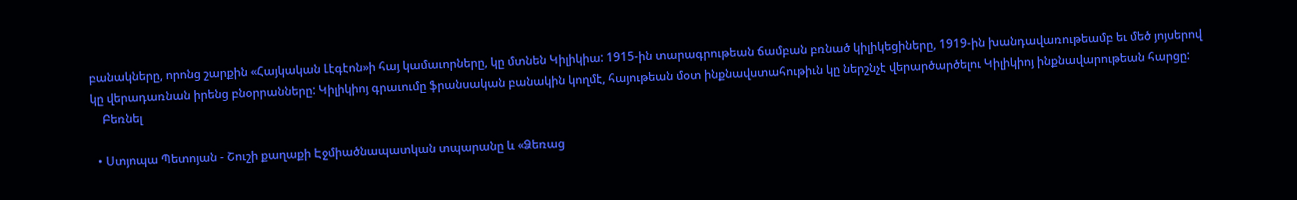բանակները, որոնց շարքին «Հայկական Լէգէոն»ի հայ կամաւորները, կը մտնեն Կիլիկիա: 1915-ին տարագրութեան ճամբան բռնած կիլիկեցիները, 1919-ին խանդավառութեամբ եւ մեծ յոյսերով կը վերադառնան իրենց բնօրրանները: Կիլիկիոյ գրաւումը ֆրանսական բանակին կողմէ, հայութեան մօտ ինքնավստահութիւն կը ներշնչէ վերարծարծելու Կիլիկիոյ ինքնավարութեան հարցը:
    Բեռնել

  • Ստյոպա Պետոյան - Շուշի քաղաքի Էջմիածնապատկան տպարանը և «Ձեռաց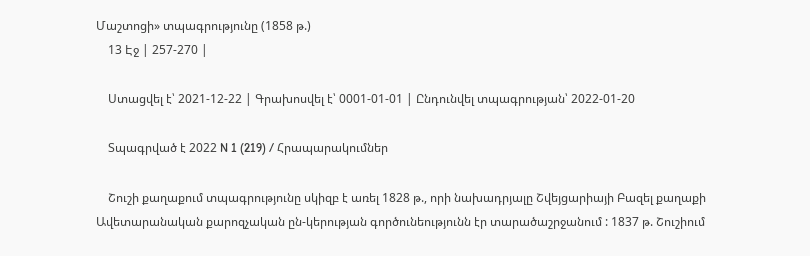Մաշտոցի» տպագրությունը (1858 թ.)
    13 Էջ | 257-270 |

    Ստացվել է՝ 2021-12-22 | Գրախոսվել է՝ 0001-01-01 | Ընդունվել տպագրության՝ 2022-01-20

    Տպագրված է 2022 N 1 (219) / Հրապարակումներ

    Շուշի քաղաքում տպագրությունը սկիզբ է առել 1828 թ., որի նախադրյալը Շվեյցարիայի Բազել քաղաքի Ավետարանական քարոզչական ըն-կերության գործունեությունն էր տարածաշրջանում : 1837 թ. Շուշիում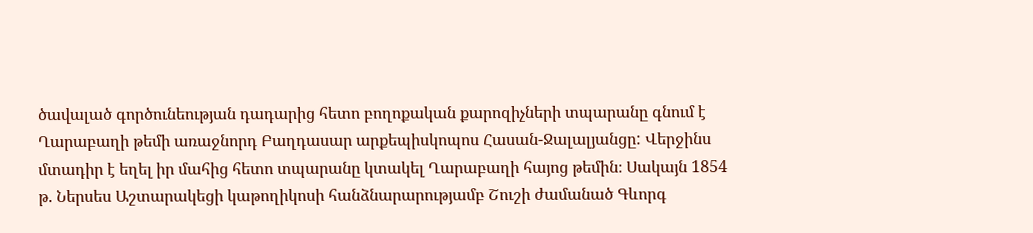ծավալած գործունեության դադարից հետո բողոքական քարոզիչների տպարանը գնում է Ղարաբաղի թեմի առաջնորդ Բաղդասար արքեպիսկոպոս Հասան-Ջալալյանցը: Վերջինս մտադիր է եղել իր մահից հետո տպարանը կտակել Ղարաբաղի հայոց թեմին։ Սակայն 1854 թ. Ներսես Աշտարակեցի կաթողիկոսի հանձնարարությամբ Շուշի ժամանած Գևորգ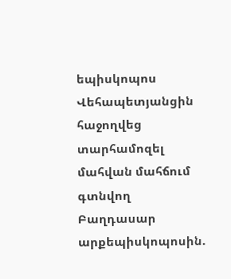եպիսկոպոս Վեհապետյանցին հաջողվեց տարհամոզել մահվան մահճում գտնվող Բաղդասար արքեպիսկոպոսին.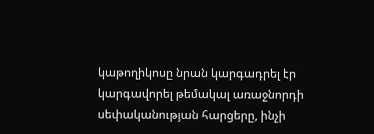կաթողիկոսը նրան կարգադրել էր կարգավորել թեմակալ առաջնորդի սեփականության հարցերը, ինչի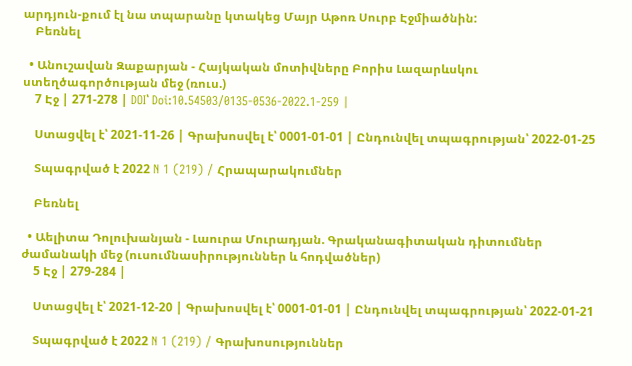արդյուն-քում էլ նա տպարանը կտակեց Մայր Աթոռ Սուրբ Էջմիածնին:
    Բեռնել

  • Անուշավան Զաքարյան - Հայկական մոտիվները Բորիս Լազարևսկու ստեղծագործության մեջ (ռուս.)
    7 Էջ | 271-278 | DOI՝ Doi:10.54503/0135-0536-2022.1-259 |

    Ստացվել է՝ 2021-11-26 | Գրախոսվել է՝ 0001-01-01 | Ընդունվել տպագրության՝ 2022-01-25

    Տպագրված է 2022 N 1 (219) / Հրապարակումներ

    Բեռնել

  • Աելիտա Դոլուխանյան - Լաուրա Մուրադյան. Գրականագիտական դիտումներ ժամանակի մեջ (ուսումնասիրություններ և հոդվածներ)
    5 Էջ | 279-284 |

    Ստացվել է՝ 2021-12-20 | Գրախոսվել է՝ 0001-01-01 | Ընդունվել տպագրության՝ 2022-01-21

    Տպագրված է 2022 N 1 (219) / Գրախոսություններ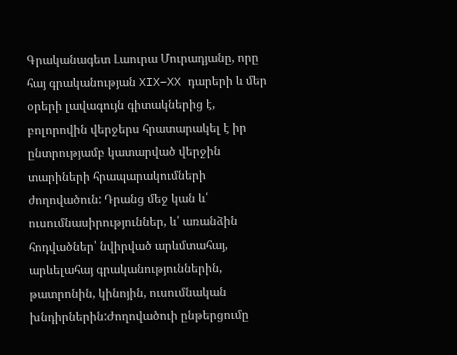Գրականագետ Լաուրա Մուրադյանը, որը հայ գրականության XIX–XX դարերի և մեր օրերի լավագույն գիտակներից է, բոլորովին վերջերս հրատարակել է իր ընտրությամբ կատարված վերջին տարիների հրապարակումների ժողովածուն: Դրանց մեջ կան և՛ ուսումնասիրություններ, և՛ առանձին հոդվածներ՝ նվիրված արևմտահայ, արևելահայ գրականություններին, թատրոնին, կինոյին, ուսումնական խնդիրներին:Ժողովածուի ընթերցումը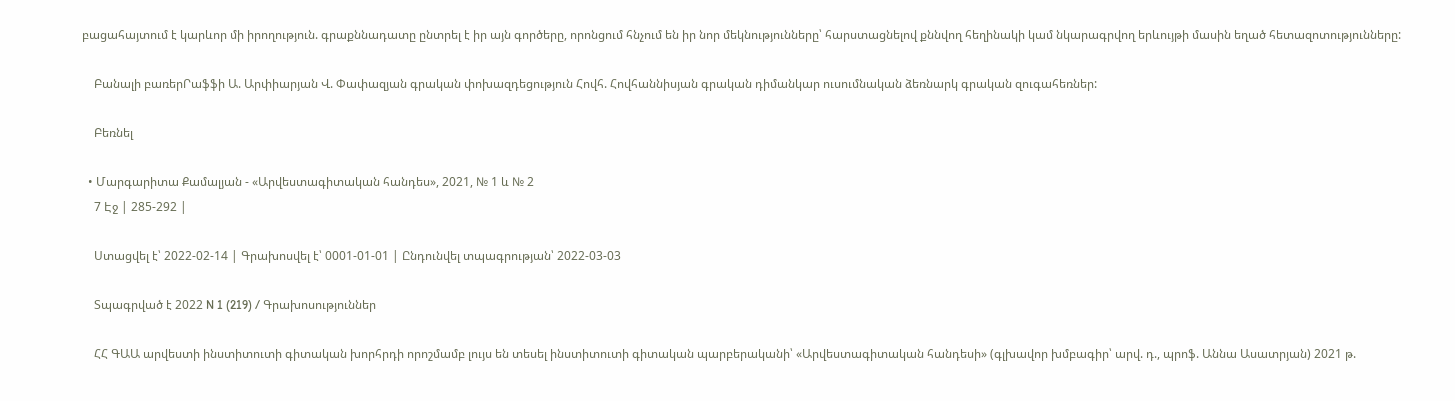բացահայտում է կարևոր մի իրողություն. գրաքննադատը ընտրել է իր այն գործերը, որոնցում հնչում են իր նոր մեկնությունները՝ հարստացնելով քննվող հեղինակի կամ նկարագրվող երևույթի մասին եղած հետազոտությունները:

    Բանալի բառերՐաֆֆի Ա. Արփիարյան Վ. Փափազյան գրական փոխազդեցություն Հովհ. Հովհաննիսյան գրական դիմանկար ուսումնական ձեռնարկ գրական զուգահեռներ:

    Բեռնել

  • Մարգարիտա Քամալյան - «Արվեստագիտական հանդես», 2021, № 1 և № 2
    7 Էջ | 285-292 |

    Ստացվել է՝ 2022-02-14 | Գրախոսվել է՝ 0001-01-01 | Ընդունվել տպագրության՝ 2022-03-03

    Տպագրված է 2022 N 1 (219) / Գրախոսություններ

    ՀՀ ԳԱԱ արվեստի ինստիտուտի գիտական խորհրդի որոշմամբ լույս են տեսել ինստիտուտի գիտական պարբերականի՝ «Արվեստագիտական հանդեսի» (գլխավոր խմբագիր՝ արվ. դ., պրոֆ. Աննա Ասատրյան) 2021 թ.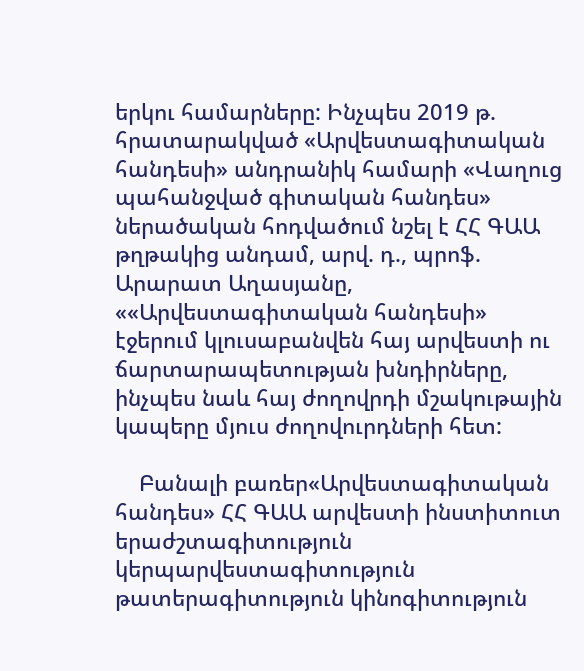երկու համարները: Ինչպես 2019 թ. հրատարակված «Արվեստագիտական հանդեսի» անդրանիկ համարի «Վաղուց պահանջված գիտական հանդես» ներածական հոդվածում նշել է ՀՀ ԳԱԱ թղթակից անդամ, արվ. դ., պրոֆ. Արարատ Աղասյանը, ««Արվեստագիտական հանդեսի» էջերում կլուսաբանվեն հայ արվեստի ու ճարտարապետության խնդիրները, ինչպես նաև հայ ժողովրդի մշակութային կապերը մյուս ժողովուրդների հետ:

    Բանալի բառեր«Արվեստագիտական հանդես» ՀՀ ԳԱԱ արվեստի ինստիտուտ երաժշտագիտություն կերպարվեստագիտություն թատերագիտություն կինոգիտություն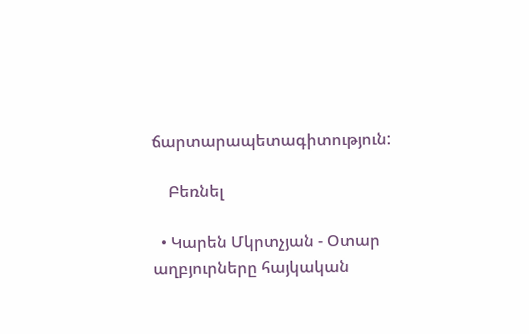ճարտարապետագիտություն:

    Բեռնել

  • Կարեն Մկրտչյան - Օտար աղբյուրները հայկական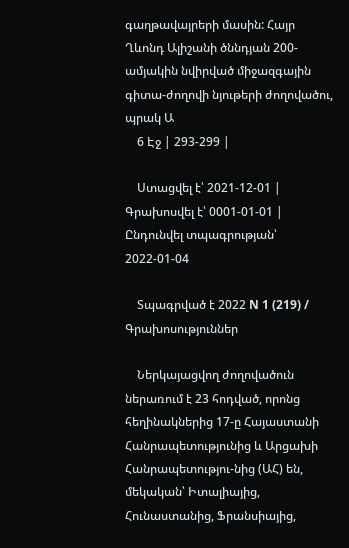գաղթավայրերի մասին: Հայր Ղևոնդ Ալիշանի ծննդյան 200-ամյակին նվիրված միջազգային գիտա-ժողովի նյութերի ժողովածու, պրակ Ա
    6 Էջ | 293-299 |

    Ստացվել է՝ 2021-12-01 | Գրախոսվել է՝ 0001-01-01 | Ընդունվել տպագրության՝ 2022-01-04

    Տպագրված է 2022 N 1 (219) / Գրախոսություններ

    Ներկայացվող ժողովածուն ներառում է 23 հոդված, որոնց հեղինակներից 17-ը Հայաստանի Հանրապետությունից և Արցախի Հանրապետությու-նից (ԱՀ) են, մեկական՝ Իտալիայից, Հունաստանից, Ֆրանսիայից,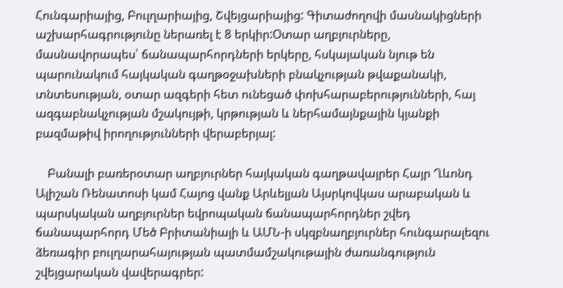Հունգարիայից, Բուլղարիայից, Շվեյցարիայից: Գիտաժողովի մասնակիցների աշխարհագրությունը ներառել է 8 երկիր:Օտար աղբյուրները, մասնավորապես՝ ճանապարհորդների երկերը, հսկայական նյութ են պարունակում հայկական գաղթօջախների բնակչության թվաքանակի, տնտեսության, օտար ազգերի հետ ունեցած փոխհարաբերությունների, հայ ազգաբնակչության մշակույթի, կրթության և ներհամայնքային կյանքի բազմաթիվ իրողությունների վերաբերյալ:

    Բանալի բառերօտար աղբյուրներ հայկական գաղթավայրեր Հայր Ղևոնդ Ալիշան Ռենատոսի կամ Հայոց վանք Արևելյան Այսրկովկաս արաբական և պարսկական աղբյուրներ եվրոպական ճանապարհորդներ շվեդ ճանապարհորդ Մեծ Բրիտանիայի և ԱՄՆ-ի սկզբնաղբյուրներ հունգարալեզու ձեռագիր բուլղարահայության պատմամշակութային ժառանգություն շվեյցարական վավերագրեր: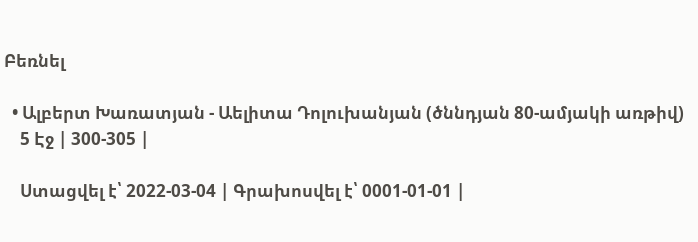Բեռնել

  • Ալբերտ Խառատյան - Աելիտա Դոլուխանյան (ծննդյան 80-ամյակի առթիվ)
    5 Էջ | 300-305 |

    Ստացվել է՝ 2022-03-04 | Գրախոսվել է՝ 0001-01-01 |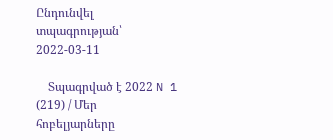Ընդունվել տպագրության՝ 2022-03-11

    Տպագրված է 2022 N 1 (219) / Մեր հոբելյարները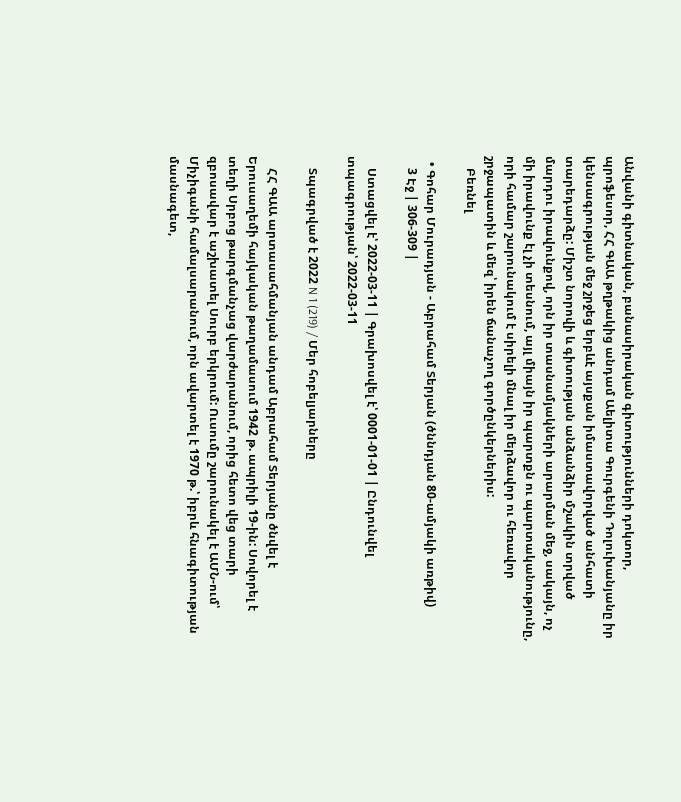Անվանի գիտնական, բանասիրական գիտությունների դոկտոր, պրոֆեսոր, ՀՀ ԳԱԱ թղթակից անդամ Աելիտա Գուրգենի Դոլուխանյանը իր կենսագրության մեջ շրջեց երբևէ այսքան իմաստավորված անհատի տարեդարձը: Միշտ նորովի և գիտության անձանձիր մշակին տրված մարդու իրավունքով, որն իր տասնամյակների արարման մեջ, սակայն, ոչ մի իրավունք էլ չի տեսնում, այլ միայն իր պարտքն ու պարտականությունը, որի համար շարունակում է սիրելի մնալ իր մերձավոր ու հեռավոր շրջապատին և մեզ՝ իրեն ճանաչող գործընկերներիս:
    Բեռնել

  • Գոհար Մուրադյան - Աբրահամ Տերյան (ծննդյան 80-ամյակի առթիվ)
    3 Էջ | 306-309 |

    Ստացվել է՝ 2022-03-11 | Գրախոսվել է՝ 0001-01-01 | Ընդունվել տպագրության՝ 2022-03-11

    Տպագրված է 2022 N 1 (219) / Մեր հոբելյարները

    ՀՀ ԳԱԱ արտասահմանյան անդամ Աբրահամ Տերյանը ծնվել է Երուսաղեմի հայկական թաղամասում 1942 թ. ապրիլի 19-ին: Սովորել է տեղի Սրբոց թարգմանչաց վարժարանում, որից հետո վեց տարի զբոսավար է աշխատել Սուրբ երկրում: Ուսումը շարունակել է ԱՄՆ-ում՝ Միչիգանի համալսարանում, որն ավարտել է 1970 թ.՝ իբրև հնագիտության մասնագետ,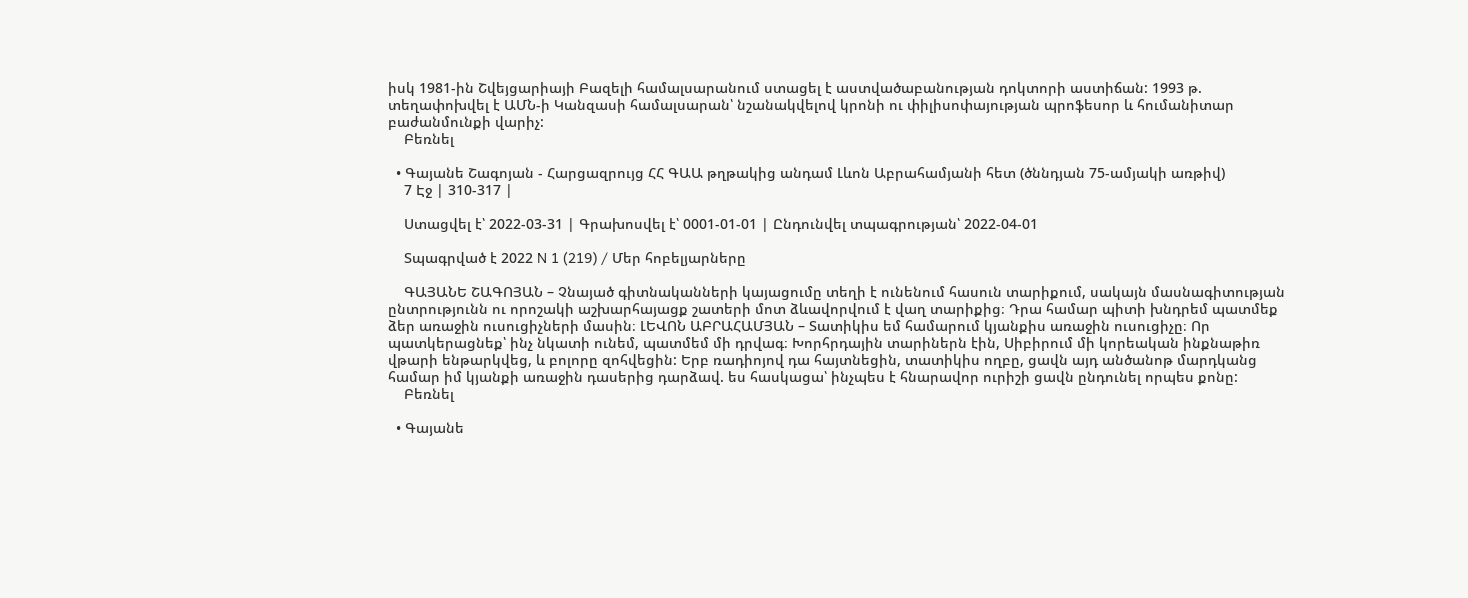իսկ 1981-ին Շվեյցարիայի Բազելի համալսարանում ստացել է աստվածաբանության դոկտորի աստիճան: 1993 թ. տեղափոխվել է ԱՄՆ-ի Կանզասի համալսարան՝ նշանակվելով կրոնի ու փիլիսոփայության պրոֆեսոր և հումանիտար բաժանմունքի վարիչ:
    Բեռնել

  • Գայանե Շագոյան - Հարցազրույց ՀՀ ԳԱԱ թղթակից անդամ Լևոն Աբրահամյանի հետ (ծննդյան 75-ամյակի առթիվ)
    7 Էջ | 310-317 |

    Ստացվել է՝ 2022-03-31 | Գրախոսվել է՝ 0001-01-01 | Ընդունվել տպագրության՝ 2022-04-01

    Տպագրված է 2022 N 1 (219) / Մեր հոբելյարները

    ԳԱՅԱՆԵ ՇԱԳՈՅԱՆ – Չնայած գիտնականների կայացումը տեղի է ունենում հասուն տարիքում, սակայն մասնագիտության ընտրությունն ու որոշակի աշխարհայացք շատերի մոտ ձևավորվում է վաղ տարիքից։ Դրա համար պիտի խնդրեմ պատմեք ձեր առաջին ուսուցիչների մասին։ ԼԵՎՈՆ ԱԲՐԱՀԱՄՅԱՆ – Տատիկիս եմ համարում կյանքիս առաջին ուսուցիչը։ Որ պատկերացնեք՝ ինչ նկատի ունեմ, պատմեմ մի դրվագ։ Խորհրդային տարիներն էին, Սիբիրում մի կորեական ինքնաթիռ վթարի ենթարկվեց, և բոլորը զոհվեցին: Երբ ռադիոյով դա հայտնեցին, տատիկիս ողբը, ցավն այդ անծանոթ մարդկանց համար իմ կյանքի առաջին դասերից դարձավ. ես հասկացա՝ ինչպես է հնարավոր ուրիշի ցավն ընդունել որպես քոնը:
    Բեռնել

  • Գայանե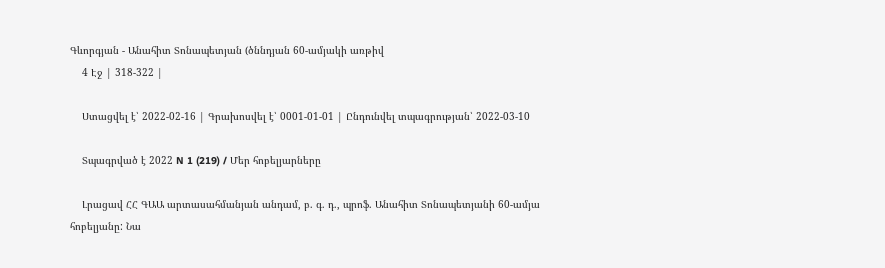Գևորգյան - Անահիտ Տոնապետյան (ծննդյան 60-ամյակի առթիվ
    4 Էջ | 318-322 |

    Ստացվել է՝ 2022-02-16 | Գրախոսվել է՝ 0001-01-01 | Ընդունվել տպագրության՝ 2022-03-10

    Տպագրված է 2022 N 1 (219) / Մեր հոբելյարները

    Լրացավ ՀՀ ԳԱԱ արտասահմանյան անդամ, բ. գ. դ., պրոֆ. Անահիտ Տոնապետյանի 60-ամյա հոբելյանը: Նա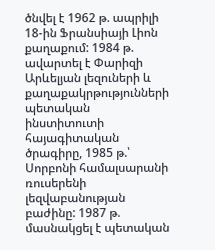ծնվել է 1962 թ. ապրիլի 18-ին Ֆրանսիայի Լիոն քաղաքում: 1984 թ. ավարտել է Փարիզի Արևելյան լեզուների և քաղաքակրթությունների պետական ինստիտուտի հայագիտական ծրագիրը, 1985 թ.՝ Սորբոնի համալսարանի ռուսերենի լեզվաբանության բաժինը: 1987 թ. մասնակցել է պետական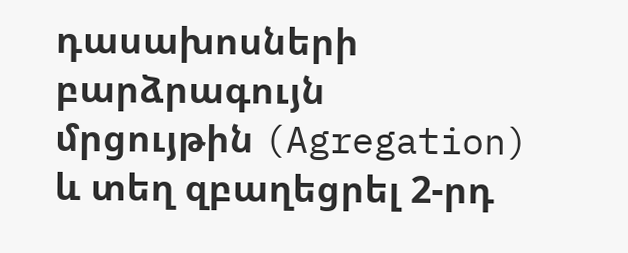դասախոսների բարձրագույն մրցույթին (Agregation) և տեղ զբաղեցրել 2-րդ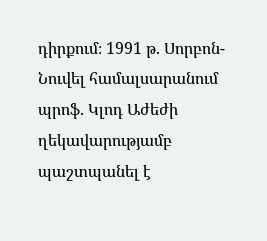դիրքում։ 1991 թ. Սորբոն-Նուվել համալսարանում պրոֆ. Կլոդ Աժեժի ղեկավարությամբ պաշտպանել է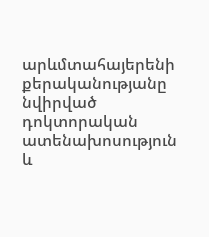արևմտահայերենի քերականությանը նվիրված դոկտորական ատենախոսություն և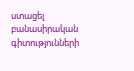ստացել բանասիրական գիտությունների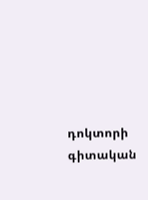դոկտորի գիտական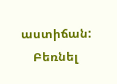աստիճան:
    Բեռնել